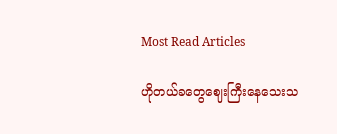Most Read Articles

ဟိုတယ်ခတွေဈေးကြီးနေသေးသ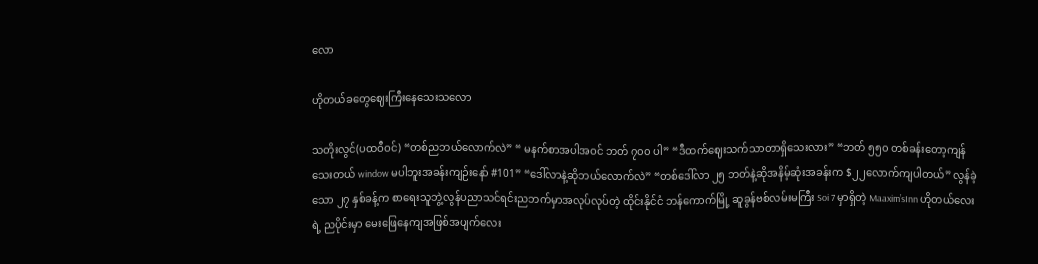လော

ဟိုတယ်ခတွေဈေးကြီးနေသေးသလော

သတိုးလွင်(ပထဝီဝင်) “တစ်ညဘယ်လောက်လဲ” “ မနက်စာအပါအဝင် ဘတ် ၇၀၀ ပါ” “ဒီထက်ဈေးသက်သာတာရှိသေးလား” “ဘတ် ၅၅၀ တစ်ခန်းတော့ကျန်သေးတယ် window မပါဘူးအခန်းကျဉ်းနော် #101” “ဒေါ်လာနဲ့ဆိုဘယ်လောက်လဲ” “တစ်ဒေါ်လာ ၂၅ ဘတ်နဲ့ဆိုအနိမ့်ဆုံးအခန်းက $၂၂လောက်ကျပါတယ်” လွန်ခဲ့သော ၂၇ နှစ်ခန့်က စာရေးသူဘွဲ့လွန်ပညာသင်ရင်းညဘက်မှာအလုပ်လုပ်တဲ့ ထိုင်းနိုင်ငံ ဘန်ကောက်မြို့ ဆူခွန်ဗစ်လမ်းမကြီး Soi 7 မှာရှိတဲ့ Maaxim’sInn ဟိုတယ်လေးရဲ့ ညပိုင်းမှာ မေးဖြေနေကျအဖြစ်အပျက်လေး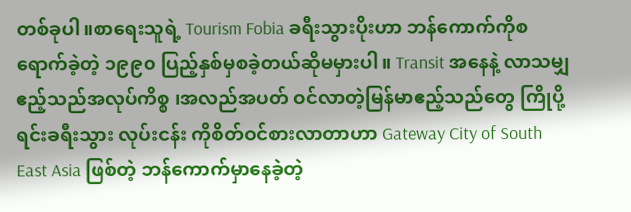တစ်ခုပါ။စာရေးသူရဲ့ Tourism Fobia ခရီးသွားပိုးဟာ ဘန်ကောက်ကိုစရောက်ခဲ့တဲ့ ၁၉၉၀ ပြည့်နှစ်မှစခဲ့တယ်ဆိုမမှားပါ။ Transit အနေနဲ့ လာသမျှဧည့်သည်အလုပ်ကိစ္စ ၊အလည်အပတ် ဝင်လာတဲ့မြန်မာဧည့်သည်တွေ ကြိုပို့ရင်းခရီးသွား လုပ်းငန်း ကိုစိတ်ဝင်စားလာတာဟာ Gateway City of South East Asia ဖြစ်တဲ့ ဘန်ကောက်မှာနေခဲ့တဲ့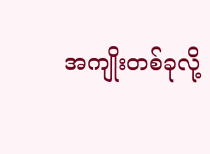အကျိုးတစ်ခုလို့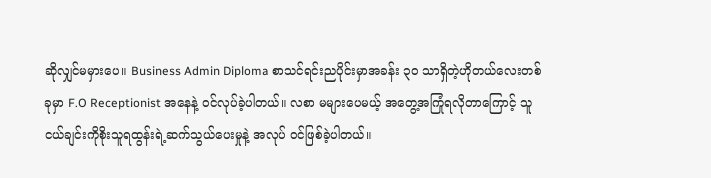ဆိုလျှင်မမှားပေ။ Business Admin Diploma စာသင်ရင်းညပိုင်းမှာအခန်း ၃၀ သာရှိတဲ့ဟိုတယ်လေးတစ်ခုမှာ F.O Receptionist အနေနဲ့ ဝင်လုပ်ခဲ့ပါတယ်။ လစာ မများပေမယ့် အတွေ့အကြုံရလိုတာကြောင့် သူငယ်ချင်းကိုစိုးသူရထွန်းရဲ့ဆက်သွယ်ပေးမှုနဲ့ အလုပ် ဝင်ဖြစ်ခဲ့ပါတယ်။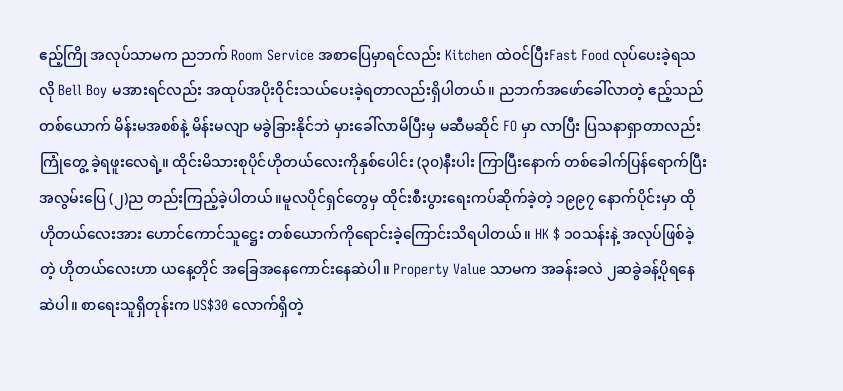ဧည့်ကြို အလုပ်သာမက ညဘက် Room Service အစာပြေမှာရင်လည်း Kitchen ထဲဝင်ပြီးFast Food လုပ်ပေးခဲ့ရသလို Bell Boy မအားရင်လည်း အထုပ်အပိုးဝိုင်းသယ်ပေးခဲ့ရတာလည်းရှိပါတယ်။ ညဘက်အဖော်ခေါ်လာတဲ့ ဧည့်သည် တစ်ယောက် မိန်းမအစစ်နဲ့ မိန်းမလျာ မခွဲခြားနိုင်ဘဲ မှားခေါ်လာမိပြီးမှ မဆီမဆိုင် FO မှာ လာပြီး ပြသနာရှာတာလည်း ကြုံတွေ့ ခဲ့ရဖူးလေရဲ့။ ထိုင်းမိသားစုပိုင်ဟိုတယ်လေးကိုနှစ်ပေါင်း (၃၀)နီးပါး ကြာပြီးနောက် တစ်ခေါက်ပြန်ရောက်ပြီးအလွမ်းပြေ (၂)ည တည်းကြည့်ခဲ့ပါတယ်။မူလပိုင်ရှင်တွေမှ ထိုင်းစီးပွားရေးကပ်ဆိုက်ခဲ့တဲ့ ၁၉၉၇ နောက်ပိုင်းမှာ ထိုဟိုတယ်လေးအား ဟောင်ကောင်သူဋ္ဌေး တစ်ယောက်ကိုရောင်းခဲ့ကြောင်းသိရပါတယ်။ HK $ ၁၀သန်းနဲ့ အလုပ်ဖြစ်ခဲ့တဲ့ ဟိုတယ်လေးဟာ ယနေ့တိုင် အခြေအနေကောင်းနေဆဲပါ။ Property Value သာမက အခန်းခလဲ ၂ဆခွဲခန့်ပိုရနေဆဲပါ။ စာရေးသူရှိတုန်းက US$30 လောက်ရှိတဲ့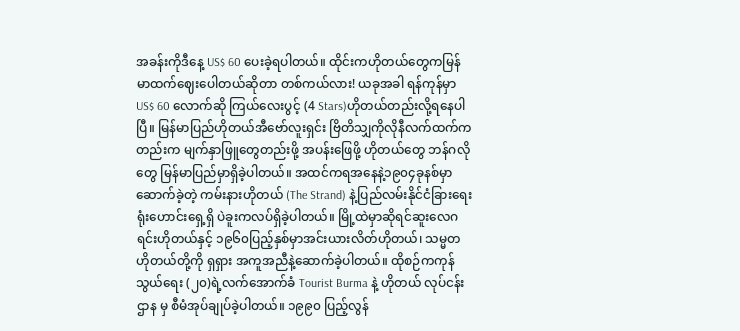အခန်းကိုဒီနေ့ US$ 60 ပေးခဲ့ရပါတယ်။ ထိုင်းကဟိုတယ်တွေကမြန်မာထက်ဈေးပေါတယ်ဆိုတာ တစ်ကယ်လား! ယခုအခါ ရန်ကုန်မှာ US$ 60 လောက်ဆို ကြယ်လေးပွင့် (4 Stars)ဟိုတယ်တည်းလို့ရနေပါပြီ။ မြန်မာပြည်ဟိုတယ်အီဗော်လူးရှင်း ဗြိတိသျှကိုလိုနီလက်ထက်ကတည်းက မျက်နှာဖြူတွေတည်းဖို့ အပန်းဖြေဖို့ ဟိုတယ်တွေ ဘန်ဂလိုတွေ မြန်မာပြည်မှာရှိခဲ့ပါတယ်။ အထင်ကရအနေနဲ့၁၉၀၄ခုနစ်မှာဆောက်ခဲ့တဲ့ ကမ်းနားဟိုတယ် (The Strand) နဲ့ပြည်လမ်းနိုင်ငံခြားရေးရုံးဟောင်းရှေ့ရှိ ပဲခူးကလပ်ရှိခဲ့ပါတယ်။ မြို့ထဲမှာဆိုရင်ဆူးလေဂရင်းဟိုတယ်နှင့် ၁၉၆၀ပြည့်နှစ်မှာအင်းယားလိတ်ဟိုတယ်၊ သမ္မတဟိုတယ်တို့ကို ရှရှား အကူအညီနဲ့ဆောက်ခဲ့ပါတယ်။ ထိုစဉ်ကကုန်သွယ်ရေး (၂၀)ရဲ့လက်အောက်ခံ Tourist Burma နဲ့ ဟိုတယ် လုပ်ငန်းဌာန မှ စီမံအုပ်ချုပ်ခဲ့ပါတယ်။ ၁၉၉၀ ပြည့်လွန်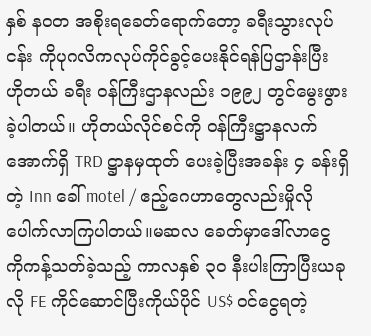နှစ် နဝတ အစိုးရခေတ်ရောက်တော့ ခရီးသွားလုပ်ငန်း ကိုပုဂလိကလုပ်ကိုင်ခွင့်ပေးနိုင်ရန်ပြဌာန်းပြီး ဟိုတယ် ခရီး ဝန်ကြီးဌာနလည်း ၁၉၉၂ တွင်မွေးဖွားခဲ့ပါတယ်။ ဟိုတယ်လိုင်စင်ကို ဝန်ကြီးဋ္ဌာနလက်အောက်ရှိ TRD ဋ္ဌာနမှထုတ် ပေးခဲ့ပြီးအခန်း ၄ ခန်းရှိတဲ့ Inn ခေါ် motel / ဧည့်ဂေဟာတွေလည်းမှိုလိုပေါက်လာကြပါတယ်။မဆလ ခေတ်မှာဒေါ်လာငွေ ကိုကန့်သတ်ခဲ့သည့် ကာလနှစ် ၃၀ နီးပါးကြာပြီးယခုလို FE ကိုင်ဆောင်ပြီးကိုယ်ပိုင် US$ ဝင်ငွေရတဲ့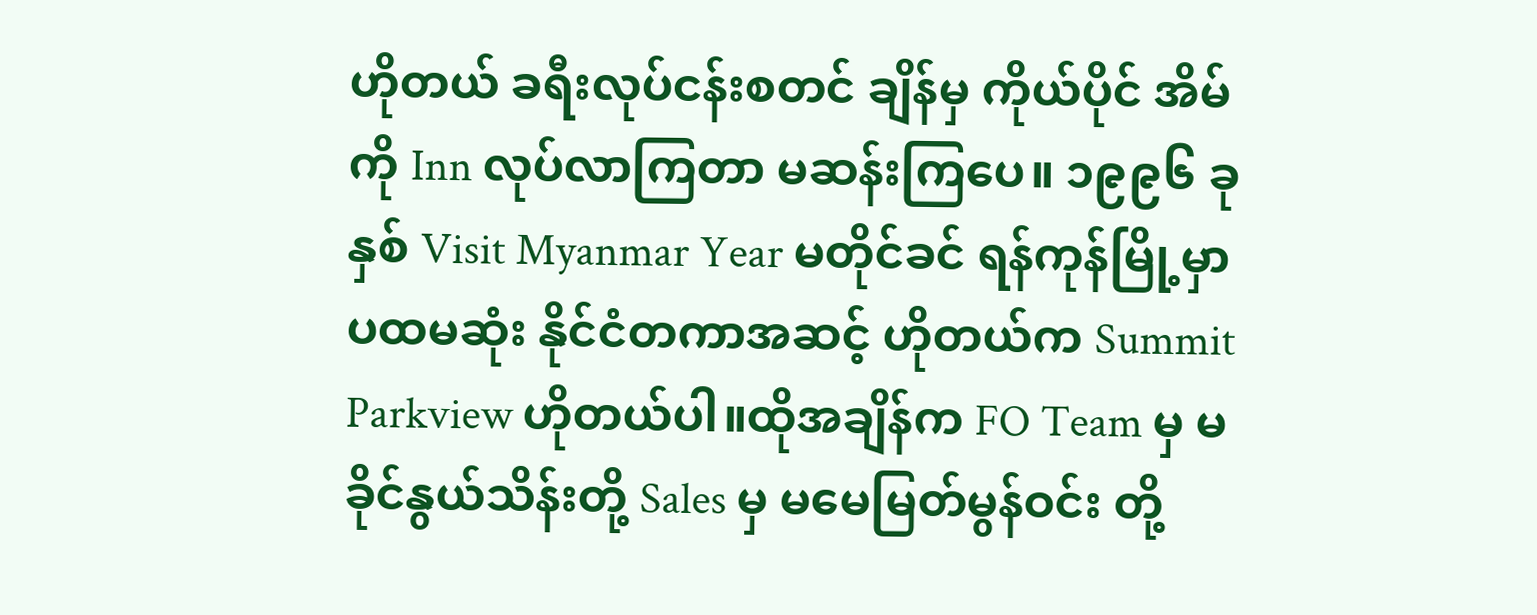ဟိုတယ် ခရီးလုပ်ငန်းစတင် ချိန်မှ ကိုယ်ပိုင် အိမ် ကို Inn လုပ်လာကြတာ မဆန်းကြပေ။ ၁၉၉၆ ခုနှစ် Visit Myanmar Year မတိုင်ခင် ရန်ကုန်မြို့မှာ ပထမဆုံး နိုင်ငံတကာအဆင့် ဟိုတယ်က Summit Parkview ဟိုတယ်ပါ။ထိုအချိန်က FO Team မှ မခိုင်နွယ်သိန်းတို့ Sales မှ မမေမြတ်မွန်ဝင်း တို့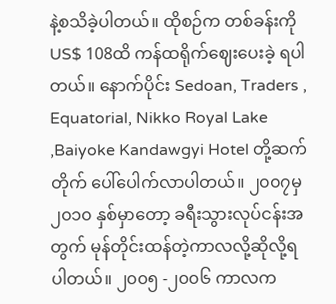နဲ့စသိခဲ့ပါတယ်။ ထိုစဉ်က တစ်ခန်းကို US$ 108ထိ ကန်ထရိုက်ဈေးပေးခဲ့ ရပါတယ်။ နောက်ပိုင်း Sedoan, Traders , Equatorial, Nikko Royal Lake ,Baiyoke Kandawgyi Hotel တို့ဆက်တိုက် ပေါ်ပေါက်လာပါတယ်။ ၂၀၀၇မှ၂၀၁၀ နှစ်မှာတော့ ခရီးသွားလုပ်ငန်းအတွက် မုန်တိုင်းထန်တဲ့ကာလလို့ဆိုလို့ရပါတယ်။ ၂၀၀၅ -၂၀၀၆ ကာလက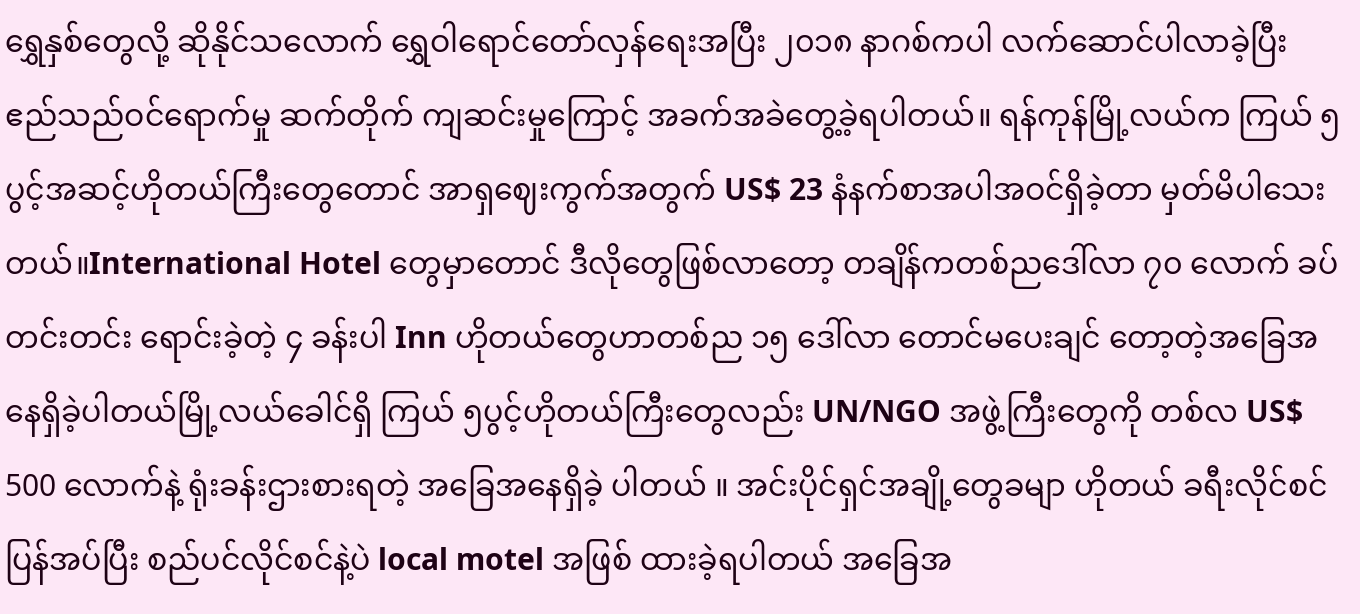ရွှေနှစ်တွေလို့ ဆိုနိုင်သလောက် ရွှေဝါရောင်တော်လှန်ရေးအပြီး ၂၀၁၈ နာဂစ်ကပါ လက်ဆောင်ပါလာခဲ့ပြီး ဧည်သည်ဝင်ရောက်မှု ဆက်တိုက် ကျဆင်းမှုကြောင့် အခက်အခဲတွေ့ခဲ့ရပါတယ်။ ရန်ကုန်မြို့လယ်က ကြယ် ၅ ပွင့်အဆင့်ဟိုတယ်ကြီးတွေတောင် အာရှဈေးကွက်အတွက် US$ 23 နံနက်စာအပါအဝင်ရှိခဲ့တာ မှတ်မိပါသေးတယ်။International Hotel တွေမှာတောင် ဒီလိုတွေဖြစ်လာတော့ တချိန်ကတစ်ညဒေါ်လာ ၇၀ လောက် ခပ်တင်းတင်း ရောင်းခဲ့တဲ့ ၄ ခန်းပါ Inn ဟိုတယ်တွေဟာတစ်ည ၁၅ ဒေါ်လာ တောင်မပေးချင် တော့တဲ့အခြေအနေရှိခဲ့ပါတယ်မြို့လယ်ခေါင်ရှိ ကြယ် ၅ပွင့်ဟိုတယ်ကြီးတွေလည်း UN/NGO အဖွဲ့ကြီးတွေကို တစ်လ US$ 500 လောက်နဲ့ ရုံးခန်းဌားစားရတဲ့ အခြေအနေရှိခဲ့ ပါတယ် ။ အင်းပိုင်ရှင်အချို့တွေခမျာ ဟိုတယ် ခရီးလိုင်စင်ပြန်အပ်ပြီး စည်ပင်လိုင်စင်နဲ့ပဲ local motel အဖြစ် ထားခဲ့ရပါတယ် အခြေအ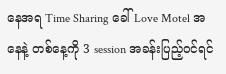နေအရ Time Sharing ခေါ် Love Motel အနေနဲ့ တစ်နေ့ကို 3 session အခန်းပြည့်ဝင်ရင်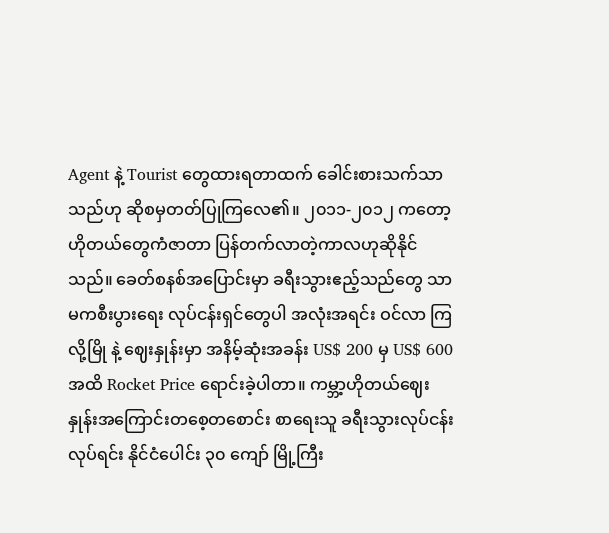Agent နဲ့ Tourist တွေထားရတာထက် ခေါင်းစားသက်သာ သည်ဟု ဆိုစမှတတ်ပြုကြလေ၏။ ၂၀၁၁-၂၀၁၂ ကတော့ ဟိုတယ်တွေကံဇာတာ ပြန်တက်လာတဲ့ကာလဟုဆိုနိုင်သည်။ ခေတ်စနစ်အပြောင်းမှာ ခရီးသွားဧည့်သည်တွေ သာမကစီးပွားရေး လုပ်ငန်းရှင်တွေပါ အလုံးအရင်း ဝင်လာ ကြလို့မြို နဲ့ ဈေးနှုန်းမှာ အနိမ့်ဆုံးအခန်း US$ 200 မှ US$ 600 အထိ Rocket Price ရောင်းခဲ့ပါတာ။ ကမ္ဘာ့ဟိုတယ်ဈေးနှုန်းအကြောင်းတစေ့တစောင်း စာရေးသူ ခရီးသွားလုပ်ငန်းလုပ်ရင်း နိုင်ငံပေါင်း ၃၀ ကျော် မြို့ကြီး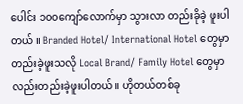ပေါင်း ၁၀၀ကျော်လောက်မှာ သွားလာ တည်းခိုခဲ့ ဖူးပါတယ် ။ Branded Hotel/ International Hotel တွေမှာတည်းခဲ့ဖူးသလို Local Brand/ Family Hotel တွေမှာလည်းတည်းခဲ့ဖူးပါတယ်။ ဟိုတယ်တစ်ခု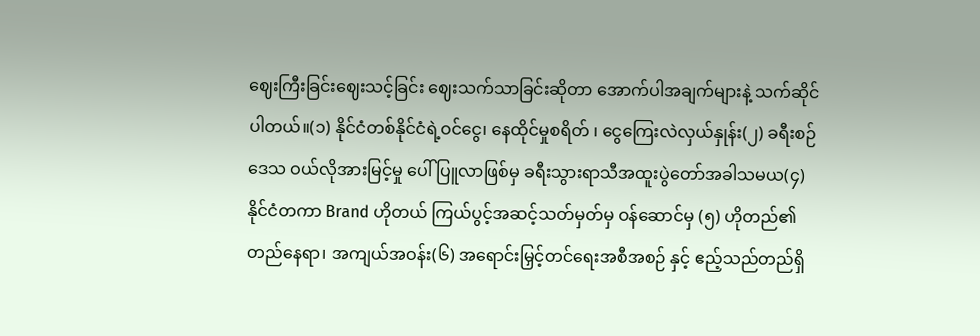ဈေးကြီးခြင်းဈေးသင့်ခြင်း ဈေးသက်သာခြင်းဆိုတာ အောက်ပါအချက်များနဲ့ သက်ဆိုင်ပါတယ်။(၁) နိုင်ငံတစ်နိုင်ငံရဲ့ဝင်ငွေ၊ နေထိုင်မှုစရိတ် ၊ ငွေကြေးလဲလှယ်နှုန်း(၂) ခရီးစဉ်ဒေသ ဝယ်လိုအားမြင့်မှု ပေါ်ပြူလာဖြစ်မှ ခရီးသွားရာသီအထူးပွဲတော်အခါသမယ(၄) နိုင်ငံတကာ Brand ဟိုတယ် ကြယ်ပွင့်အဆင့်သတ်မှတ်မှ ဝန်ဆောင်မှ (၅) ဟိုတည်၏တည်နေရာ၊ အကျယ်အဝန်း(၆) အရောင်းမြှင့်တင်ရေးအစီအစဉ် နှင့် ဧည့်သည်တည်ရှိ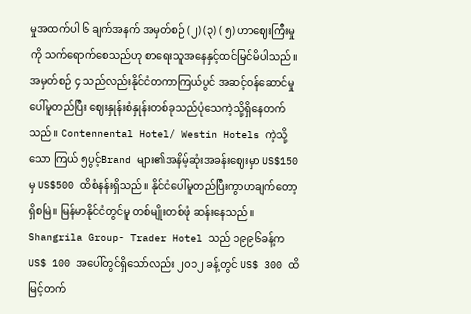မှုအထက်ပါ ၆ ချက်အနက် အမှတ်စဉ် (၂) (၃) ( ၅) ဟာဈေးကြီးမှုကို သက်ရောက်စေသည်ဟု စာရေးသူအနေနှင့်ထင်မြင်မိပါသည်။ အမှတ်စဉ် ၄ သည်လည်းနိုင်ငံတကာကြယ်ပွင် အဆင့်ဝန်ဆောင်မှု ပေါ်မူတည်ပြီး ဈေးနှုန်းစံနှုန်းတစ်ခုသည်ပုံသေကဲ့သို့ရှိနေတက်သည်။ Contennental Hotel/ Westin Hotels ကဲ့သို့သော ကြယ် ၅ပွင့်Brand များ၏အနိမ့်ဆုံးအခန်းဈေးမှာ US$150မှ US$500 ထိစံနန်းရှိသည်။ နိုင်ငံပေါ်မူတည်ပြီးကွာဟချက်တော့ရှိစမြဲ။ မြန်မာနိုင်ငံတွင်မူ တစ်မျိုးတစ်ဖုံ ဆန်းနေသည်။ Shangrila Group- Trader Hotel သည် ၁၉၉၆ခန့်က US$ 100 အပေါ်တွင်ရှိသော်လည်း ၂၀၁၂ ခန့်တွင် US$ 300 ထိမြင့်တက်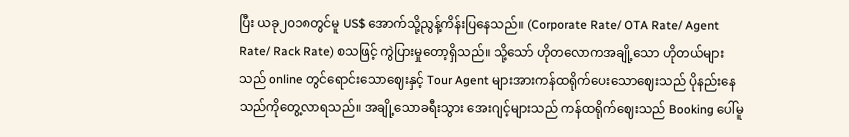ပြီး ယခု၂၀၁၈တွင်မူ US$ အောက်သို့ညွန့်ကိန်းပြနေသည်။ (Corporate Rate/ OTA Rate/ Agent Rate/ Rack Rate) စသဖြင့် ကွဲပြားမှုတော့ရှိသည်။ သို့သော် ဟိုတလောကအချို့သော ဟိုတယ်များသည် online တွင်ရောင်းသောဈေးနှင့် Tour Agent များအားကန်ထရိုက်ပေးသောဈေးသည် ပိုနည်းနေသည်ကိုတွေ့လာရသည်။ အချို့သောခရီးသွား အေးဂျင့်များသည် ကန်ထရိုက်ဈေးသည် Booking ပေါ်မူ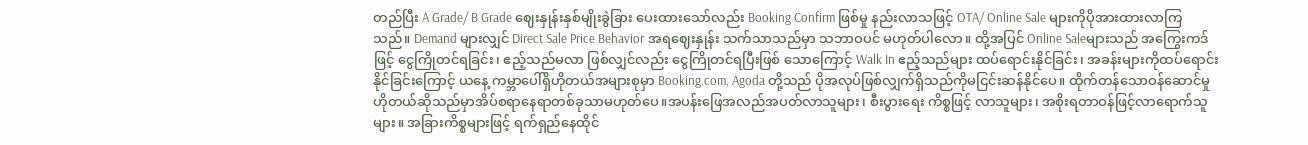တည်ပြီး A Grade/ B Grade ဈေးနှုန်းနှစ်မျိုးခွဲခြား ပေးထားသော်လည်း Booking Confirm ဖြစ်မှု နည်းလာသဖြင့် OTA/ Online Sale များကိုပိုအားထားလာကြသည်။ Demand များလျှင် Direct Sale Price Behavior အရဈေးနှုန်း သက်သာသည်မှာ သဘာဝပင် မဟုတ်ပါလော။ ထို့အပြင် Online Saleများသည် အကြွေးကဒ်ဖြင့် ငွေကြိုတင်ရခြင်း၊ ဧည့်သည်မလာ ဖြစ်လျှင်လည်း ငွေကြိုတင်ရပြီးဖြစ် သောကြောင့် Walk In ဧည့်သည်များ ထပ်ရောင်းနိုင်ခြင်း၊ အခန်းများကိုထပ်ရောင်းနိုင်ခြင်းကြောင့် ယနေ့ ကမ္ဘာပေါ်ရှိဟိုတယ်အများစုမှာ Booking.com, Agoda တို့သည် ပိုအလုပ်ဖြစ်လျှက်ရှိသည်ကိုမငြင်းဆန်နိုင်ပေ။ ထိုက်တန်သောဝန်ဆောင်မှု ဟိုတယ်ဆိုသည်မှာအိပ်စရာနေရာတစ်ခုသာမဟုတ်ပေ။အပန်းဖြေအလည်အပတ်လာသူများ၊ စီးပွားရေး ကိစ္စဖြင့် လာသူများ၊ အစိုးရတာဝန်ဖြင့်လာရောက်သူများ။ အခြားကိစ္စများဖြင့် ရက်ရှည်နေထိုင်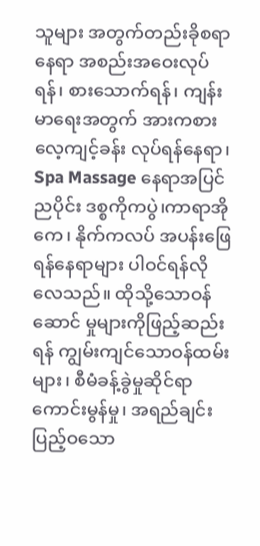သူများ အတွက်တည်းခိုစရာနေရာ အစည်းအဝေးလုပ်ရန်၊ စားသောက်ရန်၊ ကျန်းမာရေးအတွက် အားကစား လေ့ကျင့်ခန်း လုပ်ရန်နေရာ၊ Spa Massage နေရာအပြင်ညပိုင်း ဒစ္စကိုကပွဲ၊ကာရာအိုကေ၊ နိုက်ကလပ် အပန်းဖြေရန်နေရာများ ပါဝင်ရန်လိုလေသည်။ ထိုသို့သောဝန်ဆောင် မှုများကိုဖြည့်ဆည်းရန် ကျွမ်းကျင်သောဝန်ထမ်းများ၊ စီမံခန့်ခွဲမှုဆိုင်ရာ ကောင်းမွန်မှု၊ အရည်ချင်းပြည့်ဝသော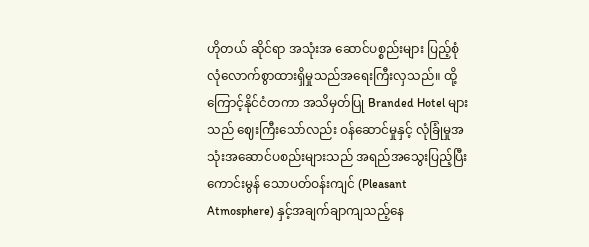ဟိုတယ် ဆိုင်ရာ အသုံးအ ဆောင်ပစ္စည်းများ ပြည့်စုံလုံလောက်စွာထားရှိမှုသည်အရေးကြီးလှသည်။ ထို့ကြောင့်နိုင်ငံတကာ အသိမှတ်ပြု Branded Hotel များသည် ဈေးကြီးသော်လည်း ဝန်ဆောင်မှုနှင့် လုံခြုံမှုအသုံးအဆောင်ပစည်းများသည် အရည်အသွေးပြည့်ပြီး ကောင်းမွန် သောပတ်ဝန်းကျင် (Pleasant Atmosphere) နှင့်အချက်ချာကျသည့်နေ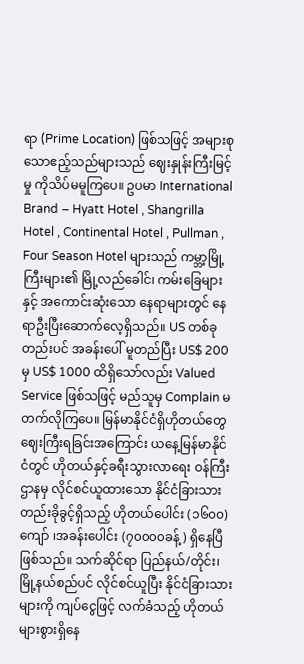ရာ (Prime Location) ဖြစ်သဖြင့် အများစုသောဧည့်သည်များသည် ဈေးနှုန်းကြီးမြင့်မှု ကိုသိပ်မမူကြပေ။ ဥပမာ International Brand – Hyatt Hotel , Shangrilla Hotel , Continental Hotel , Pullman , Four Season Hotel များသည် ကမ္ဘာ့မြို့ကြီးများ၏ မြို့လည်ခေါင်၊ ကမ်းခြေများနှင့် အကောင်းဆုံးသော နေရာများတွင် နေရာဦးပြီးဆောက်လေ့ရှိသည်။ US တစ်ခုတည်းပင် အခန်းပေါ် မူတည်ပြီး US$ 200 မှ US$ 1000 ထိရှိသော်လည်း Valued Service ဖြစ်သဖြင့် မည်သူမှ Complain မတက်လိုကြပေ။ မြန်မာနိုင်ငံရှိဟိုတယ်တွေဈေးကြီးရခြင်းအကြောင်း ယနေ့မြန်မာနိုင်ငံတွင် ဟိုတယ်နှင့်ခရီးသွားလာရေး ဝန်ကြီးဌာနမှ လိုင်စင်ယူထားသော နိုင်ငံခြားသား တည်းခိုခွင့်ရှိသည့် ဟိုတယ်ပေါင်း (၁၆၀၀) ကျော် ၊အခန်းပေါင်း (၇၀၀၀၀ခန့်) ရှိနေပြီဖြစ်သည်။ သက်ဆိုင်ရာ ပြည်နယ်/တိုင်း၊ မြို့နယ်စည်ပင် လိုင်စင်ယူပြီး နိုင်ငံခြားသားများကို ကျပ်ငွေဖြင့် လက်ခံသည့် ဟိုတယ်များစွားရှိနေ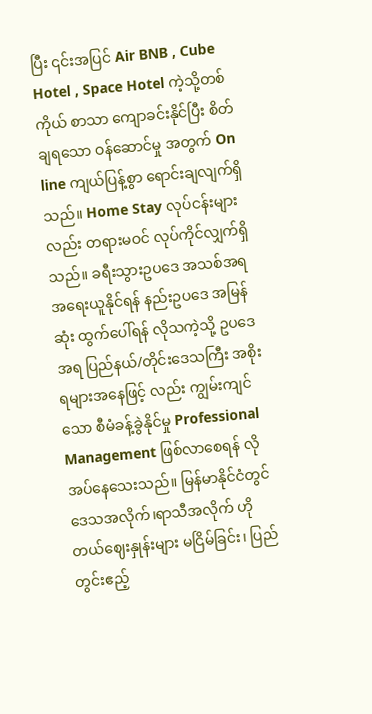ပြီး ၎င်းအပြင် Air BNB , Cube Hotel , Space Hotel ကဲ့သို့တစ်ကိုယ် စာသာ ကျောခင်းနိုင်ပြီး စိတ်ချရသော ဝန်ဆောင်မှု အတွက် On line ကျယ်ပြန့်စွာ ရောင်းချလျက်ရှိသည်။ Home Stay လုပ်ငန်းများလည်း တရားမဝင် လုပ်ကိုင်လျှက်ရှိသည်။ ခရီးသွားဥပဒေ အသစ်အရ အရေးယူနိုင်ရန် နည်းဥပဒေ အမြန်ဆုံး ထွက်ပေါ်ရန် လိုသကဲ့သို့ ဥပဒေအရ ပြည်နယ်/တိုင်းဒေသကြီး အစိုးရများအနေဖြင့် လည်း ကျွမ်းကျင်သော စီမံခန့်ခွဲနိုင်မှု Professional Management ဖြစ်လာစေရန် လိုအပ်နေသေးသည်။ မြန်မာနိုင်ငံတွင် ဒေသအလိုက်၊ရာသီအလိုက် ဟိုတယ်ဈေးနှုန်းများ မငြိမ်ခြင်း၊ ပြည်တွင်းဧည့်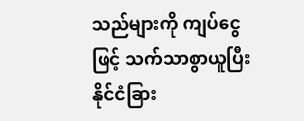သည်များကို ကျပ်ငွေဖြင့် သက်သာစွာယူပြီး နိုင်ငံခြား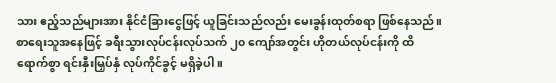သား ဧည့်သည်များအား နိုင်ငံခြားငွေဖြင့် ယူခြင်းသည်လည်း မေးခွန်းထုတ်စရာ ဖြစ်နေသည်။ စာရေးသူအနေဖြင့် ခရီးသွားလုပ်ငန်းလုပ်သက် ၂၀ ကျော်အတွင်း ဟိုတယ်လုပ်ငန်းကို ထိရောက်စွာ ရင်းနှီးမြှပ်နှံ လုပ်ကိုင်ခွင့် မရှိခဲ့ပါ။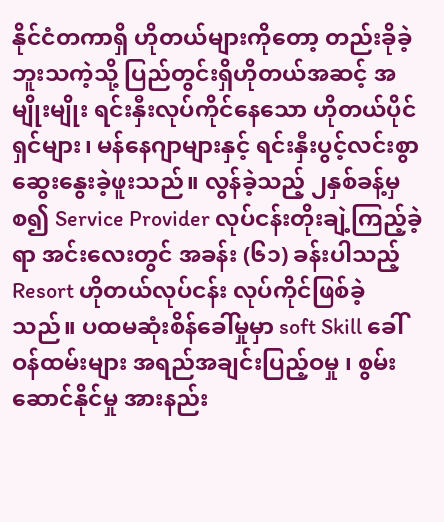နိုင်ငံတကာရှိ ဟိုတယ်များကိုတော့ တည်းခိုခဲ့ဘူးသကဲ့သို့ ပြည်တွင်းရှိဟိုတယ်အဆင့် အမျိုးမျိုး ရင်းနှီးလုပ်ကိုင်နေသော ဟိုတယ်ပိုင်ရှင်များ၊ မန်နေဂျာများနှင့် ရင်းနှီးပွင့်လင်းစွာ ဆွေးနွေးခဲ့ဖူးသည်။ လွန်ခဲ့သည့် ၂နှစ်ခန့်မှ စ၍ Service Provider လုပ်ငန်းတိုးချဲ့ကြည့်ခဲ့ရာ အင်းလေးတွင် အခန်း (၆၁) ခန်းပါသည့် Resort ဟိုတယ်လုပ်ငန်း လုပ်ကိုင်ဖြစ်ခဲ့သည်။ ပထမဆုံးစိန်ခေါ်မှုမှာ soft Skill ခေါ် ဝန်ထမ်းများ အရည်အချင်းပြည့်ဝမှု ၊ စွမ်းဆောင်နိုင်မှု အားနည်း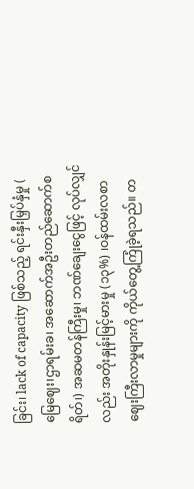ခြင်း၊ lack of capacity ဖြစ်သည့် ရင်းနှီးမြှပ်နှံမှု ( မြေဈေး၊ဌာရမ်းခ၊ အဆောက်အဦးတည်ဆောက်စရိတ်၊) အဆမတန်ကြီးမှု၊ ဘဏ်ချေးငွေဖြင့် လုပ်လျှင်လည်း အတိုးနှုန်းမြင့်မားမှု (၁၃%) ၊ဝန်ထမ်းလစာ ဈေးကြီးလာမှုများကို ကိုယ်တွေ့ကြုံခဲ့ရသည်။ တ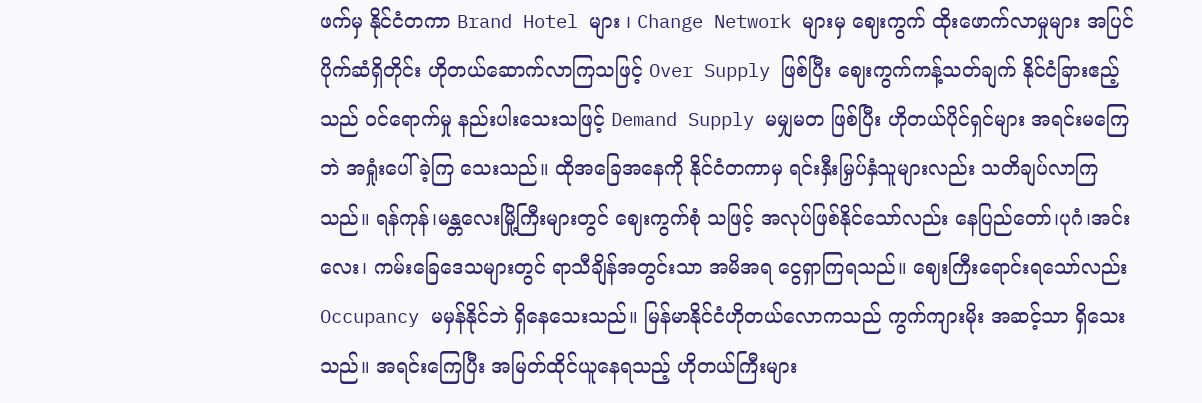ဖက်မှ နိုင်ငံတကာ Brand Hotel များ ၊ Change Network များမှ ဈေးကွက် ထိုးဖောက်လာမှုများ အပြင် ပိုက်ဆံရှိတိုင်း ဟိုတယ်ဆောက်လာကြသဖြင့် Over Supply ဖြစ်ပြီး ဈေးကွက်ကန့်သတ်ချက် နိုင်ငံခြားဧည့်သည် ဝင်ရောက်မှု နည်းပါးသေးသဖြင့် Demand Supply မမျှမတ ဖြစ်ပြီး ဟိုတယ်ပိုင်ရှင်များ အရင်းမကြေဘဲ အရှုံးပေါ်ခဲ့ကြ သေးသည်။ ထိုအခြေအနေကို နိုင်ငံတကာမှ ရင်းနှီးမြှပ်နှံသူများလည်း သတိချပ်လာကြသည်။ ရန်ကုန်၊မန္တလေးမြို့ကြီးများတွင် ဈေးကွက်စုံ သဖြင့် အလုပ်ဖြစ်နိုင်သော်လည်း နေပြည်တော်၊ပုဂံ၊အင်းလေး၊ ကမ်းခြေဒေသများတွင် ရာသီချိန်အတွင်းသာ အမိအရ ငွေရှာကြရသည်။ ဈေးကြီးရောင်းရသော်လည်း Occupancy မမှန်နိုင်ဘဲ ရှိနေသေးသည်။ မြန်မာနိုင်ငံဟိုတယ်လောကသည် ကွက်ကျားမိုး အဆင့်သာ ရှိသေးသည်။ အရင်းကြေပြီး အမြတ်ထိုင်ယူနေရသည့် ဟိုတယ်ကြီးများ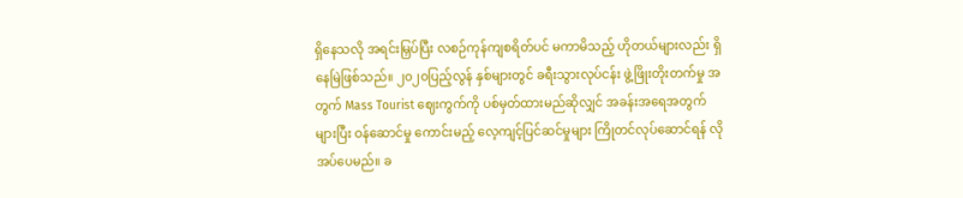ရှိနေသလို အရင်းမြှပ်ပြီး လစဉ်ကုန်ကျစရိတ်ပင် မကာမိသည့် ဟိုတယ်များလည်း ရှိနေမြဲဖြစ်သည်။ ၂၀၂၀ပြည့်လွန် နှစ်များတွင် ခရီးသွားလုပ်ငန်း ဖွဲ့ဖြိုးတိုးတက်မှု အတွက် Mass Tourist ဈေးကွက်ကို ပစ်မှတ်ထားမည်ဆိုလျှင် အခန်းအရေအတွက် များပြီး ဝန်ဆောင်မှု ကောင်းမည့် လေ့ကျင့်ပြင်ဆင်မှုများ ကြိုတင်လုပ်ဆောင်ရန် လိုအပ်ပေမည်။ ခ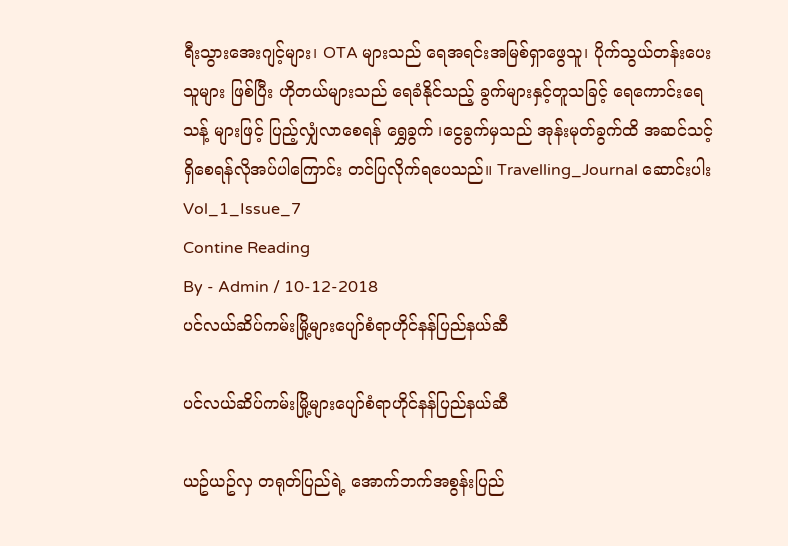ရီးသွားအေးဂျင့်များ၊ OTA များသည် ရေအရင်းအမြစ်ရှာဖွေသူ၊ ပိုက်သွယ်တန်းပေးသူများ ဖြစ်ပြီး ဟိုတယ်များသည် ရေခံနိုင်သည့် ခွက်များနှင့်တူသခြင့် ရေကောင်းရေသန့် များဖြင့် ပြည့်လျှံလာစေရန် ရွှေခွက် ၊ငွေခွက်မှသည် အုန်းမုတ်ခွက်ထိ အဆင်သင့် ရှိစေရန်လိုအပ်ပါကြောင်း တင်ပြလိုက်ရပေသည်။ Travelling_Journal ဆောင်းပါး Vol_1_Issue_7
Contine Reading
By - Admin / 10-12-2018
ပင်လယ်ဆိပ်ကမ်းမြို့များပျော်စံရာဟိုင်နန်ပြည်နယ်ဆီ

ပင်လယ်ဆိပ်ကမ်းမြို့များပျော်စံရာဟိုင်နန်ပြည်နယ်ဆီ

ယဥ်ယဥ်လှ တရုတ်ပြည်ရဲ့ အောက်ဘက်အစွန်းပြည်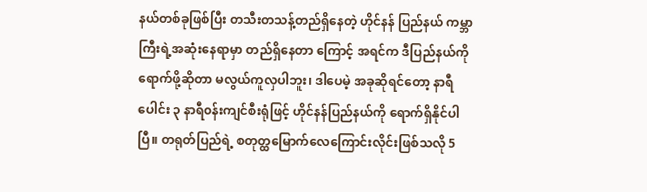နယ်တစ်ခုဖြစ်ပြီး တသီးတသန့်တည်ရှိနေတဲ့ ဟိုင်နန် ပြည်နယ် ကမ္ဘာကြီးရဲ့အဆုံးနေရာမှာ တည်ရှိနေတာ ကြောင့် အရင်က ဒီပြည်နယ်ကို ရောက်ဖို့ဆိုတာ မလွယ်ကူလှပါဘူး၊ ဒါပေမဲ့ အခုဆိုရင်တော့ နာရီ ပေါင်း ၃ နာရီ၀န်းကျင်စီးရုံဖြင့် ဟိုင်နန်ပြည်နယ်ကို ရောက်ရှိနိုင်ပါပြီ။ တရုတ်ပြည်ရဲ့ စတုတ္ထမြောက်လေကြောင်းလိုင်းဖြစ်သလို 5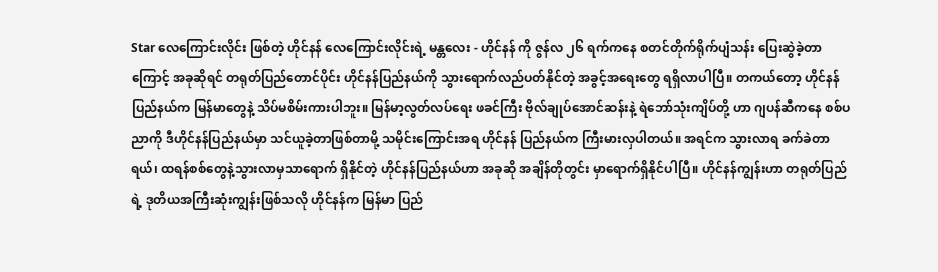Star လေကြောင်းလိုင်း ဖြစ်တဲ့ ဟိုင်နန် လေကြောင်းလိုင်းရဲ့ မန္တလေး - ဟိုင်နန် ကို ဇွန်လ ၂၆ ရက်ကနေ စတင်တိုက်ရိုက်ပျံသန်း ပြေးဆွဲခဲ့တာကြောင့် အခုဆိုရင် တရုတ်ပြည်တောင်ပိုင်း ဟိုင်နန်ပြည်နယ်ကို သွားရောက်လည်ပတ်နိုင်တဲ့ အခွင့်အရေးတွေ ရရှိလာပါပြီ။ တကယ်တော့ ဟိုင်နန်ပြည်နယ်က မြန်မာတွေနဲ့ သိပ်မစိမ်းကားပါဘူး။ မြန်မာ့လွတ်လပ်ရေး ဖခင်ကြီး ဗိုလ်ချုပ်အောင်ဆန်းနဲ့ ရဲဘော်သုံးကျိပ်တို့ ဟာ ဂျပန်ဆီကနေ စစ်ပညာကို ဒီဟိုင်နန်ပြည်နယ်မှာ သင်ယူခဲ့တာဖြစ်တာမို့ သမိုင်းကြောင်းအရ ဟိုင်နန် ပြည်နယ်က ကြီးမားလှပါတယ်။ အရင်က သွားလာရ ခက်ခဲတာရယ်၊ ထရန်စစ်တွေနဲ့သွားလာမှသာရောက် ရှိနိုင်တဲ့ ဟိုင်နန်ပြည်နယ်ဟာ အခုဆို အချိန်တိုတွင်း မှာရောက်ရှိနိုင်ပါပြီ။ ဟိုင်နန်ကျွန်းဟာ တရုတ်ပြည်ရဲ့ ဒုတိယအကြီးဆုံးကျွန်းဖြစ်သလို ဟိုင်နန်က မြန်မာ ပြည်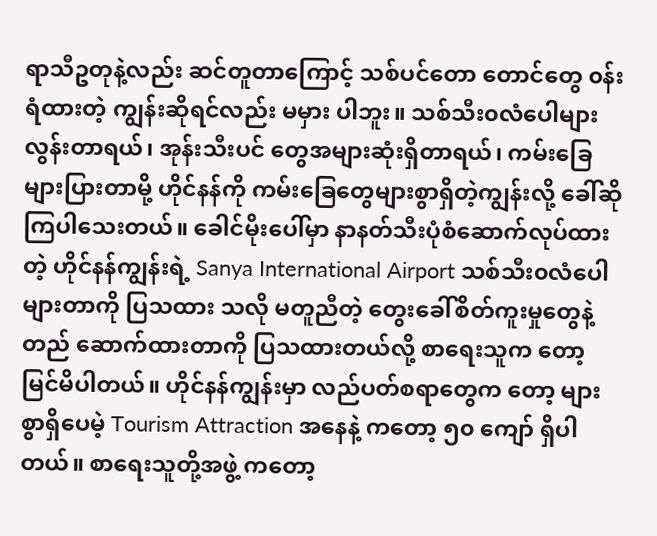ရာသီဥတုနဲ့လည်း ဆင်တူတာကြောင့် သစ်ပင်တော တောင်တွေ ၀န်းရံထားတဲ့ ကျွန်းဆိုရင်လည်း မမှား ပါဘူး။ သစ်သီး၀လံပေါများလွန်းတာရယ်၊ အုန်းသီးပင် တွေအများဆုံးရှိတာရယ်၊ ကမ်းခြေများပြားတာမို့ ဟိုင်နန်ကို ကမ်းခြေတွေများစွာရှိတဲ့ကျွန်းလို့ ခေါ်ဆို ကြပါသေးတယ်။ ခေါင်မိုးပေါ်မှာ နာနတ်သီးပုံစံဆောက်လုပ်ထားတဲ့ ဟိုင်နန်ကျွန်းရဲ့ Sanya International Airport သစ်သီး၀လံပေါများတာကို ပြသထား သလို မတူညီတဲ့ တွေးခေါ်စိတ်ကူးမှုတွေနဲ့ တည် ဆောက်ထားတာကို ပြသထားတယ်လို့ စာရေးသူက တော့ မြင်မိပါတယ်။ ဟိုင်နန်ကျွန်းမှာ လည်ပတ်စရာတွေက တော့ များစွာရှိပေမဲ့ Tourism Attraction အနေနဲ့ ကတော့ ၅၀ ကျော် ရှိပါတယ်။ စာရေးသူတို့အဖွဲ့ ကတော့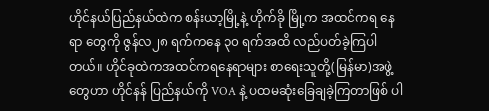ဟိုင်နယ်ပြည်နယ်ထဲက စန်းယာ့မြို့နဲ့ ဟိုက်ခို မြို့က အထင်ကရ နေရာ တွေကို ဇွန်လ၂၈ ရက်ကနေ ၃၀ ရက်အထိ လည်ပတ်ခဲ့ကြပါတယ်။ ဟိုင်ခုထဲကအထင်ကရနေရာများ စာရေးသူတို့(မြန်မာ)အဖွဲ့တွေဟာ ဟိုင်နန် ပြည်နယ်ကို VOA နဲ့ ပထမဆုံးခြေချခဲ့ကြတာဖြစ် ပါ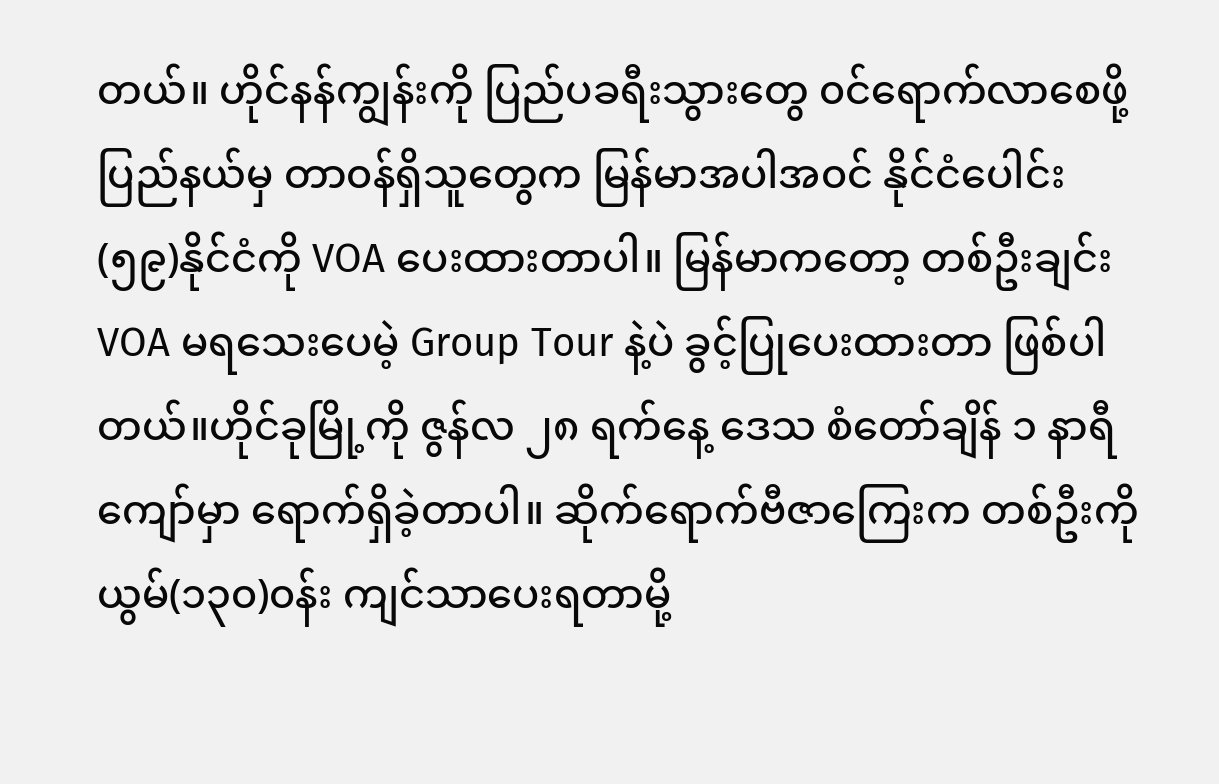တယ်။ ဟိုင်နန်ကျွန်းကို ပြည်ပခရီးသွားတွေ ၀င်ရောက်လာစေဖို့ ပြည်နယ်မှ တာ၀န်ရှိသူတွေက မြန်မာအပါအ၀င် နိုင်ငံပေါင်း (၅၉)နိုင်ငံကို VOA ပေးထားတာပါ။ မြန်မာကတော့ တစ်ဦးချင်း VOA မရသေးပေမဲ့ Group Tour နဲ့ပဲ ခွင့်ပြုပေးထားတာ ဖြစ်ပါတယ်။ဟိုင်ခုမြို့ကို ဇွန်လ ၂၈ ရက်နေ့ ဒေသ စံတော်ချိန် ၁ နာရီကျော်မှာ ရောက်ရှိခဲ့တာပါ။ ဆိုက်ရောက်ဗီဇာကြေးက တစ်ဦးကို ယွမ်(၁၃၀)၀န်း ကျင်သာပေးရတာမို့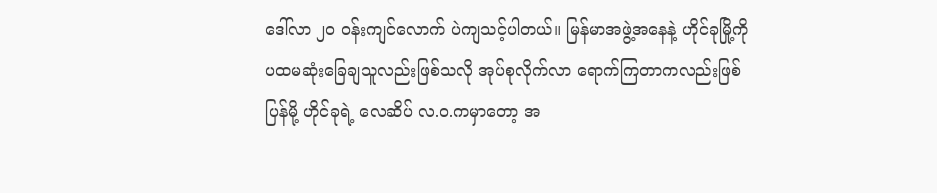ဒေါ်လာ ၂၀ ၀န်းကျင်လောက် ပဲကျသင့်ပါတယ်။ မြန်မာအဖွဲ့အနေနဲ့ ဟိုင်ခုမြို့ကို ပထမဆုံးခြေချသူလည်းဖြစ်သလို အုပ်စုလိုက်လာ ရောက်ကြတာကလည်းဖြစ်ပြန်မို့ ဟိုင်ခုရဲ့ လေဆိပ် လ.၀.ကမှာတော့ အ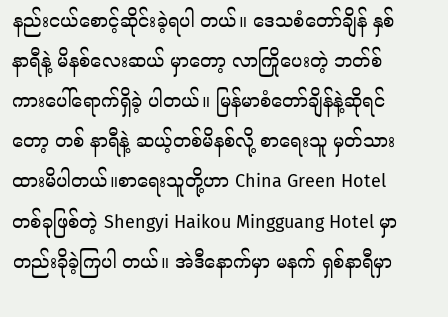နည်းငယ်စောင့်ဆိုင်းခဲ့ရပါ တယ်။ ဒေသစံတော်ချိန် နှစ်နာရီနဲ့ မိနစ်လေးဆယ် မှာတော့ လာကြိုပေးတဲ့ ဘတ်စ်ကားပေါ်ရောက်ရှိခဲ့ ပါတယ်။ မြန်မာစံတော်ချိန်နဲ့ဆိုရင်တော့ တစ် နာရီနဲ့ ဆယ့်တစ်မိနစ်လို့ စာရေးသူ မှတ်သားထားမိပါတယ်။စာရေးသူတို့ဟာ China Green Hotel တစ်ခုဖြစ်တဲ့ Shengyi Haikou Mingguang Hotel မှာ တည်းခိုခဲ့ကြပါ တယ်။ အဲဒီနောက်မှာ မနက် ရှစ်နာရီမှာ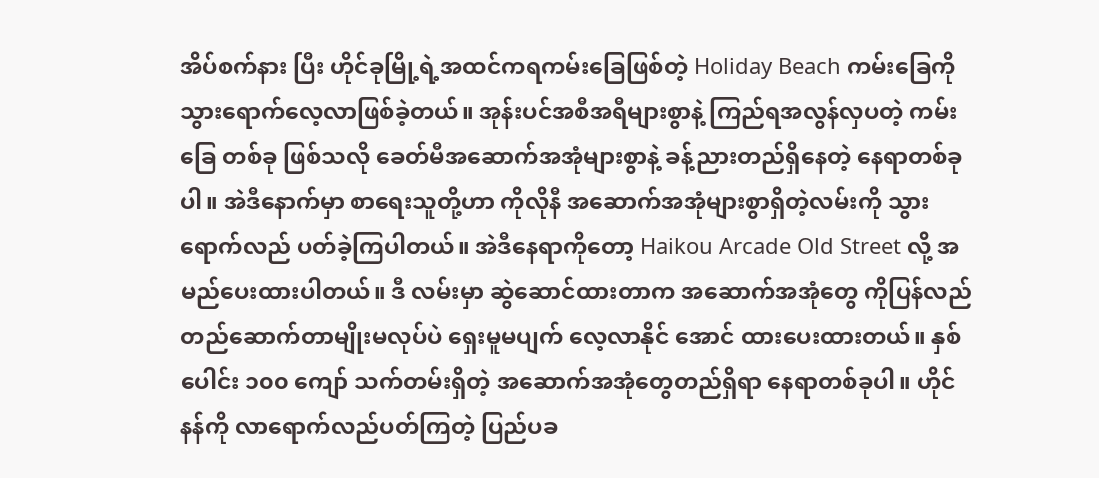အိပ်စက်နား ပြီး ဟိုင်ခုမြို့ရဲ့အထင်ကရကမ်းခြေဖြစ်တဲ့ Holiday Beach ကမ်းခြေကို သွားရောက်လေ့လာဖြစ်ခဲ့တယ်။ အုန်းပင်အစီအရီများစွာနဲ့ ကြည်ရအလွန်လှပတဲ့ ကမ်းခြေ တစ်ခု ဖြစ်သလို ခေတ်မီအဆောက်အအုံများစွာနဲ့ ခန့်ညားတည်ရှိနေတဲ့ နေရာတစ်ခုပါ။ အဲဒီနောက်မှာ စာရေးသူတို့ဟာ ကိုလိုနီ အဆောက်အအုံများစွာရှိတဲ့လမ်းကို သွားရောက်လည် ပတ်ခဲ့ကြပါတယ်။ အဲဒီနေရာကိုတော့ Haikou Arcade Old Street လို့ အမည်ပေးထားပါတယ်။ ဒီ လမ်းမှာ ဆွဲဆောင်ထားတာက အဆောက်အအုံတွေ ကိုပြန်လည်တည်ဆောက်တာမျိုးမလုပ်ပဲ ရှေးမူမပျက် လေ့လာနိုင် အောင် ထားပေးထားတယ်။ နှစ်ပေါင်း ၁၀၀ ကျော် သက်တမ်းရှိတဲ့ အဆောက်အအုံတွေတည်ရှိရာ နေရာတစ်ခုပါ။ ဟိုင်နန်ကို လာရောက်လည်ပတ်ကြတဲ့ ပြည်ပခ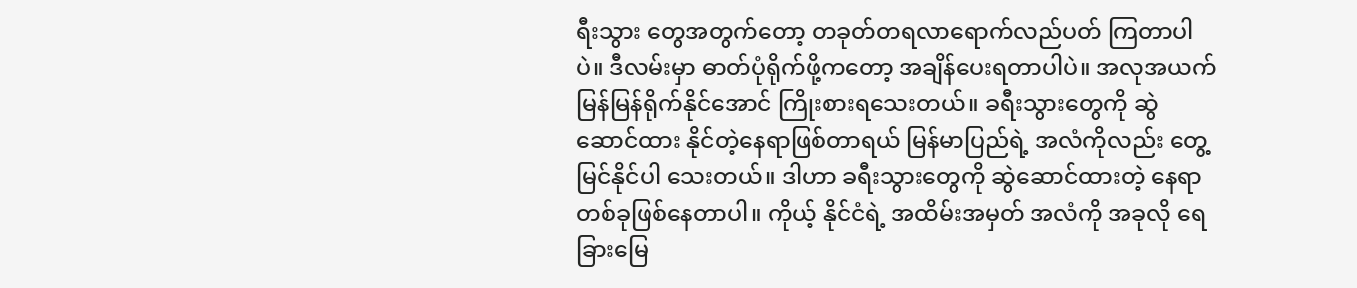ရီးသွား တွေအတွက်တော့ တခုတ်တရလာရောက်လည်ပတ် ကြတာပါပဲ။ ဒီလမ်းမှာ ဓာတ်ပုံရိုက်ဖို့ကတော့ အချိန်ပေးရတာပါပဲ။ အလုအယက်မြန်မြန်ရိုက်နိုင်အောင် ကြိုးစားရသေးတယ်။ ခရီးသွားတွေကို ဆွဲဆောင်ထား နိုင်တဲ့နေရာဖြစ်တာရယ် မြန်မာပြည်ရဲ့ အလံကိုလည်း တွေ့မြင်နိုင်ပါ သေးတယ်။ ဒါဟာ ခရီးသွားတွေကို ဆွဲဆောင်ထားတဲ့ နေရာတစ်ခုဖြစ်နေတာပါ။ ကိုယ့် နိုင်ငံရဲ့ အထိမ်းအမှတ် အလံကို အခုလို ရေခြားမြေ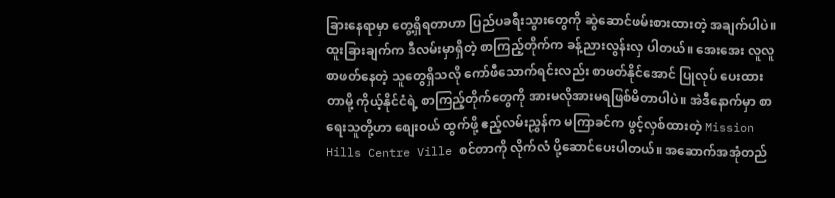ခြားနေရာမှာ တွေ့ရှိရတာဟာ ပြည်ပခရီးသွားတွေကို ဆွဲဆောင်ဖမ်းစားထားတဲ့ အချက်ပါပဲ။ ထူးခြားချက်က ဒီလမ်းမှာရှိတဲ့ စာကြည့်တိုက်က ခန့်ညားလွန်းလှ ပါတယ်။ အေးအေး လူလူ စာဖတ်နေတဲ့ သူတွေရှိသလို ကော်ဖီသောက်ရင်းလည်း စာဖတ်နိုင်အောင် ပြုလုပ် ပေးထားတာမို့ ကိုယ့်နိုင်ငံရဲ့ စာကြည့်တိုက်တွေကို အားမလိုအားမရဖြစ်မိတာပါပဲ။ အဲဒီနောက်မှာ စာရေးသူတို့ဟာ စျေး၀ယ် ထွက်ဖို့ ဧည့်လမ်းညွှန်က မကြာခင်က ဖွင့်လှစ်ထားတဲ့ Mission Hills Centre Ville စင်တာကို လိုက်လံ ပို့ဆောင်ပေးပါတယ်။ အဆောက်အအုံတည်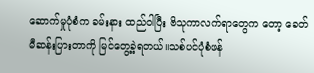ဆောက်မှုပုံစံက ခမ်းနား ထည်ဝါပြီး ဗိသုကာလက်ရာတွေက တော့ ခေတ်မီဆန်းပြားတာကို မြင်တွေ့ခဲ့ရတယ်။သစ်ပင်ပုံစံဖန်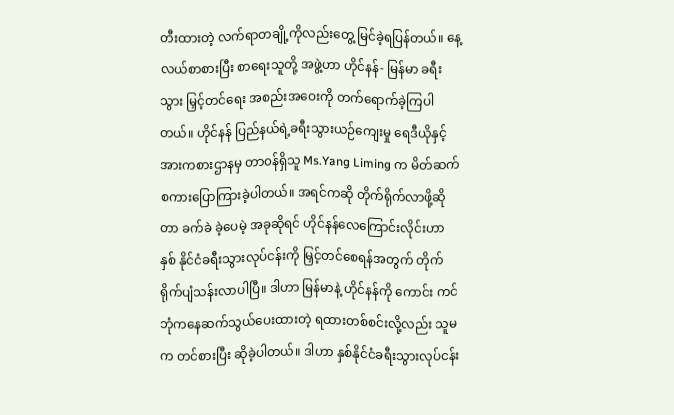တီးထားတဲ့ လက်ရာတချို့ကိုလည်းတွေ့ မြင်ခဲ့ရပြန်တယ်။ နေ့လယ်စာစားပြီး စာရေးသူတို့ အဖွဲ့ဟာ ဟိုင်နန်- မြန်မာ ခရီးသွား မြှင့်တင်ရေး အစည်းအဝေးကို တက်ရောက်ခဲ့ကြပါတယ်။ ဟိုင်နန် ပြည်နယ်ရဲ့ခရီးသွားယဉ်ကျေးမှု ရေဒီယိုနှင့် အားကစားဌာနမှ တာ၀န်ရှိသူ Ms.Yang Liming က မိတ်ဆက်စကားပြောကြားခဲ့ပါတယ်။ အရင်ကဆို တိုက်ရိုက်လာဖို့ဆိုတာ ခက်ခဲ ခဲ့ပေမဲ့ အခုဆိုရင် ဟိုင်နန်လေကြောင်းလိုင်းဟာ နှစ် နိုင်ငံခရီးသွားလုပ်ငန်းကို မြှင့်တင်စေရန်အတွက် တိုက် ရိုက်ပျံသန်းလာပါပြီ။ ဒါဟာ မြန်မာနဲ့ ဟိုင်နန်ကို ကောင်း ကင် ဘုံကနေဆက်သွယ်ပေးထားတဲ့ ရထားတစ်စင်းလို့လည်း သူမက တင်စားပြီး ဆိုခဲ့ပါတယ်။ ဒါဟာ နှစ်နိုင်ငံခရီးသွားလုပ်ငန်း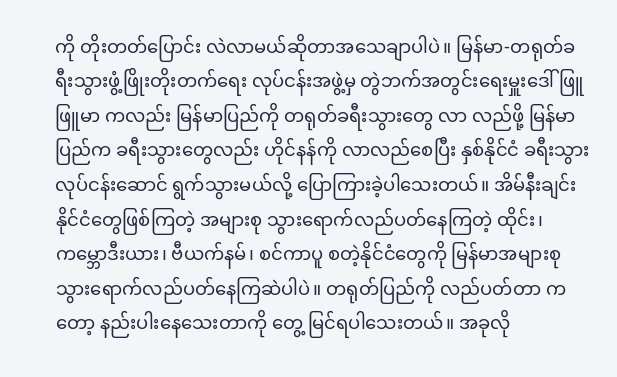ကို တိုးတတ်ပြောင်း လဲလာမယ်ဆိုတာအသေချာပါပဲ။ မြန်မာ-တရုတ်ခရီးသွားဖွံ့ဖြိုးတိုးတက်ရေး လုပ်ငန်းအဖွဲ့မှ တွဲဘက်အတွင်းရေးမှူးဒေါ်ဖြူဖြူမာ ကလည်း မြန်မာပြည်ကို တရုတ်ခရီးသွားတွေ လာ လည်ဖို့ မြန်မာပြည်က ခရီးသွားတွေလည်း ဟိုင်နန်ကို လာလည်စေပြီး နှစ်နိုင်ငံ ခရီးသွားလုပ်ငန်းဆောင် ရွက်သွားမယ်လို့ ပြောကြားခဲ့ပါသေးတယ်။ အိမ်နီးချင်းနိုင်ငံတွေဖြစ်ကြတဲ့ အများစု သွားရောက်လည်ပတ်နေကြတဲ့ ထိုင်း၊ ကမ္ဘောဒီးယား၊ ဗီယက်နမ်၊ စင်ကာပူ စတဲ့နိုင်ငံတွေကို မြန်မာအများစု သွားရောက်လည်ပတ်နေကြဆဲပါပဲ။ တရုတ်ပြည်ကို လည်ပတ်တာ ကတော့ နည်းပါးနေသေးတာကို တွေ့ မြင်ရပါသေးတယ်။ အခုလို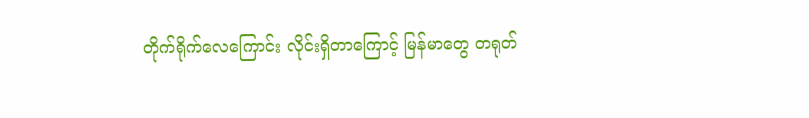တိုက်ရိုက်လေကြောင်း လိုင်းရှိတာကြောင့် မြန်မာတွေ တရုတ်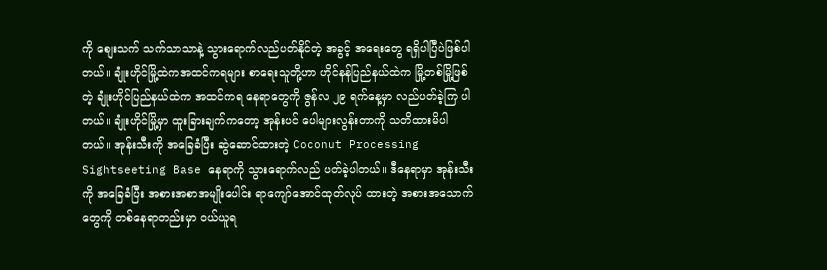ကို စျေးသက် သက်သာသာနဲ့ သွားရောက်လည်ပတ်နိုင်တဲ့ အခွင့် အရေးတွေ ရရှိပါပြီပဲဖြစ်ပါတယ်။ ချုံးဟိုင်မြို့ထဲကအထင်ကရများ စာရေးသူတို့ဟာ ဟိုင်နန်ပြည်နယ်ထဲက မြို့တစ်မြို့ဖြစ်တဲ့ ချုံးဟိုင်ပြည်နယ်ထဲက အထင်ကရ နေရာတွေကို ဇွန်လ ၂၉ ရက်နေ့မှာ လည်ပတ်ခဲ့ကြ ပါတယ်။ ချုံးဟိုင်မြို့မှာ ထူးခြားချက်ကတော့ အုန်းပင် ပေါများလွန်းတာကို သတိထားမိပါတယ်။ အုန်းသီးကို အခြေခံပြီး ဆွဲဆောင်ထားတဲ့ Coconut Processing Sightseeting Base နေရာကို သွားရောက်လည် ပတ်ခဲ့ပါတယ်။ ဒီနေရာမှာ အုန်းသီးကို အခြေခံပြီး အစားအစာအမျိုးပေါင်း ရာကျော်အောင်ထုတ်လုပ် ထားတဲ့ အစားအသောက်တွေကို တစ်နေရာတည်းမှာ ၀ယ်ယူရ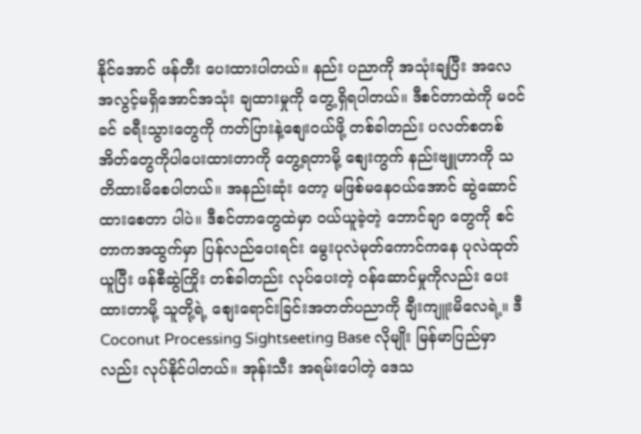နိုင်အောင် ဖန်တီး ပေးထားပါတယ်။ နည်း ပညာကို အသုံးချပြီး အလေအလွင့်မရှိအောင်အသုံး ချထားမှုကို တွေ့ရှိရပါတယ်။ ဒီစင်တာထဲကို မ၀င်ခင် ခရီးသွားတွေကို ကတ်ပြားနဲ့စျေး၀ယ်ဖို့ တစ်ခါတည်း ပလတ်စတစ် အိတ်တွေကိုပါပေးထားတာကို တွေ့ရတာမို့ စျေးကွက် နည်းဗျူဟာကို သတိထားမိစေပါတယ်။ အနည်းဆုံး တော့ မဖြစ်မနေ၀ယ်အောင် ဆွဲဆောင်ထားစေတာ ပါပဲ။ ဒီစင်တာတွေထဲမှာ ၀ယ်ယူခဲ့တဲ့ ဘောင်ချာ တွေကို စင်တာကအထွက်မှာ ပြန်လည်ပေးရင်း မွေးပုလဲမုတ်ကောင်ကနေ ပုလဲထုတ်ယူပြီး ဖန်စီဆွဲကြိုး တစ်ခါတည်း လုပ်ပေးတဲ့ ၀န်ဆောင်မှုကိုလည်း ပေး ထားတာမို့ သူတို့ရဲ့ စျေးရောင်းခြင်းအတတ်ပညာကို ချီးကျူးမိလေရဲ့။ ဒီ Coconut Processing Sightseeting Base လိုမျိုး မြန်မာပြည်မှာလည်း လုပ်နိုင်ပါတယ်။ အုန်းသီး အရမ်းပေါတဲ့ ဒေသ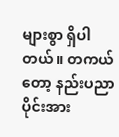များစွာ ရှိပါတယ်။ တကယ်တော့ နည်းပညာပိုင်းအား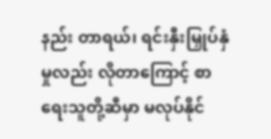နည်း တာရယ်၊ ရင်းနှီးမြှုပ်နှံမှုလည်း လိုတာကြောင့် စာရေးသူတို့ဆီမှာ မလုပ်နိုင်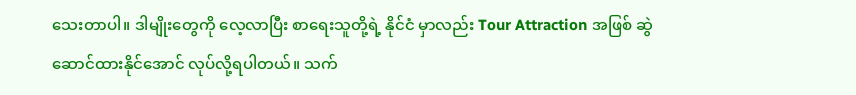သေးတာပါ။ ဒါမျိုးတွေကို လေ့လာပြီး စာရေးသူတို့ရဲ့ နိုင်ငံ မှာလည်း Tour Attraction အဖြစ် ဆွဲဆောင်ထားနိုင်အောင် လုပ်လို့ရပါတယ်။ သက်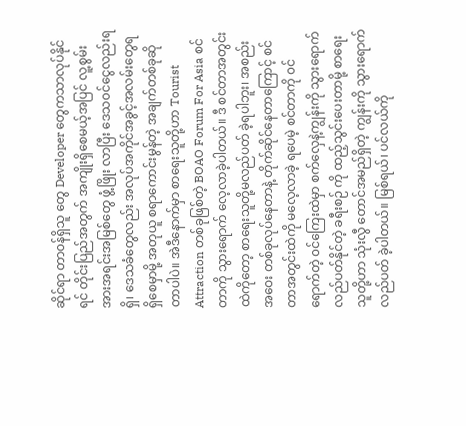ဆိုင်ရာ တာ၀န်ရှိသူ တွေ Developer တွေကသာလုပ်နိုင်ရင် တိုင်းပြည်အတွက် အကျိုးရှိစေမယ့်အပြင် လူ့စွမ်းအားအရင်းအမြစ်တွေ ဖွံ့ဖြိုး လာပြီး ဒေသ၀င်ငွေလည်းရရှိ၊ ဒေသခံတွေလည်း အလုပ်အကိုင်အခွင့်အလမ်းတွေရရှိစေမှာမို့ အတုယူ စရာကောင်းမွန်တဲ့ အချက်တစ်ခုဆိုတာပါပဲ။ အဲဒီနောက်မှာ စာရေးသူတို့ဟာ Tourist Attraction တစ်ခုဖြစ်တဲ့ BOAO Forum For Asia စင်တာကို သွားရောက် လေ့လာခဲ့ပါတယ်။ ဒီ စင်တာအတွင်းထဲကိုတော့ စာရေးသူတို့မလည်ပတ် ခဲ့ရပါဘူး၊ အစည်းအဝေး တစ်ခုလုပ်နေတာနဲ့ တိုက်ဆိုင်နေတာကြောင့် စင်တာအတွင်းထဲကို မလေ့လာခဲ့ ရပေမဲ့ စင်တာကို ၀င်ရောက်တဲ့ ၀င်ကြေးထဲမှာ စက်လှေနဲ့ကျွန်းကို သွားရောက်လည်ပတ်နိုင်တဲ့ ခရီးစဉ် ကို ထည့်သွင်းပေးတာမို့ စာရေး သူတို့ဟာ သုံးလွီ တောင်အမည်ရှိတဲ့ ကျွန်းကို သွားရောက်လည်ပတ် ခဲ့ပါတယ်။ မြစ်ရယ်၊ ပင်လယ်ကို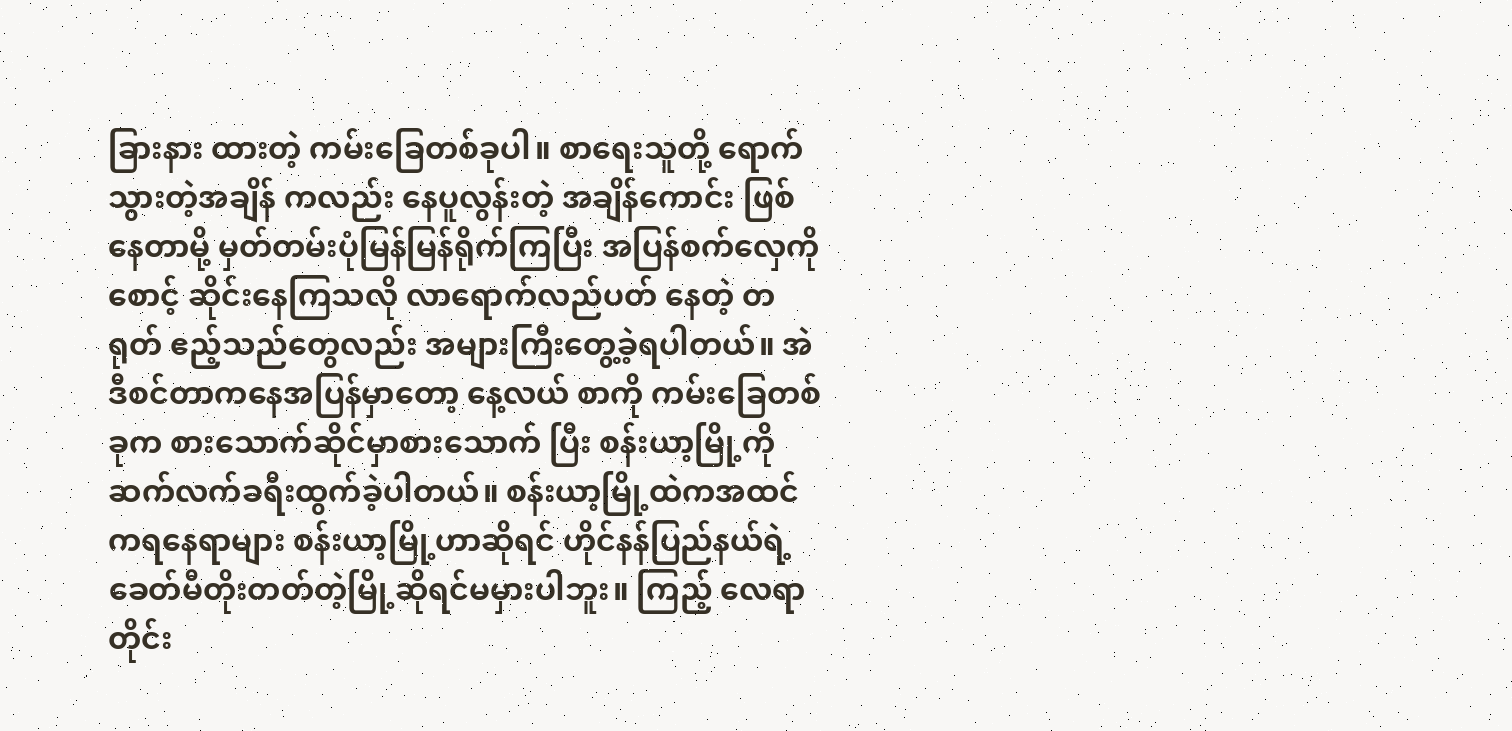ခြားနား ထားတဲ့ ကမ်းခြေတစ်ခုပါ။ စာရေးသူတို့ ရောက်သွားတဲ့အချိန် ကလည်း နေပူလွန်းတဲ့ အချိန်ကောင်း ဖြစ်နေတာမို့ မှတ်တမ်းပုံမြန်မြန်ရိုက်ကြပြီး အပြန်စက်လှေကို စောင့် ဆိုင်းနေကြသလို လာရောက်လည်ပတ် နေတဲ့ တရုတ် ဧည့်သည်တွေလည်း အများကြီးတွေ့ခဲ့ရပါတယ်။ အဲဒီစင်တာကနေအပြန်မှာတော့ နေ့လယ် စာကို ကမ်းခြေတစ်ခုက စားသောက်ဆိုင်မှာစားသောက် ပြီး စန်းယာ့မြို့ကို ဆက်လက်ခရီးထွက်ခဲ့ပါတယ်။ စန်းယာ့မြို့ထဲကအထင်ကရနေရာများ စန်းယာ့မြို့ဟာဆိုရင် ဟိုင်နန်ပြည်နယ်ရဲ့ ခေတ်မီတိုးတတ်တဲ့မြို့ဆိုရင်မမှားပါဘူး။ ကြည့် လေရာတိုင်း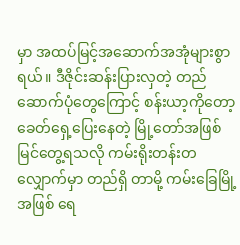မှာ အထပ်မြင့်အဆောက်အအုံများစွာ ရယ်။ ဒီဇိုင်းဆန်းပြားလှတဲ့ တည်ဆောက်ပုံတွေကြောင့် စန်းယာ့ကိုတော့ ခေတ်ရှေ့ပြေးနေတဲ့ မြို့တော်အဖြစ် မြင်တွေ့ရသလို ကမ်းရိုးတန်းတလျှောက်မှာ တည်ရှိ တာမို့ ကမ်းခြေမြို့အဖြစ် ရေ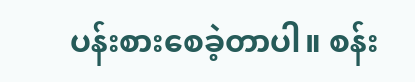ပန်းစားစေခဲ့တာပါ။ စန်း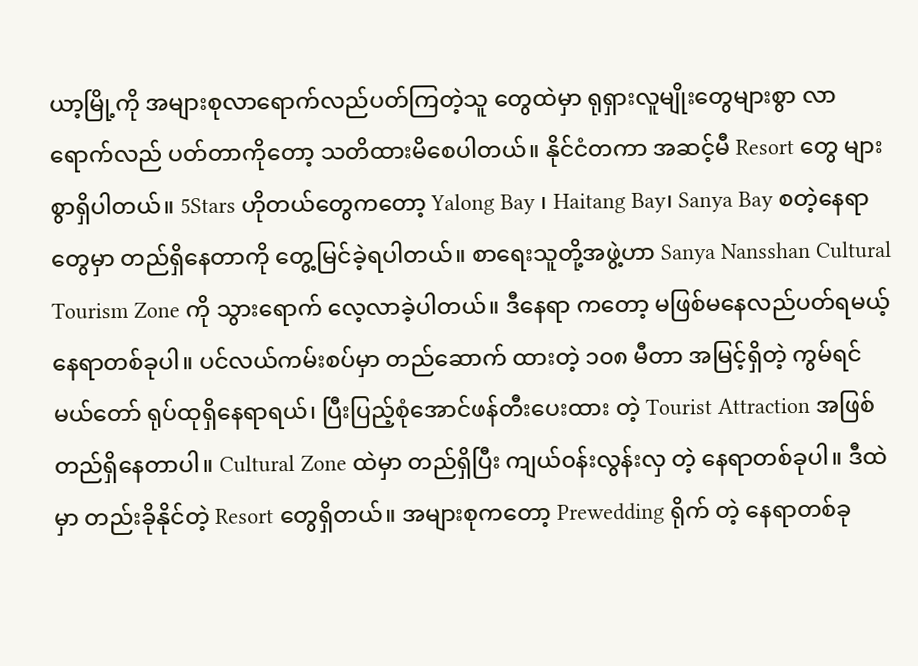ယာ့မြို့ကို အများစုလာရောက်လည်ပတ်ကြတဲ့သူ တွေထဲမှာ ရုရှားလူမျိုးတွေများစွာ လာရောက်လည် ပတ်တာကိုတော့ သတိထားမိစေပါတယ်။ နိုင်ငံတကာ အဆင့်မီ Resort တွေ များစွာရှိပါတယ်။ 5Stars ဟိုတယ်တွေကတော့ Yalong Bay ၊ Haitang Bay၊ Sanya Bay စတဲ့နေရာတွေမှာ တည်ရှိနေတာကို တွေ့မြင်ခဲ့ရပါတယ်။ စာရေးသူတို့အဖွဲ့ဟာ Sanya Nansshan Cultural Tourism Zone ကို သွားရောက် လေ့လာခဲ့ပါတယ်။ ဒီနေရာ ကတော့ မဖြစ်မနေလည်ပတ်ရမယ့် နေရာတစ်ခုပါ။ ပင်လယ်ကမ်းစပ်မှာ တည်ဆောက် ထားတဲ့ ၁၀၈ မီတာ အမြင့်ရှိတဲ့ ကွမ်ရင်မယ်တော် ရုပ်ထုရှိနေရာရယ်၊ ပြီးပြည့်စုံအောင်ဖန်တီးပေးထား တဲ့ Tourist Attraction အဖြစ် တည်ရှိနေတာပါ။ Cultural Zone ထဲမှာ တည်ရှိပြီး ကျယ်၀န်းလွန်းလှ တဲ့ နေရာတစ်ခုပါ။ ဒီထဲမှာ တည်းခိုနိုင်တဲ့ Resort တွေရှိတယ်။ အများစုကတော့ Prewedding ရိုက် တဲ့ နေရာတစ်ခု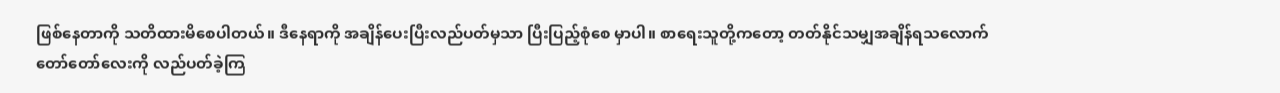ဖြစ်နေတာကို သတိထားမိစေပါတယ်။ ဒီနေရာကို အချိန်ပေးပြီးလည်ပတ်မှသာ ပြီးပြည့်စုံစေ မှာပါ။ စာရေးသူတို့ကတော့ တတ်နိုင်သမျှအချိန်ရသလောက် တော်တော်လေးကို လည်ပတ်ခဲ့ကြ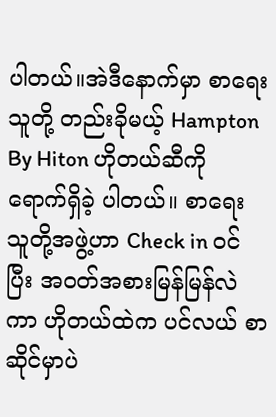ပါတယ်။အဲဒီနောက်မှာ စာရေးသူတို့ တည်းခိုမယ့် Hampton By Hiton ဟိုတယ်ဆီကို ရောက်ရှိခဲ့ ပါတယ်။ စာရေး သူတို့အဖွဲ့ဟာ Check in ၀င်ပြီး အ၀တ်အစားမြန်မြန်လဲကာ ဟိုတယ်ထဲက ပင်လယ် စာဆိုင်မှာပဲ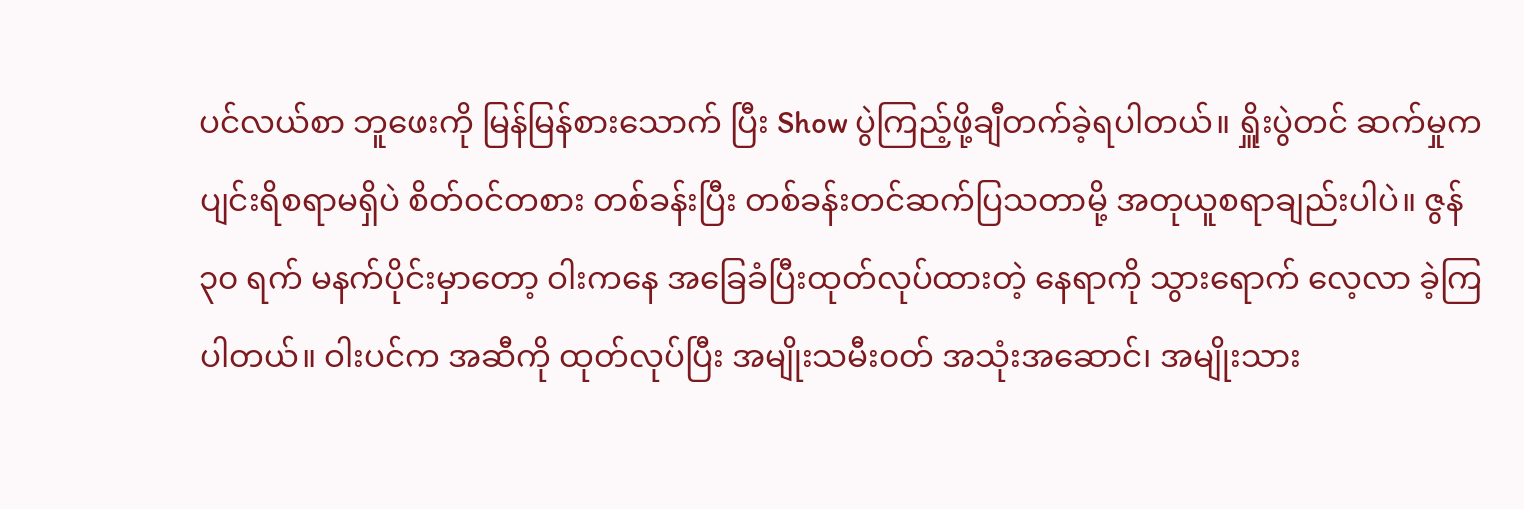ပင်လယ်စာ ဘူဖေးကို မြန်မြန်စားသောက် ပြီး Show ပွဲကြည့်ဖို့ချီတက်ခဲ့ရပါတယ်။ ရှိူးပွဲတင် ဆက်မှုက ပျင်းရိစရာမရှိပဲ စိတ်၀င်တစား တစ်ခန်းပြီး တစ်ခန်းတင်ဆက်ပြသတာမို့ အတုယူစရာချည်းပါပဲ။ ဇွန် ၃၀ ရက် မနက်ပိုင်းမှာတော့ ဝါးကနေ အခြေခံပြီးထုတ်လုပ်ထားတဲ့ နေရာကို သွားရောက် လေ့လာ ခဲ့ကြပါတယ်။ ဝါးပင်က အဆီကို ထုတ်လုပ်ပြီး အမျိုးသမီး၀တ် အသုံးအဆောင်၊ အမျိုးသား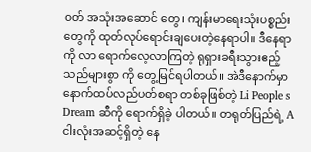၀တ် အသုံးအဆောင် တွေ၊ ကျန်းမာရေးသုံးပစ္စည်းတွေကို ထုတ်လုပ်ရောင်းချပေးတဲ့နေရာပါ။ ဒီနေရာကို လာ ရောက်လေ့လာကြတဲ့ ရုရှားခရီးသွားဧည့်သည်များစွာ ကို တွေ့မြင်ရပါတယ်။ အဲဒီနောက်မှာ နောက်ထပ်လည်ပတ်စရာ တစ်ခုဖြစ်တဲ့ Li People s Dream ဆီကို ရောက်ရှိခဲ့ ပါတယ်။ တရုတ်ပြည်ရဲ့ A ငါးလုံးအဆင့်ရှိတဲ့ နေ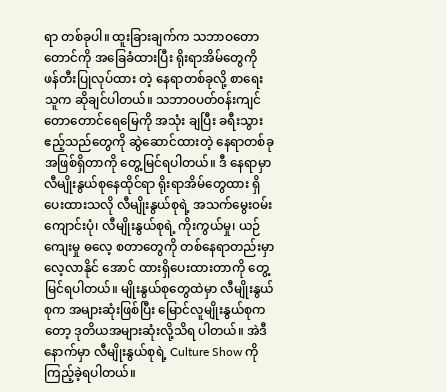ရာ တစ်ခုပါ။ ထူးခြားချက်က သဘာဝတောတောင်ကို အခြေခံထားပြီး ရိုးရာအိမ်တွေကို ဖန်တီးပြုလုပ်ထား တဲ့ နေရာတစ်ခုလို့ စာရေးသူက ဆိုချင်ပါတယ်။ သဘာ၀ပတ်၀န်းကျင် တောတောင်ရေမြေကို အသုံး ချပြီး ခရီးသွားဧည့်သည်တွေကို ဆွဲဆောင်ထားတဲ့ နေရာတစ်ခုအဖြစ်ရှိတာကို တွေ့မြင်ရပါတယ်။ ဒီ နေရာမှာ လီမျိုးနွယ်စုနေထိုင်ရာ ရိုးရာအိမ်တွေထား ရှိပေးထားသလို လီမျိုးနွယ်စုရဲ့ အသက်မွေး၀မ်း ကျောင်းပုံ၊ လီမျိုးနွယ်စုရဲ့ ကိုးကွယ်မှု၊ ယဉ်ကျေးမှု ဓလေ့ စတာတွေကို တစ်နေရာတည်းမှာ လေ့လာနိုင် အောင် ထားရှိပေးထားတာကို တွေ့မြင်ရပါတယ်။ မျိုးနွယ်စုတွေထဲမှာ လီမျိုးနွယ်စုက အများဆုံးဖြစ်ပြီး မြောင်လူမျိုးနွယ်စုကတော့ ဒုတိယအများဆုံးလို့သိရ ပါတယ်။ အဲဒီနောက်မှာ လီမျိုးနွယ်စုရဲ့ Culture Show ကို ကြည့်ခဲ့ရပါတယ်။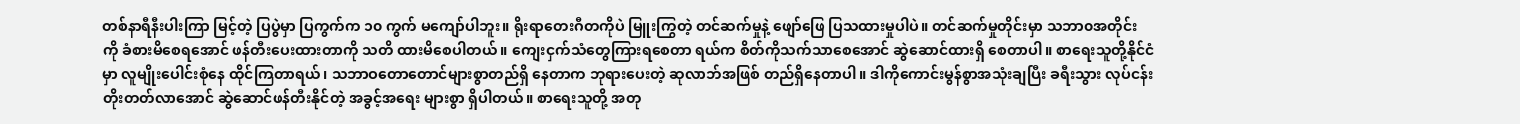တစ်နာရီနီးပါးကြာ မြင့်တဲ့ ပြပွဲမှာ ပြကွက်က ၁၀ ကွက် မကျော်ပါဘူး။ ရိုးရာတေးဂီတကိုပဲ မြူးကြွတဲ့ တင်ဆက်မှုနဲ့ ဖျော်ဖြေ ပြသထားမှုပါပဲ။ တင်ဆက်မှုတိုင်းမှာ သဘာ၀အတိုင်း ကို ခံစားမိစေရအောင် ဖန်တီးပေးထားတာကို သတိ ထားမိစေပါတယ်။ ကျေးငှက်သံတွေကြားရစေတာ ရယ်က စိတ်ကိုသက်သာစေအောင် ဆွဲဆောင်ထားရှိ စေတာပါ။ စာရေးသူတို့နိုင်ငံမှာ လူမျိုးပေါင်းစုံနေ ထိုင်ကြတာရယ်၊ သဘာဝတောတောင်များစွာတည်ရှိ နေတာက ဘုရားပေးတဲ့ ဆုလာဘ်အဖြစ် တည်ရှိနေတာပါ။ ဒါကိုကောင်းမွန်စွာအသုံးချပြီး ခရီးသွား လုပ်ငန်းတိုးတတ်လာအောင် ဆွဲဆောင်ဖန်တီးနိုင်တဲ့ အခွင့်အရေး များစွာ ရှိပါတယ်။ စာရေးသူတို့ အတု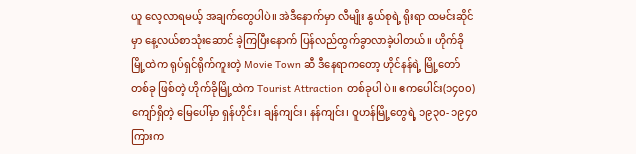ယူ လေ့လာရမယ့် အချက်တွေပါပဲ။ အဲဒီနောက်မှာ လီမျိုး နွယ်စုရဲ့ ရိုးရာ ထမင်းဆိုင်မှာ နေ့လယ်စာသုံးဆောင် ခဲ့ကြပြီးနောက် ပြန်လည်ထွက်ခွာလာခဲ့ပါတယ်။ ဟိုက်ခိုမြို့ထဲက ရုပ်ရှင်ရိုက်ကူးတဲ့ Movie Town ဆီ ဒီနေရာကတော့ ဟိုင်နန်ရဲ့ မြို့တော်တစ်ခု ဖြစ်တဲ့ ဟိုက်ခိုမြို့ထဲက Tourist Attraction တစ်ခုပါ ပဲ။ ဧကပေါင်း(၁၄၀၀)ကျော်ရှိတဲ့ မြေပေါ်မှာ ရှန်ဟိုင်း၊ ချန်ကျင်း၊ နန်ကျင်း၊ ဝူဟန်မြို့တွေရဲ့ ၁၉၃၀- ၁၉၄၀ ကြားက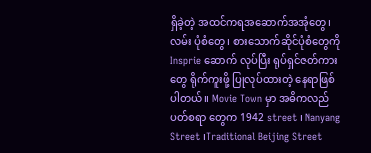ရှိခဲ့တဲ့ အထင်ကရအဆောက်အအုံတွေ၊ လမ်း ပုံစံတွေ၊ စားသောက်ဆိုင်ပုံစံတွေကို Insprie ဆောက် လုပ်ပြီး ရုပ်ရှင်ဇတ်ကားတွေ ရိုက်ကူးဖို့ ပြုလုပ်ထားတဲ့ နေရာဖြစ်ပါတယ်။ Movie Town မှာ အဓိကလည်ပတ်စရာ တွေက 1942 street ၊ Nanyang Street ၊Traditional Beijing Street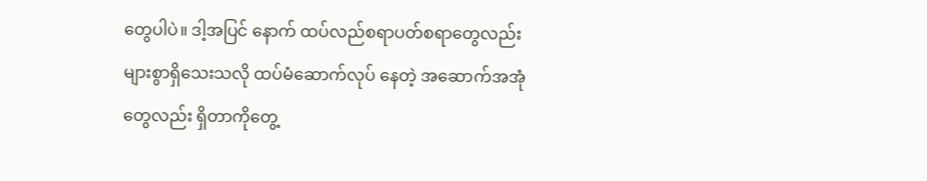တွေပါပဲ။ ဒါ့အပြင် နောက် ထပ်လည်စရာပတ်စရာတွေလည်းများစွာရှိသေးသလို ထပ်မံဆောက်လုပ် နေတဲ့ အဆောက်အအုံတွေလည်း ရှိတာကိုတွေ့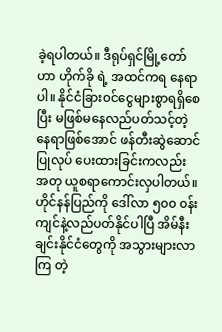ခဲ့ရပါတယ်။ ဒီရုပ်ရှင်မြို့တော်ဟာ ဟိုက်ခို ရဲ့ အထင်ကရ နေရာပါ။ နိုင်ငံခြား၀င်ငွေများစွာရရှိစေပြီး မဖြစ်မနေလည်ပတ်သင့်တဲ့နေရာဖြစ်အောင် ဖန်တီးဆွဲဆောင်ပြုလုပ် ပေးထားခြင်းကလည်း အတု ယူစရာကောင်းလှပါတယ်။ ဟိုင်နန်ပြည်ကို ဒေါ်လာ ၅၀၀ ၀န်းကျင်နဲ့လည်ပတ်နိုင်ပါပြီ အိမ်နီးချင်းနိုင်ငံတွေကို အသွားများလာကြ တဲ့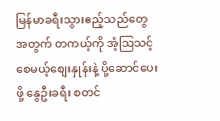မြန်မာခရီးသွားဧည့်သည်တွေအတွက် တကယ့်ကို အံ့သြသင့်စေမယ့်စျေးနှုန်းနဲ့ ပို့ဆောင်ပေးဖို့ နွေဦးခရီး စတင်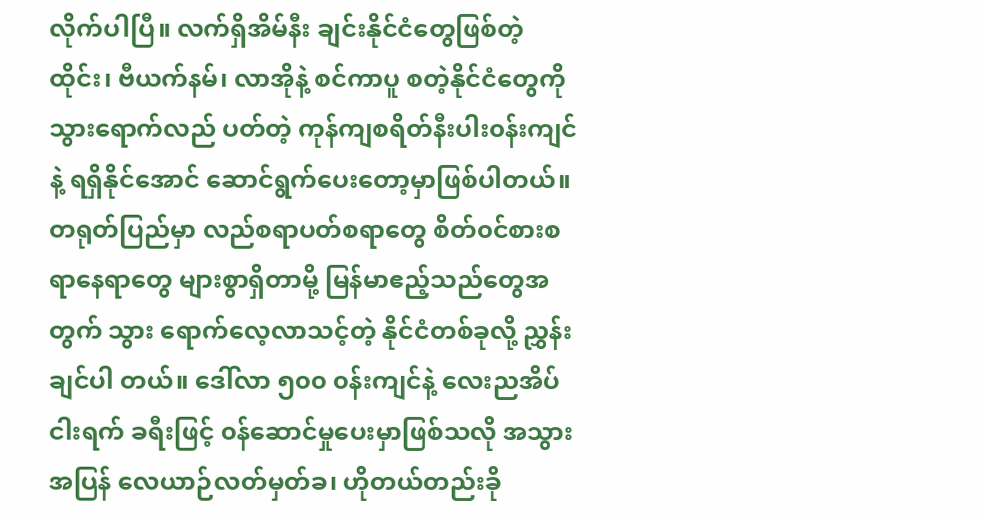လိုက်ပါပြီ။ လက်ရှိအိမ်နီး ချင်းနိုင်ငံတွေဖြစ်တဲ့ ထိုင်း၊ ဗီယက်နမ်၊ လာအိုနဲ့ စင်ကာပူ စတဲ့နိုင်ငံတွေကို သွားရောက်လည် ပတ်တဲ့ ကုန်ကျစရိတ်နီးပါး၀န်းကျင်နဲ့ ရရှိနိုင်အောင် ဆောင်ရွက်ပေးတော့မှာဖြစ်ပါတယ်။ တရုတ်ပြည်မှာ လည်စရာပတ်စရာတွေ စိတ်၀င်စားစရာနေရာတွေ များစွာရှိတာမို့ မြန်မာဧည့်သည်တွေအတွက် သွား ရောက်လေ့လာသင့်တဲ့ နိုင်ငံတစ်ခုလို့ ညွှန်းချင်ပါ တယ်။ ဒေါ်လာ ၅၀၀ ၀န်းကျင်နဲ့ လေးညအိပ် ငါးရက် ခရီးဖြင့် ၀န်ဆောင်မှုပေးမှာဖြစ်သလို အသွားအပြန် လေယာဉ်လတ်မှတ်ခ၊ ဟိုတယ်တည်းခို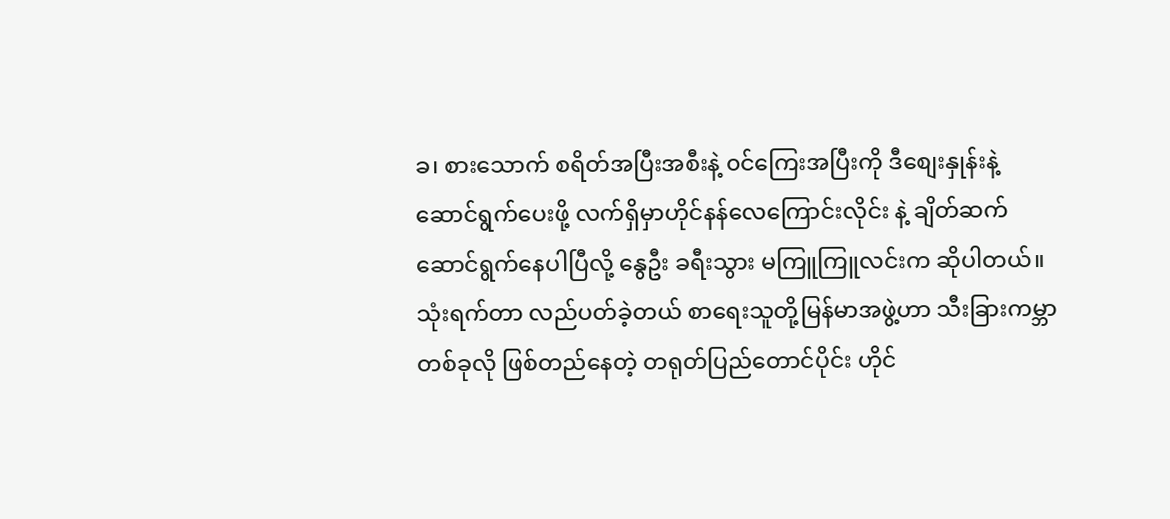ခ၊ စားသောက် စရိတ်အပြီးအစီးနဲ့ ၀င်ကြေးအပြီးကို ဒီစျေးနှုန်းနဲ့ ဆောင်ရွက်ပေးဖို့ လက်ရှိမှာဟိုင်နန်လေကြောင်းလိုင်း နဲ့ ချိတ်ဆက်ဆောင်ရွက်နေပါပြီလို့ နွေဦး ခရီးသွား မကြူကြူလင်းက ဆိုပါတယ်။ သုံးရက်တာ လည်ပတ်ခဲ့တယ် စာရေးသူတို့မြန်မာအဖွဲ့ဟာ သီးခြားကမ္ဘာ တစ်ခုလို ဖြစ်တည်နေတဲ့ တရုတ်ပြည်တောင်ပိုင်း ဟိုင်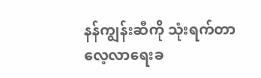နန်ကျွန်းဆီကို သုံးရက်တာ လေ့လာရေးခ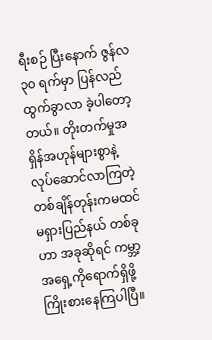ရီးစဉ် ပြီးနောက် ဇွန်လ ၃၀ ရက်မှာ ပြန်လည်ထွက်ခွာလာ ခဲ့ပါတော့တယ်။ တိုးတက်မှုအရှိန်အဟုန်များစွာနဲ့ လုပ်ဆောင်လာကြတဲ့ တစ်ချိန်တုန်းကမထင်မရှားပြည်နယ် တစ်ခုဟာ အခုဆိုရင် ကမ္ဘာ့အရှေ့ကိုရောက်ရှိဖို့ ကြိုးစားနေကြပါပြီ။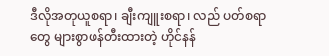ဒီလိုအတုယူစရာ၊ ချီးကျူးစရာ၊ လည် ပတ်စရာတွေ များစွာဖန်တီးထားတဲ့ ဟိုင်နန်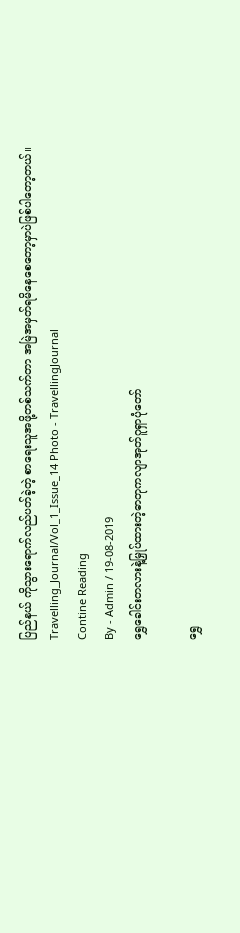ပြည်နယ် ကိုသွားရောက်လည်ပတ်ခဲ့တဲ့ စာရေးသူအဖို့တစ်သက်တာ အမြဲအမှတ်ရမိနေစေတော့မှာပဲဖြစ်ပါတော့တယ်။ Travelling_Journal/Vol_1_Issue_14 Photo - TravellingJournal
Contine Reading
By - Admin / 19-08-2019
ရွှေခေါင်းတလားနဲ့မြှုပ်ထားတဲ့ဓာတုကလျာအုတ်ဂူရှာပုံတော်

ရွှေ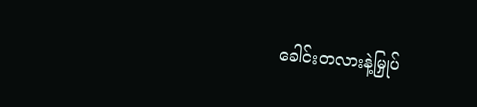ခေါင်းတလားနဲ့မြှုပ်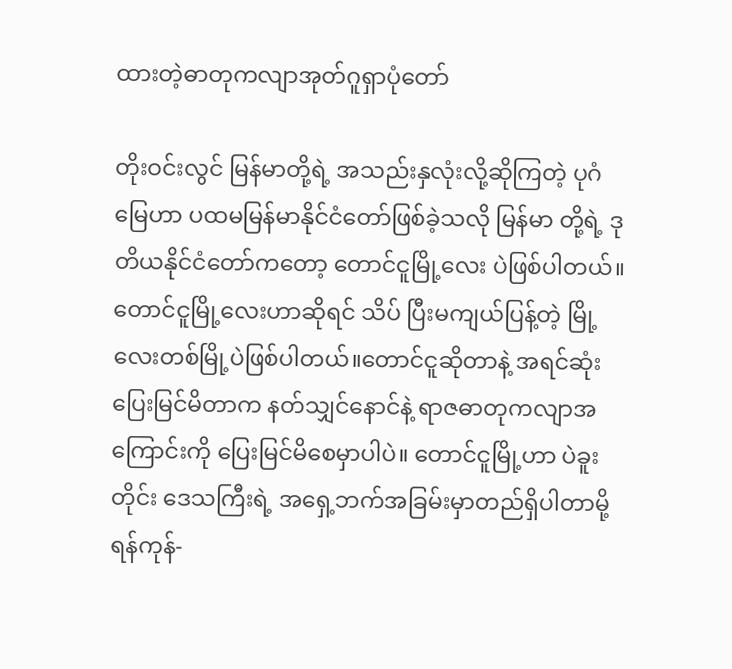ထားတဲ့ဓာတုကလျာအုတ်ဂူရှာပုံတော်

တိုးဝင်းလွင် မြန်မာတို့ရဲ့ အသည်းနှလုံးလို့ဆိုကြတဲ့ ပုဂံ မြေဟာ ပထမမြန်မာနိုင်ငံတော်ဖြစ်ခဲ့သလို မြန်မာ တို့ရဲ့ ဒုတိယနိုင်ငံတော်ကတော့ တောင်ငူမြို့လေး ပဲဖြစ်ပါတယ်။ တောင်ငူမြို့လေးဟာဆိုရင် သိပ် ပြီးမကျယ်ပြန့်တဲ့ မြို့လေးတစ်မြို့ပဲဖြစ်ပါတယ်။တောင်ငူဆိုတာနဲ့ အရင်ဆုံးပြေးမြင်မိတာက နတ်သျှင်နောင်နဲ့ ရာဇဓာတုကလျာအကြောင်းကို ပြေးမြင်မိစေမှာပါပဲ။ တောင်ငူမြို့ဟာ ပဲခူးတိုင်း ဒေသကြီးရဲ့ အရှေ့ဘက်အခြမ်းမှာတည်ရှိပါတာမို့ ရန်ကုန်-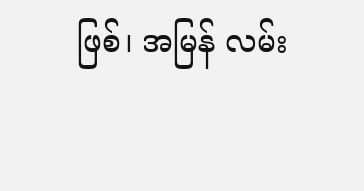ဖြစ်၊ အမြန် လမ်း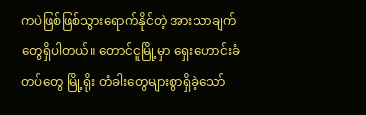ကပဲဖြစ်ဖြစ်သွားရောက်နိုင်တဲ့ အားသာချက် တွေရှိပါတယ်။ တောင်ငူမြို့မှာ ရှေးဟောင်းခံတပ်တွေ မြို့ရိုး တံခါးတွေများစွာရှိခဲ့သော်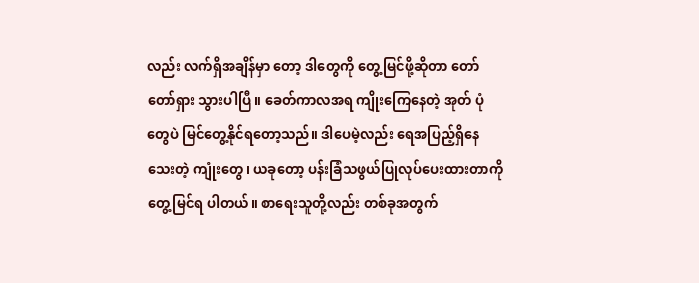လည်း လက်ရှိအချိန်မှာ တော့ ဒါတွေကို တွေ့မြင်ဖို့ဆိုတာ တော်တော်ရှား သွားပါပြီ။ ခေတ်ကာလအရ ကျိုးကြေနေတဲ့ အုတ် ပုံတွေပဲ မြင်တွေ့နိုင်ရတော့သည်။ ဒါပေမဲ့လည်း ရေအပြည့်ရှိနေသေးတဲ့ ကျုံးတွေ၊ ယခုတော့ ပန်းခြံသဖွယ်ပြုလုပ်ပေးထားတာကို တွေ့မြင်ရ ပါတယ်။ စာရေးသူတို့လည်း တစ်ခုအတွက်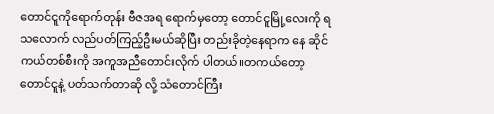တောင်ငူကိုရောက်တုန်း ဗီဇအရ ရောက်မှတော့ တောင်ငူမြို့လေးကို ရသလောက် လည်ပတ်ကြည့်ဦးမယ်ဆိုပြီး တည်းခိုတဲ့နေရာက နေ ဆိုင်ကယ်တစ်စီးကို အကူအညီတောင်းလိုက် ပါတယ်။တကယ်တော့ တောင်ငူနဲ့ ပတ်သက်တာဆို လို့ သံတောင်ကြီး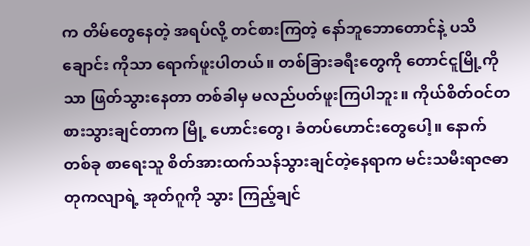က တိမ်တွေနေတဲ့ အရပ်လို့ တင်စားကြတဲ့ နော်ဘူဘောတောင်နဲ့ ပသိချောင်း ကိုသာ ရောက်ဖူးပါတယ်။ တစ်ခြားခရီးတွေကို တောင်ငူမြို့ကိုသာ ဖြတ်သွားနေတာ တစ်ခါမှ မလည်ပတ်ဖူးကြပါဘူး။ ကိုယ်စိတ်ဝင်တစားသွားချင်တာက မြို့ ဟောင်းတွေ၊ ခံတပ်ဟောင်းတွေပေါ့။ နောက်တစ်ခု စာရေးသူ စိတ်အားထက်သန်သွားချင်တဲ့နေရာက မင်းသမီးရာဇဓာတုကလျာရဲ့ အုတ်ဂူကို သွား ကြည့်ချင်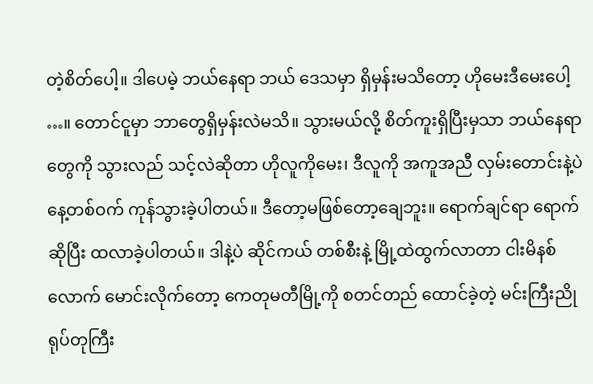တဲ့စိတ်ပေါ့။ ဒါပေမဲ့ ဘယ်နေရာ ဘယ် ဒေသမှာ ရှိမှန်းမသိတော့ ဟိုမေးဒီမေးပေါ့ …။ တောင်ငူမှာ ဘာတွေရှိမှန်းလဲမသိ။ သွားမယ်လို့ စိတ်ကူးရှိပြီးမှသာ ဘယ်နေရာတွေကို သွားလည် သင့်လဲဆိုတာ ဟိုလူကိုမေး၊ ဒီလူကို အကူအညီ လှမ်းတောင်းနဲ့ပဲ နေ့တစ်ဝက် ကုန်သွားခဲ့ပါတယ်။ ဒီတော့မဖြစ်တော့ချေဘူး။ ရောက်ချင်ရာ ရောက်ဆိုပြီး ထလာခဲ့ပါတယ်။ ဒါနဲ့ပဲ ဆိုင်ကယ် တစ်စီးနဲ့ မြို့ထဲထွက်လာတာ ငါးမိနစ်လောက် မောင်းလိုက်တော့ ကေတုမတီမြို့ကို စတင်တည် ထောင်ခဲ့တဲ့ မင်းကြီးညိုရုပ်တုကြီး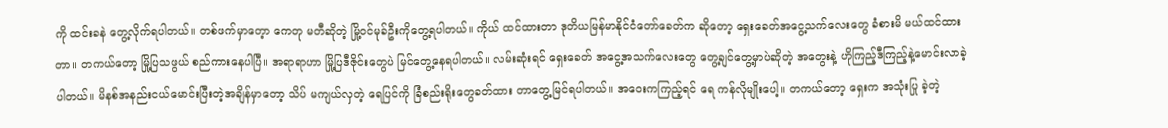ကို ထင်းခနဲ တွေ့လိုက်ရပါတယ်။ တစ်ဖက်မှာတေ့ာ ကေတု မတီဆိုတဲ့ မြို့ဝင်မုခ်ဦးကိုတွေ့ရပါတယ်။ ကိုယ် ထင်ထားတာ ဒုတိယမြန်မာနိုင်ငံတော်ခေတ်က ဆိုတော့ ရှေးခေတ်အငွေ့သက်လေးတွေ ခံစားမိ မယ်ထင်ထားတာ။ တကယ်တော့ မြို့ပြသဖွယ် စည်ကားနေပါပြီ။ အရာရာဟာ မြို့ပြဒီဇိုင်းတွေပဲ မြင်တွေ့နေရပါတယ်။ လမ်းဆုံးရင် ရှေးခေတ် အငွေ့အသက်လေးတွေ တွေ့ချင်တွေ့မှာပဲဆိုတဲ့ အတွေးနဲ့ ဟိုကြည့်ဒီကြည့်နဲ့မောင်းလာခဲ့ပါတယ်။ မိနစ်အနည်းငယ်မောင်းပြီးတဲ့အချိန်မှာတော့ သိပ် မကျယ်လှတဲ့ ရေပြင်ကို ခြံစည်းရိုးတွေခတ်ထား တာတွေ့မြင်ရပါတယ်။ အဝေးကကြည့်ရင် ရေ ကန်လိုမျိုးပေါ့။ တကယ်တော့ ရှေးက အသုံးပြု ခဲ့တဲ့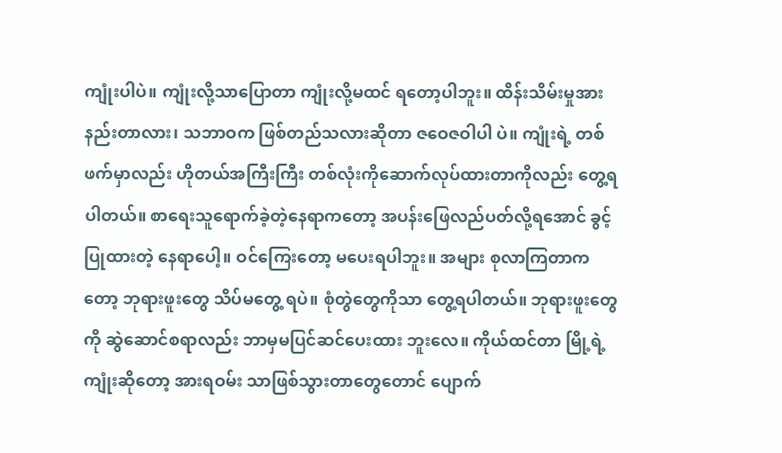ကျုံးပါပဲ။ ကျုံးလို့သာပြောတာ ကျုံးလို့မထင် ရတော့ပါဘူး။ ထိန်းသိမ်းမှုအားနည်းတာလား၊ သဘာဝက ဖြစ်တည်သလားဆိုတာ ဇဝေဇဝါပါ ပဲ။ ကျုံးရဲ့ တစ်ဖက်မှာလည်း ဟိုတယ်အကြီးကြီး တစ်လုံးကိုဆောက်လုပ်ထားတာကိုလည်း တွေ့ရ ပါတယ်။ စာရေးသူရောက်ခဲ့တဲ့နေရာကတော့ အပန်းဖြေလည်ပတ်လို့ရအောင် ခွင့်ပြုထားတဲ့ နေရာပေါ့။ ဝင်ကြေးတော့ မပေးရပါဘူး။ အများ စုလာကြတာကတော့ ဘုရားဖူးတွေ သိပ်မတွေ့ ရပဲ။ စုံတွဲတွေကိုသာ တွေ့ရပါတယ်။ ဘုရားဖူးတွေ ကို ဆွဲဆောင်စရာလည်း ဘာမှမပြင်ဆင်ပေးထား ဘူးလေ။ ကိုယ်ထင်တာ မြို့ရဲ့ကျုံးဆိုတော့ အားရဝမ်း သာဖြစ်သွားတာတွေတောင် ပျောက်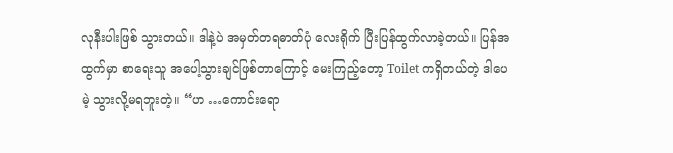လုနီးပါးဖြစ် သွားတယ်။ ဒါနဲ့ပဲ အမှတ်တရဓာတ်ပုံ လေးရိုက် ပြီးပြန်ထွက်လာခဲ့တယ်။ ပြန်အထွက်မှာ စာရေးသူ အပေါ့သွားချင်ဖြစ်တာကြောင့် မေးကြည့်တော့ Toilet ကရှိတယ်တဲ့ ဒါပေမဲ့ သွားလို့မရဘူးတဲ့။ “ဟ …ကောင်းရော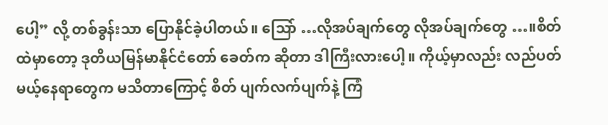ပေါ့” လို့ တစ်ခွန်းသာ ပြောနိုင်ခဲ့ပါတယ်။ သြော် …လိုအပ်ချက်တွေ လိုအပ်ချက်တွေ …။စိတ်ထဲမှာတော့ ဒုတိယမြန်မာနိုင်ငံတော် ခေတ်က ဆိုတာ ဒါကြီးလားပေါ့။ ကိုယ့်မှာလည်း လည်ပတ်မယ့်နေရာတွေက မသိတာကြောင့် စိတ် ပျက်လက်ပျက်နဲ့ ကြံ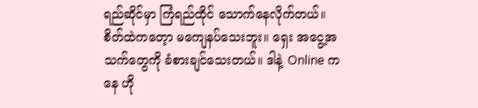ရည်ဆိုင်မှာ ကြံရည်ထိုင် သောက်နေလိုက်တယ်။ စိတ်ထဲကတေ့ာ မကျေနပ်သေးဘူး။ ရှေး အငွေ့အသက်တွေကို ခံစားချင်သေးတယ်။ ဒါနဲ့ Online ကနေ ဟို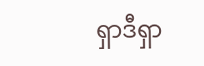ရှာဒီရှာ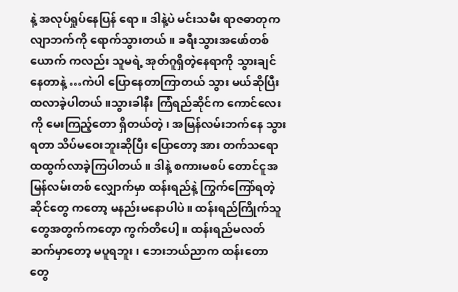နဲ့ အလုပ်ရှုပ်နေပြန် ရော။ ဒါနဲ့ပဲ မင်းသမီး ရာဇဓာတုကလျာဘက်ကို ရောက်သွားတယ်။ ခရီးသွားအဖော်တစ်ယောက် ကလည်း သူမရဲ့ အုတ်ဂူရှိတဲ့နေရာကို သွားချင် နေတာနဲ့ …ကဲပါ ပြောနေတာကြာတယ် သွား မယ်ဆိုပြီး ထလာခဲ့ပါတယ်။သွားခါနီး ကြံရည်ဆိုင်က ကောင်လေးကို မေးကြည့်တော ရှိတယ်တဲ့၊ အမြန်လမ်းဘက်နေ သွားရတာ သိပ်မဝေးဘူးဆိုပြီး ပြောတော့ အား တက်သရော ထထွက်လာခဲ့ကြပါတယ်။ ဒါနဲ့ စကားမစပ် တောင်ငူအမြန်လမ်းတစ် လျှောက်မှာ ထန်းရည်နဲ့ ကြွက်ကြော်ရတဲ့ ဆိုင်တွေ ကတော့ မနည်းမနောပါပဲ။ ထန်းရည်ကြိုက်သူ တွေအတွက်ကတေ့ာ ကွက်တိပေါ့။ ထန်းရည်မလတ်ဆက်မှာတော့ မပူရဘူး၊ ဘေးဘယ်ညာက ထန်းတောတွေ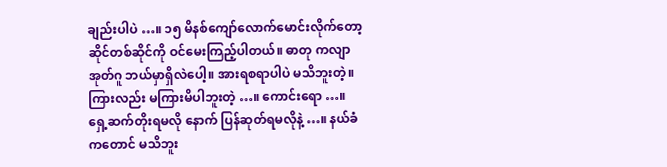ချည်းပါပဲ …။ ၁၅ မိနစ်ကျော်လောက်မောင်းလိုက်တော့ ဆိုင်တစ်ဆိုင်ကို ဝင်မေးကြည့်ပါတယ်။ ဓာတု ကလျာအုတ်ဂူ ဘယ်မှာရှိလဲပေါ့။ အားရစရာပါပဲ မသိဘူးတဲ့။ ကြားလည်း မကြားမိပါဘူးတဲ့ …။ ကောင်းရော …။ ရှေ့ဆက်တိုးရမလို နောက် ပြန်ဆုတ်ရမလိုနဲ့ …။ နယ်ခံကတောင် မသိဘူး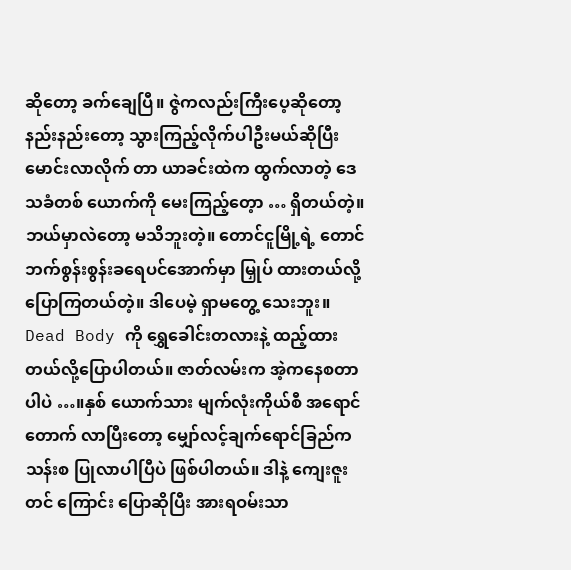ဆိုတော့ ခက်ချေပြီ။ ဇွဲကလည်းကြီးပေ့ဆိုတော့ နည်းနည်းတော့ သွားကြည့်လိုက်ပါဦးမယ်ဆိုပြီး မောင်းလာလိုက် တာ ယာခင်းထဲက ထွက်လာတဲ့ ဒေသခံတစ် ယောက်ကို မေးကြည့်တေ့ာ … ရှိတယ်တဲ့။ ဘယ်မှာလဲတော့ မသိဘူးတဲ့။ တောင်ငူမြို့ရဲ့ တောင်ဘက်စွန်းစွန်းခရေပင်အောက်မှာ မြှုပ် ထားတယ်လို့ ပြောကြတယ်တဲ့။ ဒါပေမဲ့ ရှာမတွေ့ သေးဘူး။ Dead Body ကို ရွှေခေါင်းတလားနဲ့ ထည့်ထားတယ်လို့ပြောပါတယ်။ ဇာတ်လမ်းက အဲ့ကနေစတာပါပဲ …။နှစ် ယောက်သား မျက်လုံးကိုယ်စီ အရောင်တောက် လာပြီးတော့ မျှော်လင့်ချက်ရောင်ခြည်က သန်းစ ပြုလာပါပြီပဲ ဖြစ်ပါတယ်။ ဒါနဲ့ ကျေးဇူးတင် ကြောင်း ပြောဆိုပြီး အားရဝမ်းသာ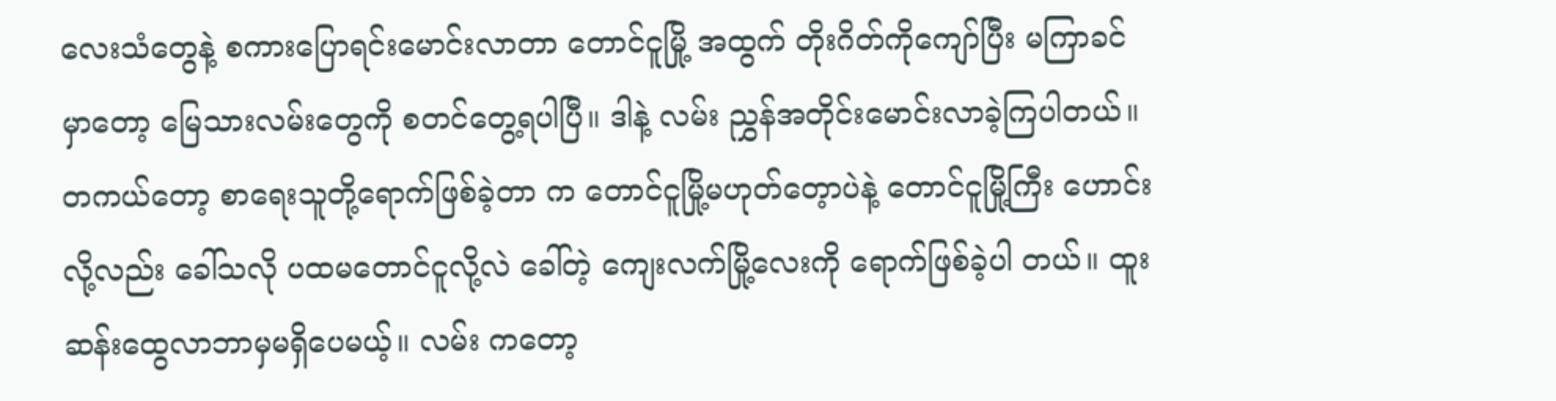လေးသံတွေနဲ့ စကားပြောရင်းမောင်းလာတာ တောင်ငူမြို့ အထွက် တိုးဂိတ်ကိုကျော်ပြီး မကြာခင်မှာတော့ မြေသားလမ်းတွေကို စတင်တွေ့ရပါပြီ။ ဒါနဲ့ လမ်း ညွှန်အတိုင်းမောင်းလာခဲ့ကြပါတယ်။ တကယ်တော့ စာရေးသူတို့ရောက်ဖြစ်ခဲ့တာ က တောင်ငူမြို့မဟုတ်တေ့ာပဲနဲ့ တောင်ငူမြို့ကြီး ဟောင်းလို့လည်း ခေါ်သလို ပထမတောင်ငူလို့လဲ ခေါ်တဲ့ ကျေးလက်မြို့လေးကို ရောက်ဖြစ်ခဲ့ပါ တယ်။ ထူးဆန်းထွေလာဘာမှမရှိပေမယ့်။ လမ်း ကတော့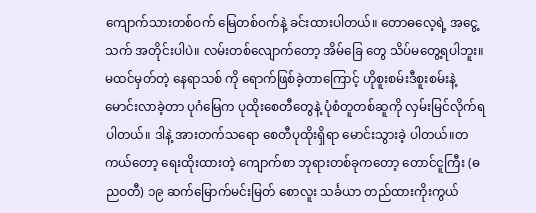ကျောက်သားတစ်ဝက် မြေတစ်ဝက်နဲ့ ခင်းထားပါတယ်။ တောဓလေ့ရဲ့ အငွေ့သက် အတိုင်းပါပဲ။ လမ်းတစ်လျောက်တော့ အိမ်ခြေ တွေ သိပ်မတွေ့ရပါဘူး။ မထင်မှတ်တဲ့ နေရာသစ် ကို ရောက်ဖြစ်ခဲ့တာကြောင့် ဟိုစူးစမ်းဒီစူးစမ်းနဲ့ မောင်းလာခဲ့တာ ပုဂံမြေက ပုထိုးစေတီတွေနဲ့ ပုံစံတူတစ်ဆူကို လှမ်းမြင်လိုက်ရပါတယ်။ ဒါနဲ့ အားတက်သရော စေတီပုထိုးရှိရာ မောင်းသွားခဲ့ ပါတယ်။တကယ်တော့ ရေးထိုးထားတဲ့ ကျောက်စာ ဘုရားတစ်ခုကတော့ တောင်ငူကြီး (ဓညဝတီ) ၁၉ ဆက်မြောက်မင်းမြတ် စောလူး သင်္ခယာ တည်ထားကိုးကွယ်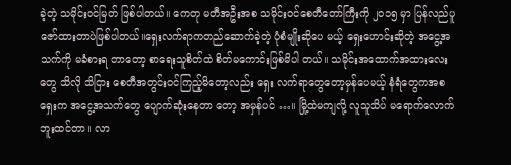ခဲ့တဲ့ သမိုင်းဝင်မြတ် ဖြစ်ပါတယ်။ ကေတု မတီအဦးအစ သမိုင်းဝင်စေတီတော်ကြီးကို ၂၀၁၅ မှာ ပြန်လည်ပူဇော်ထားတာပဲဖြစ်ပါတယ်။ရှေးလက်ရာကတည်ဆောက်ခဲ့တဲ့ ပုံစံမျိုးဆိုပေ မယ့် ရှေးဟောင်းဆိုတဲ့ အငွေ့အသက်ကို မခံစားရ တာတော့ စာရေးသူစိတ်ထဲ စိတ်မကောင်းဖြစ်မိပါ တယ်။ သမိုင်းအထောက်အထားလေးတွေ သိလို သိငြား စေတီအတွင်းဝင်ကြည့်မိတော့လည်း ရှေး လက်ရာတွေတော့မှန်ပေမယ့် နံရံတွေကအစ ရှေးက အငွေ့အသက်တွေ ပျောက်ဆုံးနေတာ တော့ အမှန်ပင် …။ မြို့ထဲမကျလို့ လူသူသိပ် မရောက်လောက်ဘူးထင်တာ။ လာ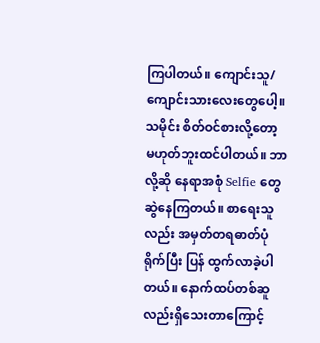ကြပါတယ်။ ကျောင်းသူ/ကျောင်းသားလေးတွေပေါ့။ သမိုင်း စိတ်ဝင်စားလို့တော့ မဟုတ်ဘူးထင်ပါတယ်။ ဘာ လို့ဆို နေရာအစုံ Selfie တွေ ဆွဲနေကြတယ်။ စာရေးသူလည်း အမှတ်တရဓာတ်ပုံရိုက်ပြီး ပြန် ထွက်လာခဲ့ပါတယ်။ နောက်ထပ်တစ်ဆူလည်းရှိသေးတာကြောင့်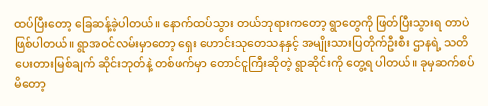ထပ်ပြီးတော့ ခြေဆန့်ခဲ့ပါတယ်။ နောက်ထပ်သွား တယ်ဘုရားကတော့ ရွာတွေကို ဖြတ်ပြီးသွားရ တာပဲဖြစ်ပါတယ်။ ရွာအဝင်လမ်းမှာတော့ ရှေး ဟောင်းသုတေသနနှင့် အမျိုးသားပြတိုက်ဦးစီး ဌာနရဲ့ သတိပေးတားမြစ်ချက် ဆိုင်းဘုတ်နဲ့ တစ်ဖက်မှာ တောင်ငူကြီးဆိုတဲ့ ရွာဆိုင်းကို တွေ့ရ ပါတယ်။ ခုမှဆက်စပ်မိတော့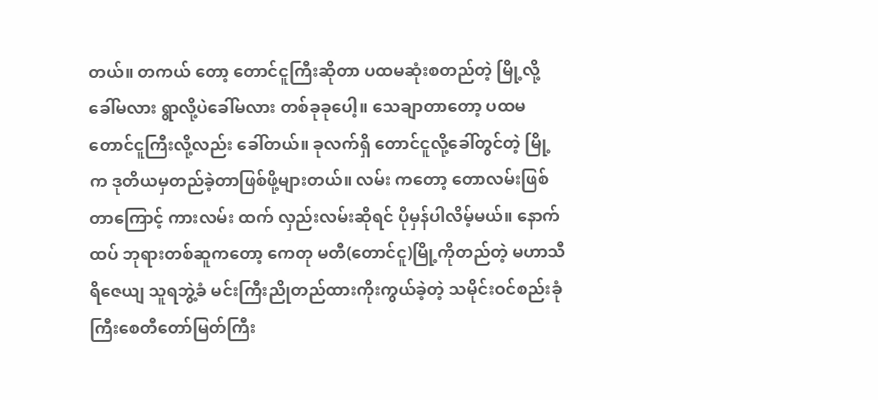တယ်။ တကယ် တော့ တောင်ငူကြီးဆိုတာ ပထမဆုံးစတည်တဲ့ မြို့လို့ခေါ်မလား ရွာလို့ပဲခေါ်မလား တစ်ခုခုပေါ့။ သေချာတာတော့ ပထမတောင်ငူကြီးလို့လည်း ခေါ်တယ်။ ခုလက်ရှိ တောင်ငူလို့ခေါ်တွင်တဲ့ မြို့က ဒုတိယမှတည်ခဲ့တာဖြစ်ဖို့များတယ်။ လမ်း ကတော့ တောလမ်းဖြစ်တာကြောင့် ကားလမ်း ထက် လှည်းလမ်းဆိုရင် ပိုမှန်ပါလိမ့်မယ်။ နောက်ထပ် ဘုရားတစ်ဆူကတော့ ကေတု မတီ(တောင်ငူ)မြို့ကိုတည်တဲ့ မဟာသီရိဇေယျ သူရဘွဲ့ခံ မင်းကြီးညိုတည်ထားကိုးကွယ်ခဲ့တဲ့ သမိုင်းဝင်စည်းခုံကြီးစေတီတော်မြတ်ကြီး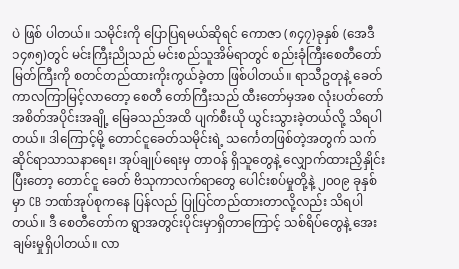ပဲ ဖြစ် ပါတယ်။ သမိုင်းကို ပြောပြရမယ်ဆိုရင် ကောဇာ (၈၄၇)ခုနှစ် (အေဒီ ၁၄၈၅)တွင် မင်းကြီးညိုသည် မင်းစည်သူအိမ်ရာတွင် စည်းခုံကြီးစေတီတော်မြတ်ကြီးကို စတင်တည်ထားကိုးကွယ်ခဲ့တာ ဖြစ်ပါတယ်။ ရာသီဥတုနဲ့ ခေတ်ကာလကြာမြင့်လာတော့ စေတီ တော်ကြီးသည် ထီးတော်မှအစ လုံးပတ်တော် အစိတ်အပိုင်းအချို့ မြေခသည်အထိ ပျက်စီးယို ယွင်းသွားခဲ့တယ်လို့ သိရပါတယ်။ ဒါကြောင့်မို့ တောင်ငူခေတ်သမိုင်းရဲ့ သင်္ကေတဖြစ်တဲ့အတွက် သက်ဆိုင်ရာသာသနာရေး၊ အုပ်ချုပ်ရေးမှ တာဝန် ရှိသူတွေနဲ့ လျှောက်ထားညှိနှိုင်းပြီးတော့ တောင်ငူ ခေတ် ဗိသုကာလက်ရာတွေ ပေါင်းစပ်မှုတို့နဲ့ ၂၀၀၉ ခုနှစ်မှာ CB ဘဏ်အုပ်စုကနေ ပြန်လည် ပြုပြင်တည်ထားတာလို့လည်း သိရပါတယ်။ ဒီ စေတီတော်က ရွာအတွင်းပိုင်းမှာရှိတာကြောင့် သစ်ရိပ်တွေနဲ့ အေးချမ်းမှုရှိပါတယ်။ လာ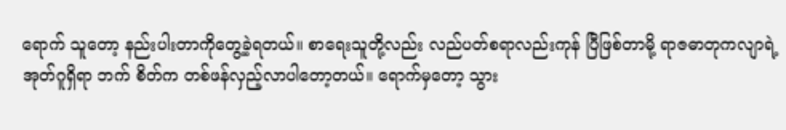ရောက် သူတော့ နည်းပါးတာကိုတွေ့ခဲ့ရတယ်။ စာရေးသူတို့လည်း လည်ပတ်စရာလည်းကုန် ပြီဖြစ်တာမို့ ရာဇဓာတုကလျာရဲ့ အုတ်ဂူရှိရာ ဘက် စိတ်က တစ်ဖန်လှည့်လာပါတော့တယ်။ ရောက်မှတော့ သွား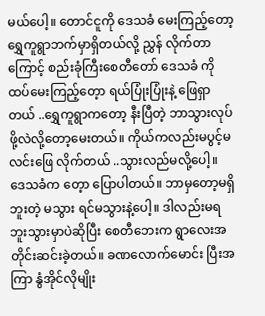မယ်ပေါ့။ တောင်ငူကို ဒေသခံ မေးကြည့်တော့ ရွှေကူရွာဘက်မှာရှိတယ်လို့ ညွှန် လိုက်တာကြောင့် စည်းခုံကြီးစေတီတော် ဒေသခံ ကို ထပ်မေးကြည့်တေ့ာ ရယ်ပြုံးပြုံးနဲ့ ဖြေရှာတယ် ..ရွှေကူရွာကတော့ နီးပြီတဲ့ ဘာသွားလုပ်ဖို့လဲလို့တော့မေးတယ်။ ကိုယ်ကလည်းမပွင့်မလင်းဖြေ လိုက်တယ် ..သွားလည်မလို့ပေါ့။ ဒေသခံက တေ့ာ ပြောပါတယ်။ ဘာမှတော့မရှိဘူးတဲ့ မသွား ရင်မသွားနဲ့ပေါ့။ ဒါလည်းမရဘူးသွားမှာပဲဆိုပြီး စေတီဘေးက ရွာလေးအတိုင်းဆင်းခဲ့တယ်။ ခဏလောက်မောင်း ပြီးအကြာ နွံအိုင်လိုမျိုး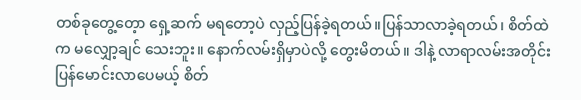တစ်ခုတွေ့တေ့ာ ရှေ့ဆက် မရတော့ပဲ လှည့်ပြန်ခဲ့ရတယ်။ပြန်သာလာခဲ့ရတယ်၊ စိတ်ထဲက မလျှော့ချင် သေးဘူး။ နောက်လမ်းရှိမှာပဲလို့ တွေးမိတယ်။ ဒါနဲ့ လာရာလမ်းအတိုင်းပြန်မောင်းလာပေမယ့် စိတ်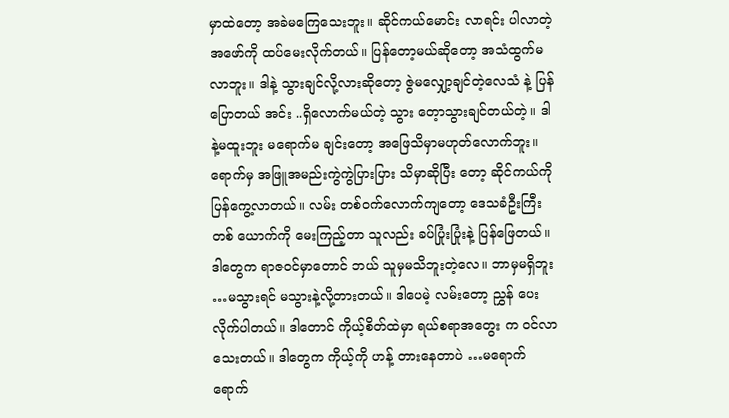မှာထဲတော့ အခဲမကြေသေးဘူး။ ဆိုင်ကယ်မောင်း လာရင်း ပါလာတဲ့အဖော်ကို ထပ်မေးလိုက်တယ်။ ပြန်တော့မယ်ဆိုတော့ အသံထွက်မလာဘူး။ ဒါနဲ့ သွားချင်လို့လားဆိုတော့ ဇွဲမလျှော့ချင်တဲ့လေသံ နဲ့ ပြန်ပြောတယ် အင်း ..ရှိလောက်မယ်တဲ့ သွား တေ့ာသွားချင်တယ်တဲ့။ ဒါနဲ့မထူးဘူး မရောက်မ ချင်းတော့ အဖြေသိမှာမဟုတ်လောက်ဘူး။ ရောက်မှ အဖြူအမည်းကွဲကွဲပြားပြား သိမှာဆိုပြီး တော့ ဆိုင်ကယ်ကို ပြန်ကွေ့လာတယ်။ လမ်း တစ်ဝက်လောက်ကျတော့ ဒေသခံဦးကြီးတစ် ယောက်ကို မေးကြည့်တာ သူလည်း ခပ်ပြုံးပြုံးနဲ့ ပြန်ဖြေတယ်။ ဒါတွေက ရာဇဝင်မှာတောင် ဘယ် သူမှမသိဘူးတဲ့လေ။ ဘာမှမရှိဘူး …မသွားရင် မသွားနဲ့လို့တားတယ်။ ဒါပေမဲ့ လမ်းတော့ ညွှန် ပေးလိုက်ပါတယ်။ ဒါတောင် ကိုယ့်စိတ်ထဲမှာ ရယ်စရာအတွေး က ဝင်လာသေးတယ်။ ဒါတွေက ကိုယ့်ကို ဟန့် တားနေတာပဲ …မရောက်ရောက်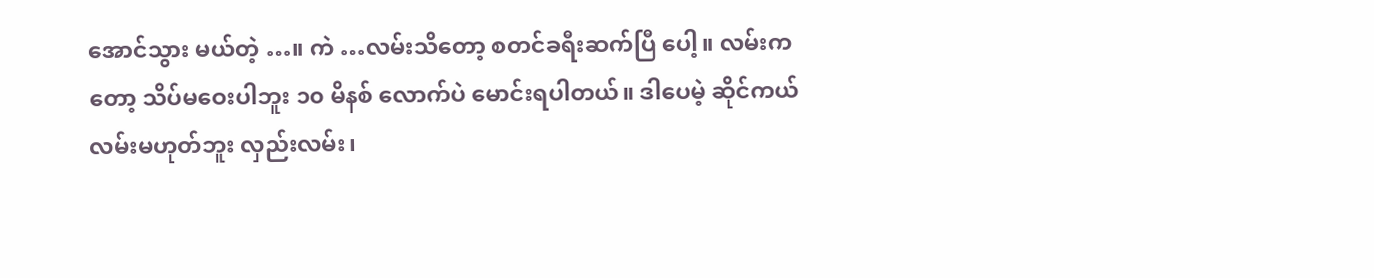အောင်သွား မယ်တဲ့ …။ ကဲ …လမ်းသိတော့ စတင်ခရီးဆက်ပြီ ပေါ့။ လမ်းကတော့ သိပ်မဝေးပါဘူး ၁၀ မိနစ် လောက်ပဲ မောင်းရပါတယ်။ ဒါပေမဲ့ ဆိုင်ကယ် လမ်းမဟုတ်ဘူး လှည်းလမ်း၊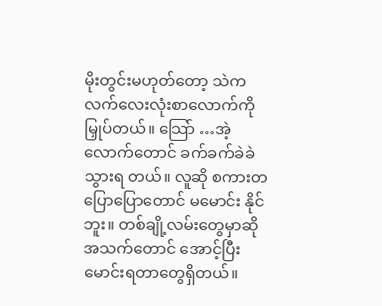မိုးတွင်းမဟုတ်တော့ သဲက လက်လေးလုံးစာလောက်ကို မြှုပ်တယ်။ သြော် …အဲ့လောက်တောင် ခက်ခက်ခဲခဲသွားရ တယ်။ လူဆို စကားတပြောပြောတောင် မမောင်း နိုင်ဘူး။ တစ်ချို့လမ်းတွေမှာဆို အသက်တောင် အောင့်ပြီး မောင်းရတာတွေရှိတယ်။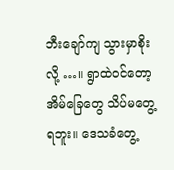ဘီးချော်ကျ သွားမှာစိုးလို့ …။ ရွာထဲဝင်တော့ အိမ်ခြေတွေ သိပ်မတွေ့ရဘူး။ ဒေသခံတွေ့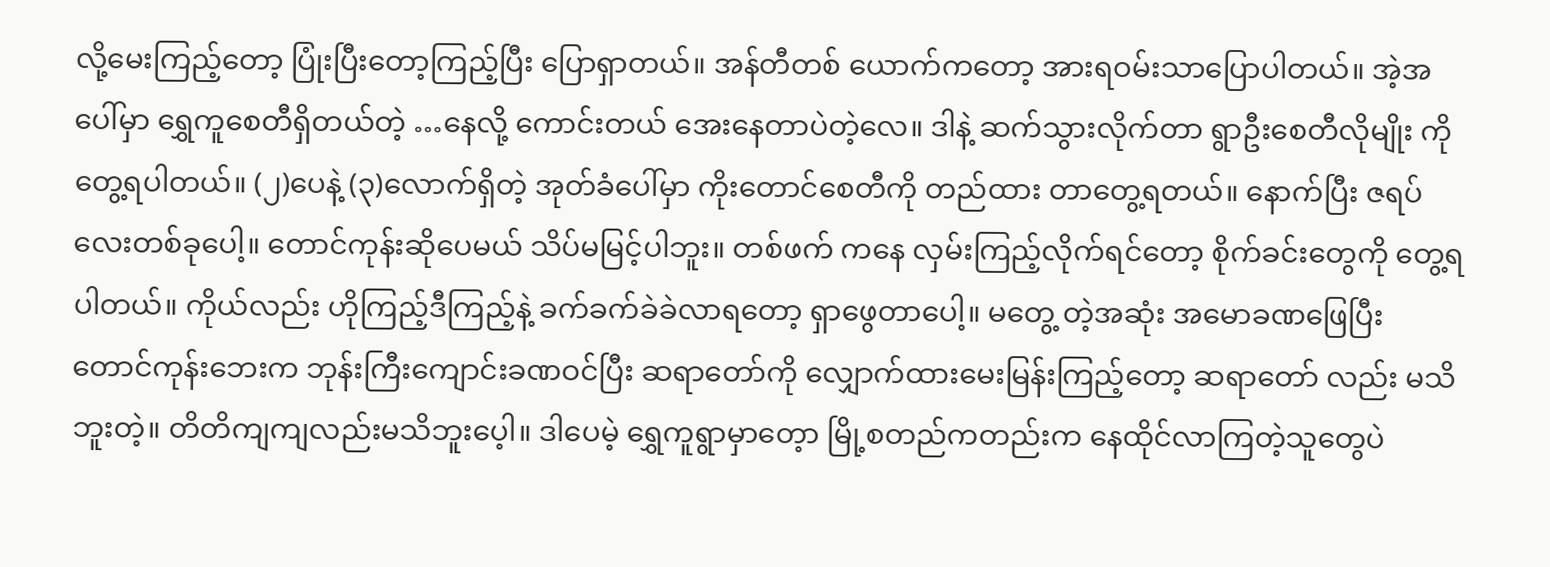လို့မေးကြည့်တော့ ပြုံးပြီးတော့ကြည့်ပြီး ပြောရှာတယ်။ အန်တီတစ် ယောက်ကတော့ အားရဝမ်းသာပြောပါတယ်။ အဲ့အပေါ်မှာ ရွှေကူစေတီရှိတယ်တဲ့ …နေလို့ ကောင်းတယ် အေးနေတာပဲတဲ့လေ။ ဒါနဲ့ ဆက်သွားလိုက်တာ ရွာဦးစေတီလိုမျိုး ကို တွေ့ရပါတယ်။ (၂)ပေနဲ့ (၃)လောက်ရှိတဲ့ အုတ်ခံပေါ်မှာ ကိုးတောင်စေတီကို တည်ထား တာတွေ့ရတယ်။ နောက်ပြီး ဇရပ်လေးတစ်ခုပေါ့။ တောင်ကုန်းဆိုပေမယ် သိပ်မမြင့်ပါဘူး။ တစ်ဖက် ကနေ လှမ်းကြည့်လိုက်ရင်တော့ စိုက်ခင်းတွေကို တွေ့ရပါတယ်။ ကိုယ်လည်း ဟိုကြည့်ဒီကြည့်နဲ့ ခက်ခက်ခဲခဲလာရတော့ ရှာဖွေတာပေါ့။ မတွေ့ တဲ့အဆုံး အမောခဏဖြေပြီး တောင်ကုန်းဘေးက ဘုန်းကြီးကျောင်းခဏဝင်ပြီး ဆရာတော်ကို လျှောက်ထားမေးမြန်းကြည့်တော့ ဆရာတော် လည်း မသိဘူးတဲ့။ တိတိကျကျလည်းမသိဘူးပေ့ါ။ ဒါပေမဲ့ ရွှေကူရွာမှာတေ့ာ မြို့စတည်ကတည်းက နေထိုင်လာကြတဲ့သူတွေပဲ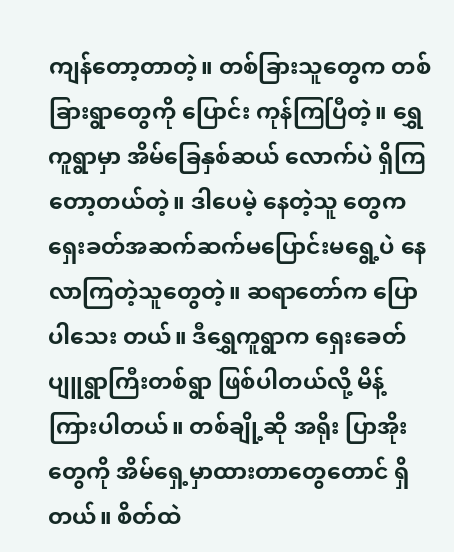ကျန်တော့တာတဲ့။ တစ်ခြားသူတွေက တစ်ခြားရွာတွေကို ပြောင်း ကုန်ကြပြီတဲ့။ ရွှေကူရွာမှာ အိမ်ခြေနှစ်ဆယ် လောက်ပဲ ရှိကြတော့တယ်တဲ့။ ဒါပေမဲ့ နေတဲ့သူ တွေက ရှေးခတ်အဆက်ဆက်မပြောင်းမရွေ့ပဲ နေ လာကြတဲ့သူတွေတဲ့။ ဆရာတော်က ပြောပါသေး တယ်။ ဒီရွှေကူရွာက ရှေးခေတ် ပျူရွာကြီးတစ်ရွာ ဖြစ်ပါတယ်လို့ မိန့်ကြားပါတယ်။ တစ်ချို့ဆို အရိုး ပြာအိုးတွေကို အိမ်ရှေ့မှာထားတာတွေတောင် ရှိတယ်။ စိတ်ထဲ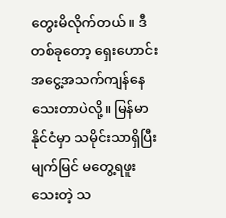တွေးမိလိုက်တယ်။ ဒီတစ်ခုတော့ ရှေးဟောင်းအငွေ့အသက်ကျန်နေသေးတာပဲလို့။ မြန်မာနိုင်ငံမှာ သမိုင်းသာရှိပြီး မျက်မြင် မတွေ့ရဖူးသေးတဲ့ သ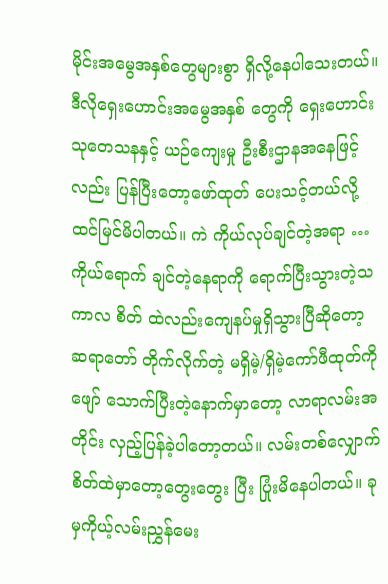မိုင်းအမွေအနှစ်တွေများစွာ ရှိလို့နေပါသေးတယ်။ ဒီလိုရှေးဟောင်းအမွေအနှစ် တွေကို ရှေးဟောင်းသုတေသနနှင့် ယဉ်ကျေးမှု ဦးစီးဌာနအနေဖြင့်လည်း ပြန်ပြီးတော့ဖော်ထုတ် ပေးသင့်တယ်လို့ ထင်မြင်မိပါတယ်။ ကဲ ကိုယ်လုပ်ချင်တဲ့အရာ …ကိုယ်ရောက် ချင်တဲ့နေရာကို ရောက်ပြီးသွားတဲ့သကာလ စိတ် ထဲလည်းကျေနပ်မှုရှိသွားပြီဆိုတော့ ဆရာတော် တိုက်လိုက်တဲ့ မရှိမဲ့/ရှိမဲ့ကော်ဖီထုတ်ကို ဖျော် သောက်ပြီးတဲ့နောက်မှာတော့ လာရာလမ်းအတိုင်း လှည့်ပြန်ခဲ့ပါတော့တယ်။ လမ်းတစ်လျှောက် စိတ်ထဲမှာတော့တွေးတွေး ပြီး ပြုံးမိနေပါတယ်။ ခုမှကိုယ့်လမ်းညွှန်မေး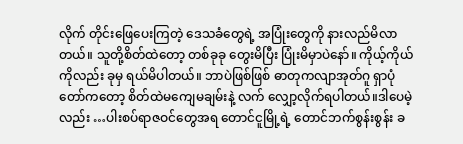လိုက် တိုင်းဖြေပေးကြတဲ့ ဒေသခံတွေရဲ့ အပြုံးတွေကို နားလည်မိလာတယ်။ သူတို့စိတ်ထဲတော့ တစ်ခုခု တွေးမိပြီး ပြုံးမိမှာပဲနော်။ ကိုယ့်ကိုယ်ကိုလည်း ခုမှ ရယ်မိပါတယ်။ ဘာပဲဖြစ်ဖြစ် ဓာတုကလျာအုတ်ဂူ ရှာပုံတော်ကတော့ စိတ်ထဲမကျေမချမ်းနဲ့ လက် လျှော့လိုက်ရပါတယ်။ဒါပေမဲ့လည်း …ပါးစပ်ရာဇဝင်တွေအရ တောင်ငူမြို့ရဲ့ တောင်ဘက်စွန်းစွန်း ခ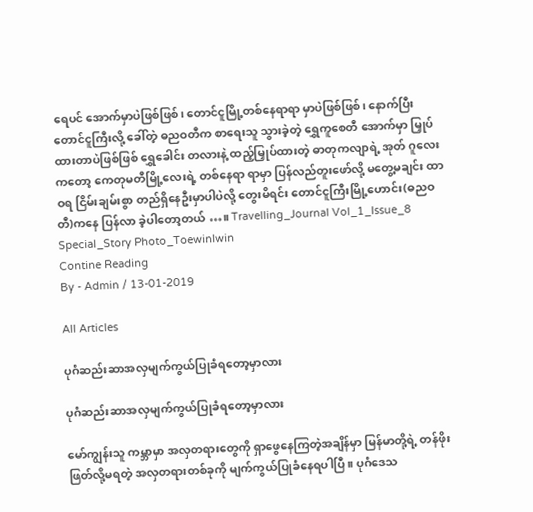ရေပင် အောက်မှာပဲဖြစ်ဖြစ်၊ တောင်ငူမြို့တစ်နေရာရာ မှာပဲဖြစ်ဖြစ်၊ နောက်ပြီး တောင်ငူကြီးလို့ ခေါ်တဲ့ ဓညဝတီက စာရေးသူ သွားခဲ့တဲ့ ရွှေကူစေတီ အောက်မှာ မြှုပ်ထားတာပဲဖြစ်ဖြစ် ရွှေခေါင်း တလားနဲ့ ထည့်မြှုပ်ထားတဲ့ ဓာတုကလျာရဲ့ အုတ် ဂူလေးကတော့ ကေတုမတီမြို့လေးရဲ့ တစ်နေရာ ရာမှာ ပြန်လည်တူးဖော်လို့ မတွေ့မချင်း ထာဝရ ငြိမ်းချမ်းစွာ တည်ရှိနေဦးမှာပါပဲလို့ တွေးမိရင်း တောင်ငူကြီးမြို့ဟောင်း(ဓညဝတီ)ကနေ ပြန်လာ ခဲ့ပါတော့တယ် …။ Travelling_Journal Vol_1_Issue_8 Special_Story Photo_Toewinlwin
Contine Reading
By - Admin / 13-01-2019

All Articles

ပုဂံဆည်းဆာအလှမျက်ကွယ်ပြုခံရတော့မှာလား

ပုဂံဆည်းဆာအလှမျက်ကွယ်ပြုခံရတော့မှာလား

မော်ကျွန်းသူ ကမ္ဘာမှာ အလှတရားတွေကို ရှာဖွေနေကြတဲ့အချိန်မှာ မြန်မာတို့ရဲ့ တန်ဖိုးဖြတ်လို့မရတဲ့ အလှတရားတစ်ခုကို မျက်ကွယ်ပြုခံနေရပါပြီ။ ပုဂံဒေသ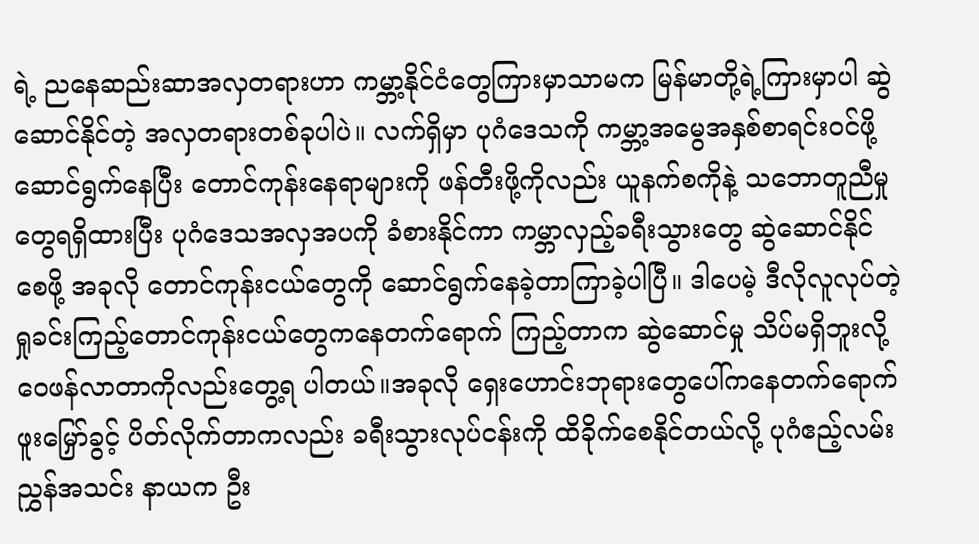ရဲ့ ညနေဆည်းဆာအလှတရားဟာ ကမ္ဘာ့နိုင်ငံတွေကြားမှာသာမက မြန်မာတို့ရဲ့ကြားမှာပါ ဆွဲဆောင်နိုင်တဲ့ အလှတရားတစ်ခုပါပဲ။ လက်ရှိမှာ ပုဂံဒေသကို ကမ္ဘာ့အမွေအနှစ်စာရင်းဝင်ဖို့ ဆောင်ရွက်နေပြီး တောင်ကုန်းနေရာများကို ဖန်တီးဖို့ကိုလည်း ယူနက်စကိုနဲ့ သဘောတူညီမှု တွေရရှိထားပြီး ပုဂံဒေသအလှအပကို ခံစားနိုင်ကာ ကမ္ဘာလှည့်ခရီးသွားတွေ ဆွဲဆောင်နိုင်စေဖို့ အခုလို တောင်ကုန်းငယ်တွေကို ဆောင်ရွက်နေခဲ့တာကြာခဲ့ပါပြီ။ ဒါပေမဲ့ ဒီလိုလူလုပ်တဲ့ ရှုခင်းကြည့်တောင်ကုန်းငယ်တွေကနေတက်ရောက် ကြည့်တာက ဆွဲဆောင်မှု သိပ်မရှိဘူးလို့ ဝေဖန်လာတာကိုလည်းတွေ့ရ ပါတယ်။အခုလို ရှေးဟောင်းဘုရားတွေပေါ်ကနေတက်ရောက်ဖူးမြှော်ခွင့် ပိတ်လိုက်တာကလည်း ခရီးသွားလုပ်ငန်းကို ထိခိုက်စေနိုင်တယ်လို့ ပုဂံဧည့်လမ်းညွှန်အသင်း နာယက ဦး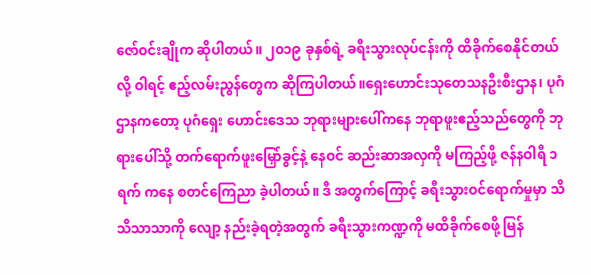ဇော်ဝင်းချိုက ဆိုပါတယ်။ ၂၀၁၉ ခုနှစ်ရဲ့ ခရီးသွားလုပ်ငန်းကို ထိခိုက်စေနိုင်တယ်လို့ ဝါရင့် ဧည့်လမ်းညွန်တွေက ဆိုကြပါတယ်။ရှေးဟောင်းသုတေသနဦးစီးဌာန၊ ပုဂံဌာနကတော့ ပုဂံရှေး ဟောင်းဒေသ ဘုရားများပေါ်ကနေ ဘုရာဖူးဧည့်သည်တွေကို ဘုရားပေါ်သို့ တက်ရောက်ဖူးမြှော်ခွင့်နဲ့ နေဝင် ဆည်းဆာအလှကို မကြည့်ဖို့ ဇန်နဝါရီ ၁ ရက် ကနေ စတင်ကြေညာ ခဲ့ပါတယ်။ ဒီ အတွက်ကြောင့် ခရီးသွားဝင်ရောက်မှုမှာ သိသိသာသာကို လျော့ နည်းခဲ့ရတဲ့အတွက် ခရီးသွားကဏ္ဍကို မထိခိုက်စေဖို့ မြန်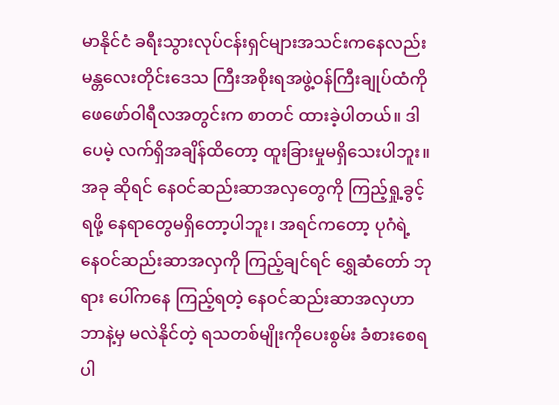မာနိုင်ငံ ခရီးသွားလုပ်ငန်းရှင်များအသင်းကနေလည်း မန္တလေးတိုင်းဒေသ ကြီးအစိုးရအဖွဲ့ဝန်ကြီးချုပ်ထံကို ဖေဖော်ဝါရီလအတွင်းက စာတင် ထားခဲ့ပါတယ်။ ဒါပေမဲ့ လက်ရှိအချိန်ထိတော့ ထူးခြားမှုမရှိသေးပါဘူး။အခု ဆိုရင် နေဝင်ဆည်းဆာအလှတွေကို ကြည့်ရှု့ခွင့်ရဖို့ နေရာတွေမရှိတော့ပါဘူး၊ အရင်ကတော့ ပုဂံရဲ့ နေဝင်ဆည်းဆာအလှကို ကြည့်ချင်ရင် ရွှေဆံတော် ဘုရား ပေါ်ကနေ ကြည့်ရတဲ့ နေဝင်ဆည်းဆာအလှဟာဘာနဲ့မှ မလဲနိုင်တဲ့ ရသတစ်မျိုးကိုပေးစွမ်း ခံစားစေရပါ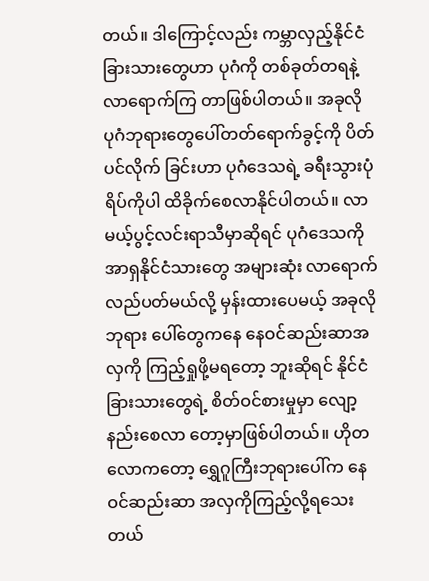တယ်။ ဒါကြောင့်လည်း ကမ္ဘာလှည့်နိုင်ငံခြားသားတွေဟာ ပုဂံကို တစ်ခုတ်တရနဲ့ လာရောက်ကြ တာဖြစ်ပါတယ်။ အခုလို ပုဂံဘုရားတွေပေါ်တတ်ရောက်ခွင့်ကို ပိတ်ပင်လိုက် ခြင်းဟာ ပုဂံဒေသရဲ့ ခရီးသွားပုံရိပ်ကိုပါ ထိခိုက်စေလာနိုင်ပါတယ်။ လာမယ့်ပွင့်လင်းရာသီမှာဆိုရင် ပုဂံဒေသကို အာရှနိုင်ငံသားတွေ အများဆုံး လာရောက် လည်ပတ်မယ်လို့ မှန်းထားပေမယ့် အခုလို ဘုရား ပေါ်တွေကနေ နေဝင်ဆည်းဆာအလှကို ကြည့်ရှုဖို့မရတော့ ဘူးဆိုရင် နိုင်ငံခြားသားတွေရဲ့ စိတ်ဝင်စားမှုမှာ လျော့နည်းစေလာ တော့မှာဖြစ်ပါတယ်။ ဟိုတလောကတော့ ရွှေဂူကြီးဘုရားပေါ်က နေဝင်ဆည်းဆာ အလှကိုကြည့်လို့ရသေးတယ်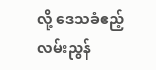လို့ ဒေသခံဧည့်လမ်းညွန်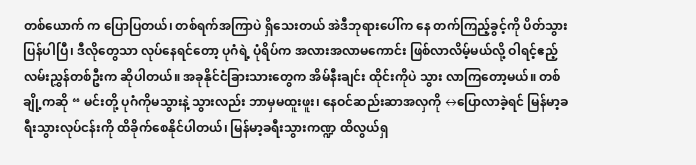တစ်ယောက် က ပြောပြတယ်၊ တစ်ရက်အကြာပဲ ရှိသေးတယ် အဲဒီဘုရားပေါ်က နေ တက်ကြည့်ခွင့်ကို ပိတ်သွားပြန်ပါပြီ၊ ဒီလိုတွေသာ လုပ်နေရင်တော့ ပုဂံရဲ့ ပုံရိပ်က အလားအလာမကောင်း ဖြစ်လာလိမ့်မယ်လို့ ဝါရင့်ဧည့်လမ်းညွှန်တစ်ဦးက ဆိုပါတယ်။ အခုနိုင်ငံခြားသားတွေက အိမ်နီးချင်း ထိုင်းကိုပဲ သွား လာကြတော့မယ်။ တစ်ချို့ကဆို “ မင်းတို့ ပုဂံကိုမသွားနဲ့ သွားလည်း ဘာမှမထူးဖူး၊ နေဝင်ဆည်းဆာအလှကို ↔ပြောလာခဲ့ရင် မြန်မာ့ခရီးသွားလုပ်ငန်းကို ထိခိုက်စေနိုင်ပါတယ်၊ မြန်မာ့ခရီးသွားကဏ္ဍ ထိလွယ်ရှ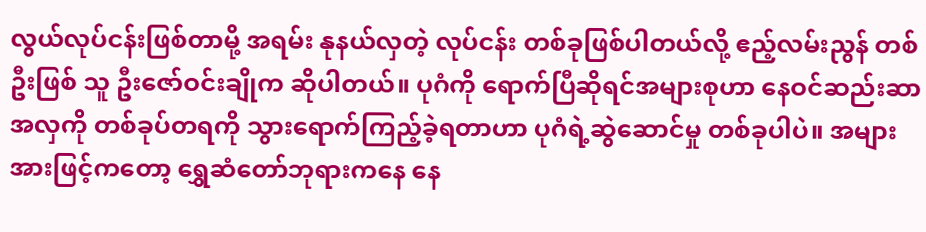လွယ်လုပ်ငန်းဖြစ်တာမို့ အရမ်း နုနယ်လှတဲ့ လုပ်ငန်း တစ်ခုဖြစ်ပါတယ်လို့ ဧည့်လမ်းညွန် တစ်ဦးဖြစ် သူ ဦးဇော်ဝင်းချိုက ဆိုပါတယ်။ ပုဂံကို ရောက်ပြီဆိုရင်အများစုဟာ နေဝင်ဆည်းဆာအလှကို တစ်ခုပ်တရကို သွားရောက်ကြည့်ခဲ့ရတာဟာ ပုဂံရဲ့ဆွဲဆောင်မှု တစ်ခုပါပဲ။ အများအားဖြင့်ကတော့ ရွှေဆံတော်ဘုရားကနေ နေ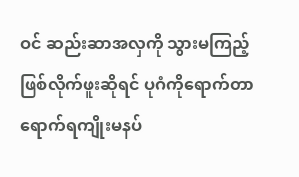ဝင် ဆည်းဆာအလှကို သွားမကြည့်ဖြစ်လိုက်ဖူးဆိုရင် ပုဂံကိုရောက်တာ ရောက်ရကျိုးမနပ်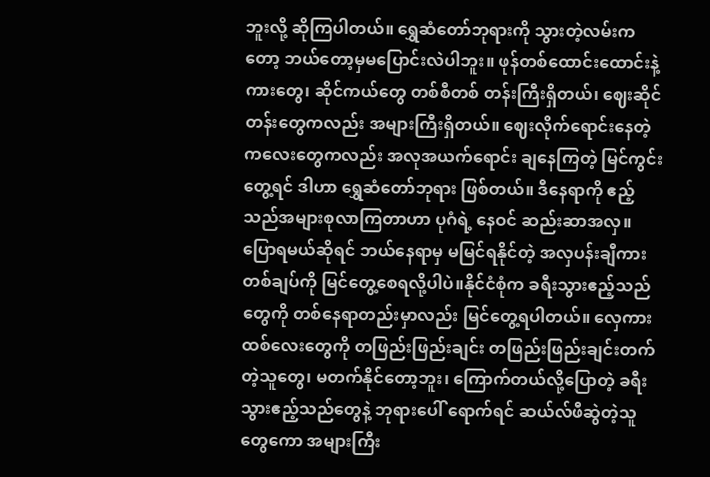ဘူးလို့ ဆိုကြပါတယ်။ ရွှေဆံတော်ဘုရားကို သွားတဲ့လမ်းကတော့ ဘယ်တော့မှမပြောင်းလဲပါဘူး။ ဖုန်တစ်ထောင်းထောင်းနဲ့ ကားတွေ၊ ဆိုင်ကယ်တွေ တစ်စီတစ် တန်းကြီးရှိတယ်၊ ဈေးဆိုင်တန်းတွေကလည်း အများကြီးရှိတယ်။ ဈေးလိုက်ရောင်းနေတဲ့ ကလေးတွေကလည်း အလုအယက်ရောင်း ချနေကြတဲ့ မြင်ကွင်း တွေ့ရင် ဒါဟာ ရွှေဆံတော်ဘုရား ဖြစ်တယ်။ ဒီနေရာကို ဧည့်သည်အများစုလာကြတာဟာ ပုဂံရဲ့ နေဝင် ဆည်းဆာအလှ။ ပြောရမယ်ဆိုရင် ဘယ်နေရာမှ မမြင်ရနိုင်တဲ့ အလှပန်းချီကားတစ်ချပ်ကို မြင်တွေ့စေရလို့ပါပဲ။နိုင်ငံစုံက ခရီးသွားဧည့်သည်တွေကို တစ်နေရာတည်းမှာလည်း မြင်တွေ့ရပါတယ်။ လှေကားထစ်လေးတွေကို တဖြည်းဖြည်းချင်း တဖြည်းဖြည်းချင်းတက်တဲ့သူတွေ၊ မတက်နိုင်တော့ဘူး၊ ကြောက်တယ်လို့ပြောတဲ့ ခရီးသွားဧည့်သည်တွေနဲ့ ဘုရားပေါ် ရောက်ရင် ဆယ်လ်ဖီဆွဲတဲ့သူတွေကော အများကြီး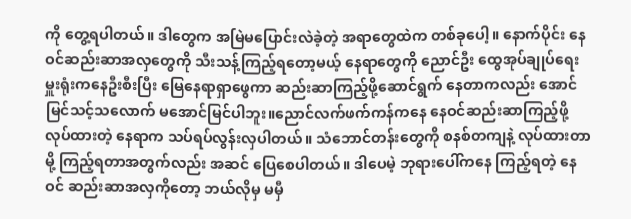ကို တွေ့ရပါတယ်။ ဒါတွေက အမြဲမပြောင်းလဲခဲ့တဲ့ အရာတွေထဲက တစ်ခုပေါ့။ နောက်ပိုင်း နေဝင်ဆည်းဆာအလှတွေကို သီးသန့်ကြည့်ရတော့မယ့် နေရာတွေကို ညောင်ဦး ထွေအုပ်ချုပ်ရေးမှူးရုံးကနေဦးစီးပြီး မြေနေရာရှာဖွေကာ ဆည်းဆာကြည့်ဖို့ဆောင်ရွက် နေတာကလည်း အောင်မြင်သင့်သလောက် မအောင်မြင်ပါဘူး။ညောင်လက်ဖက်ကန်ကနေ နေဝင်ဆည်းဆာကြည့်ဖို့ လုပ်ထားတဲ့ နေရာက သပ်ရပ်လွန်းလှပါတယ်။ သံဘောင်တန်းတွေကို စနစ်တကျနဲ့ လုပ်ထားတာမို့ ကြည့်ရတာအတွက်လည်း အဆင် ပြေစေပါတယ်။ ဒါပေမဲ့ ဘုရားပေါ်ကနေ ကြည့်ရတဲ့ နေဝင် ဆည်းဆာအလှကိုတော့ ဘယ်လိုမှ မမှီ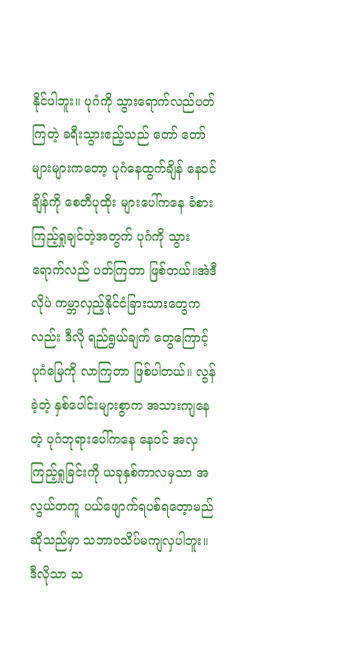နိုင်ပါဘူး။ ပုဂံကို သွားရောက်လည်ပတ်ကြတဲ့ ခရီးသွားဧည့်သည် တော် တော်များများကတော့ ပုဂံနေထွက်ချိန် နေဝင်ချိန်ကို စေတီပုထိုး များပေါ်ကနေ ခံစားကြည့်ရှုချင်တဲ့အတွက် ပုဂံကို သွားရောက်လည် ပတ်ကြတာ ဖြစ်တယ်။အဲဒီလိုပဲ ကမ္ဘာလှည့်နိုင်ငံခြားသားတွေကလည်း ဒီလို ရည်ရွယ်ချက် တွေကြောင့် ပုဂံမြေကို လာကြတာ ဖြစ်ပါတယ်။ လွန်ခဲ့တဲ့ နှစ်ပေါင်းများစွာက အသားကျနေတဲ့ ပုဂံဘုရားပေါ်ကနေ နေဝင် အလှကြည့်ရှုခြင်းကို ယခုနှစ်ကာလမှသာ အလွယ်တကူ ပယ်ဖျောက်ရပစ်ရတေ့ာမည်ဆိုသည်မှာ သဘာဝသိပ်မကျလှပါဘူး။ ဒီလိုသာ သ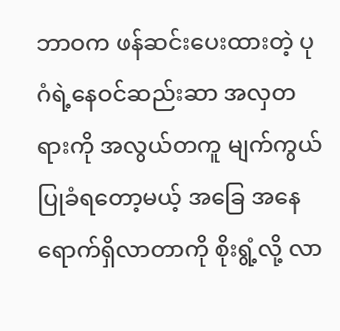ဘာဝက ဖန်ဆင်းပေးထားတဲ့ ပုဂံရဲ့နေဝင်ဆည်းဆာ အလှတရားကို အလွယ်တကူ မျက်ကွယ်ပြုခံရတော့မယ့် အခြေ အနေရောက်ရှိလာတာကို စိုးရွံ့လို့ လာ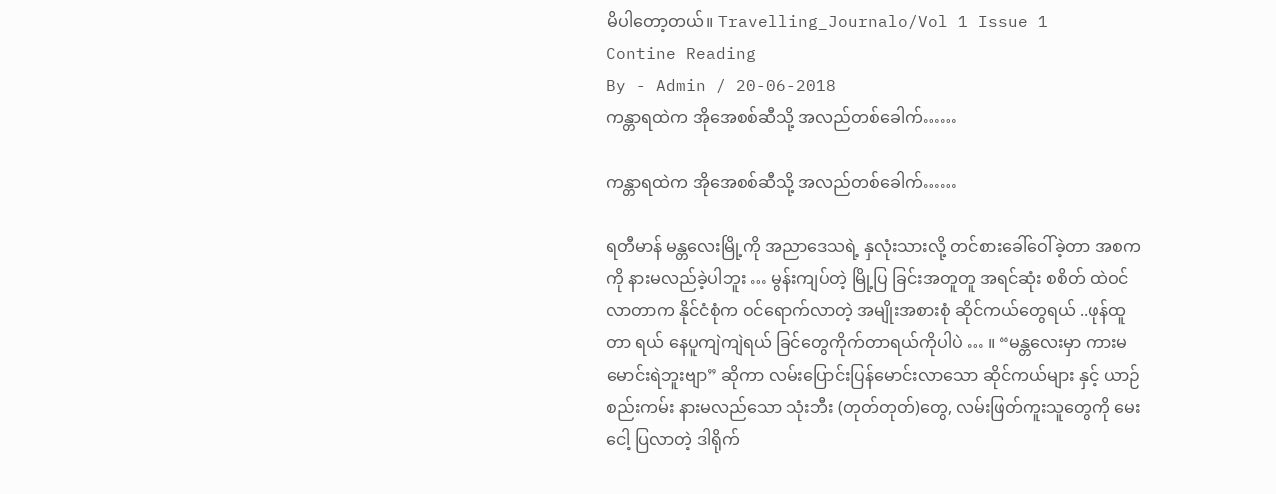မိပါတော့တယ်။ Travelling_Journalo/Vol 1 Issue 1
Contine Reading
By - Admin / 20-06-2018
ကန္တာရထဲက အိုအေစစ်ဆီသို့ အလည်တစ်ခေါက်……

ကန္တာရထဲက အိုအေစစ်ဆီသို့ အလည်တစ်ခေါက်……

ရတီမာန် မန္တလေးမြို့ကို အညာဒေသရဲ့ နှလုံးသားလို့ တင်စားခေါ်ဝေါ်ခဲ့တာ အစက ကို နားမလည်ခဲ့ပါဘူး … မွန်းကျပ်တဲ့ မြို့ပြ ခြင်းအတူတူ အရင်ဆုံး စစိတ် ထဲဝင်လာတာက နိုင်ငံစုံက ဝင်ရောက်လာတဲ့ အမျိုးအစားစုံ ဆိုင်ကယ်တွေရယ် ..ဖုန်ထူတာ ရယ် နေပူကျဲကျဲရယ် ခြင်တွေကိုက်တာရယ်ကိုပါပဲ … ။ “မန္တလေးမှာ ကားမမောင်းရဲဘူးဗျာ” ဆိုကာ လမ်းပြောင်းပြန်မောင်းလာသော ဆိုင်ကယ်များ နှင့် ယာဉ်စည်းကမ်း နားမလည်သော သုံးဘီး (တုတ်တုတ်)တွေ, လမ်းဖြတ်ကူးသူတွေကို မေးငေါ့ ပြလာတဲ့ ဒါရိုက်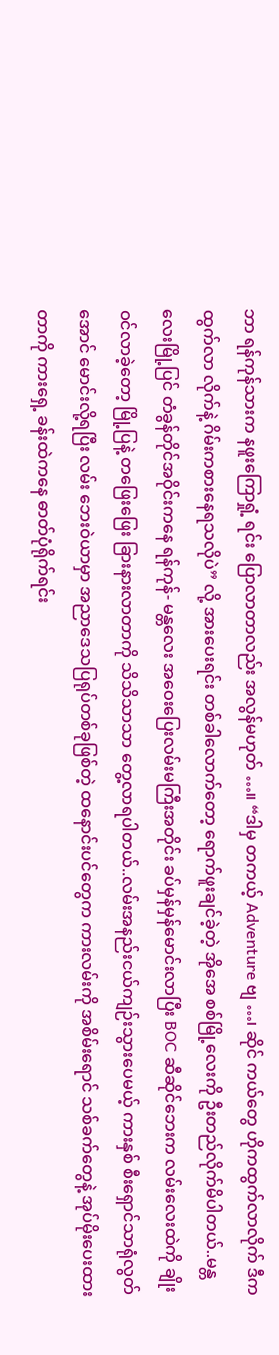ဘာ ရန်ကုန်သားက နဖူးကြောရှုံ့ ရင်း ပြောလာတာလည်း အလွန်မဟုတ် …။ “ဒါမှ တကယ့် Adventure ဗျ …၊ ဆိုင် ကယ်တွေ ဟိုကထွက်လာလိုက် ဒီကထွက်လာ လိုက်နဲ့ ဂိမ်းကစားနေရသလိုပဲ” လို့ အားပေးရင်း တစ်ခါလောက်တော့ ရောက်ဖူးချင်ခဲ့တဲ့ အိုအေ စစ်မြို့လေးကို ဦးတည်လိုက်မိပါတယ်..မန္တလေးမြို့ပြင် တံခွန်တိုင်အဝိုင်းကနေ ရန်ကုန်- မန္တလေး အဝေးပြေးလမ်းမကြီးအတိုင်း ခပ်မှန်မှန်မောင်းလာပြီး BOC ဆီဆိုင်ဘေးက လမ်းလေးထဲကို ချိုးဝင်လာခဲ့တော့ မြို့ပြနဲ့ တဖြေးဖြေး ခြားနားလာတာကို သိသိသာသာ တွေ့လာရပါတယ်..လမ်းအနည်းငယ်ကျဉ်းသွားပေမယ့် ကားနှစ် စီးရှောင်သာရုံလွတ်အောင် မောင်းလို့ရပြီး လမ်း ဘေးဝဲယာမှာ အညာဒေသပြရုပ်တစ်ခုဖြစ်တဲ့ ထနောင်းပင်တွေက ကားလမ်းကို အစိမ်းရောင် သစ်ခက်တွေနဲ့ အုပ်မိုးပေးထားတာကို ကားရှေ့ ခန်းထဲကနေ ဓာတ်ပုံရိုက်ရင်း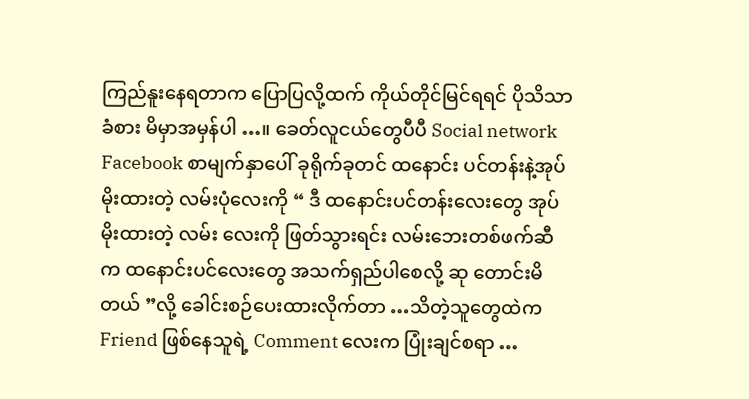ကြည်နူးနေရတာက ပြောပြလို့ထက် ကိုယ်တိုင်မြင်ရရင် ပိုသိသာခံစား မိမှာအမှန်ပါ …။ ခေတ်လူငယ်တွေပီပီ Social network Facebook စာမျက်နှာပေါ် ခုရိုက်ခုတင် ထနောင်း ပင်တန်းနဲ့အုပ်မိုးထားတဲ့ လမ်းပုံလေးကို “ ဒီ ထနောင်းပင်တန်းလေးတွေ အုပ်မိုးထားတဲ့ လမ်း လေးကို ဖြတ်သွားရင်း လမ်းဘေးတစ်ဖက်ဆီက ထနောင်းပင်လေးတွေ အသက်ရှည်ပါစေလို့ ဆု တောင်းမိတယ် ”လို့ ခေါင်းစဉ်ပေးထားလိုက်တာ …သိတဲ့သူတွေထဲက Friend ဖြစ်နေသူရဲ့ Comment လေးက ပြုံးချင်စရာ …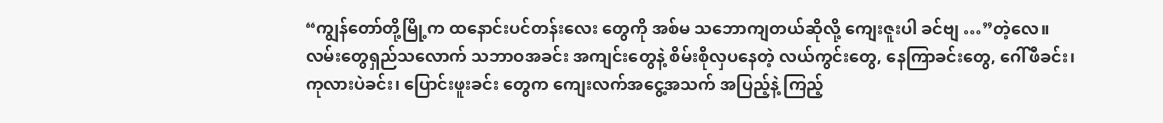“ကျွန်တော်တို့မြို့က ထနောင်းပင်တန်းလေး တွေကို အစ်မ သဘောကျတယ်ဆိုလို့ ကျေးဇူးပါ ခင်ဗျ …”တဲ့လေ။လမ်းတွေရှည်သလောက် သဘာဝအခင်း အကျင်းတွေနဲ့ စိမ်းစိုလှပနေတဲ့ လယ်ကွင်းတွေ, နေကြာခင်းတွေ, ဂေါ်ဖီခင်း၊ ကုလားပဲခင်း၊ ပြောင်းဖူးခင်း တွေက ကျေးလက်အငွေ့အသက် အပြည့်နဲ့ ကြည့်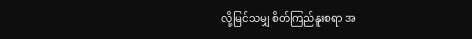လို့မြင်သမျှ စိတ်ကြည်နူးစရာ အ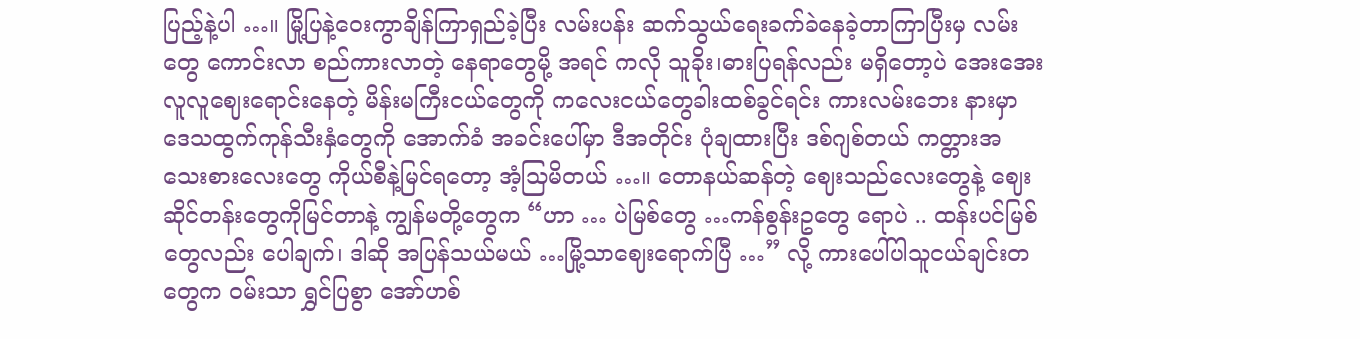ပြည့်နဲ့ပါ …။ မြို့ပြနဲ့ဝေးကွာချိန်ကြာရှည်ခဲ့ပြီး လမ်းပန်း ဆက်သွယ်ရေးခက်ခဲနေခဲ့တာကြာပြီးမှ လမ်းတွေ ကောင်းလာ စည်ကားလာတဲ့ နေရာတွေမို့ အရင် ကလို သူခိုး၊ဓားပြရန်လည်း မရှိတော့ပဲ အေးအေး လူလူဈေးရောင်းနေတဲ့ မိန်းမကြီးငယ်တွေကို ကလေးငယ်တွေခါးထစ်ခွင်ရင်း ကားလမ်းဘေး နားမှာ ဒေသထွက်ကုန်သီးနှံတွေကို အောက်ခံ အခင်းပေါ်မှာ ဒီအတိုင်း ပုံချထားပြီး ဒစ်ဂျစ်တယ် ကတ္တားအသေးစားလေးတွေ ကိုယ်စီနဲ့မြင်ရတော့ အံ့သြမိတယ် …။ တောနယ်ဆန်တဲ့ ဈေးသည်လေးတွေနဲ့ ဈေး ဆိုင်တန်းတွေကိုမြင်တာနဲ့ ကျွန်မတို့တွေက “ဟာ … ပဲမြစ်တွေ …ကန်စွန်းဥတွေ ရောပဲ .. ထန်းပင်မြစ်တွေလည်း ပေါချက်၊ ဒါဆို အပြန်သယ်မယ် …မြို့သာဈေးရောက်ပြီ …” လို့ ကားပေါ်ပါသူငယ်ချင်းတတွေက ဝမ်းသာ ရွှင်ပြစွာ အော်ဟစ်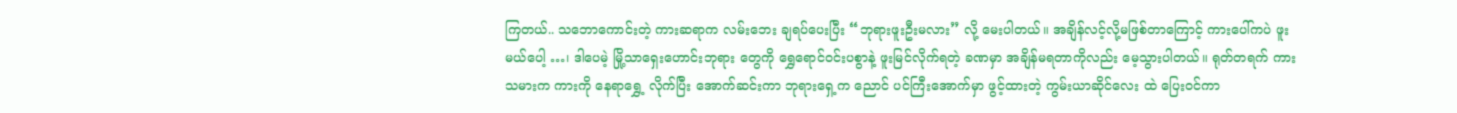ကြတယ်.. သဘောကောင်းတဲ့ ကားဆရာက လမ်းဘေး ချရပ်ပေးပြီး “ဘုရားဖူးဦးမလား” လို့ မေးပါတယ်။ အချိန်လင့်လို့မဖြစ်တာကြောင့် ကားပေါ်ကပဲ ဖူး မယ်ပေါ့ …၊ ဒါပေမဲ့ မြို့သာရှေးဟောင်းဘုရား တွေကို ရွှေရောင်ဝင်းပစွာနဲ့ ဖူးမြင်လိုက်ရတဲ့ ခဏမှာ အချိန်မရတာကိုလည်း မေ့သွားပါတယ်။ ရုတ်တရက် ကားသမားက ကားကို နေရာရွှေ့ လိုက်ပြီး အောက်ဆင်းကာ ဘုရားရှေ့က ညောင် ပင်ကြီးအောက်မှာ ဖွင့်ထားတဲ့ ကွမ်းယာဆိုင်လေး ထဲ ပြေးဝင်ကာ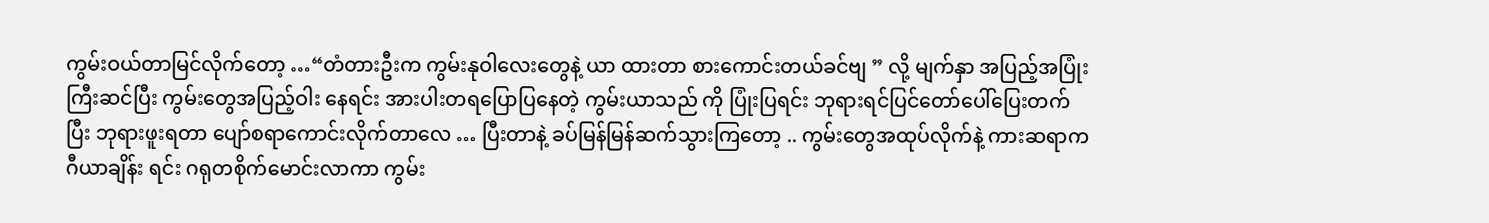ကွမ်းဝယ်တာမြင်လိုက်တော့ …“တံတားဦးက ကွမ်းနုဝါလေးတွေနဲ့ ယာ ထားတာ စားကောင်းတယ်ခင်ဗျ ” လို့ မျက်နှာ အပြည့်အပြုံးကြီးဆင်ပြီး ကွမ်းတွေအပြည့်ဝါး နေရင်း အားပါးတရပြောပြနေတဲ့ ကွမ်းယာသည် ကို ပြုံးပြရင်း ဘုရားရင်ပြင်တော်ပေါ်ပြေးတက်ပြီး ဘုရားဖူးရတာ ပျော်စရာကောင်းလိုက်တာလေ … ပြီးတာနဲ့ ခပ်မြန်မြန်ဆက်သွားကြတော့ .. ကွမ်းတွေအထုပ်လိုက်နဲ့ ကားဆရာက ဂီယာချိန်း ရင်း ဂရုတစိုက်မောင်းလာကာ ကွမ်း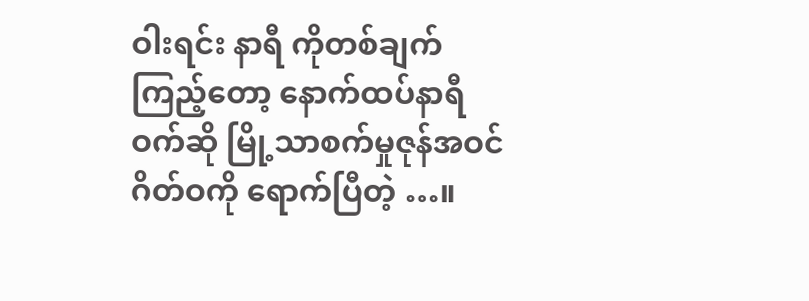ဝါးရင်း နာရီ ကိုတစ်ချက်ကြည့်တော့ နောက်ထပ်နာရီဝက်ဆို မြို့သာစက်မှုဇုန်အဝင်ဂိတ်ဝကို ရောက်ပြီတဲ့ …။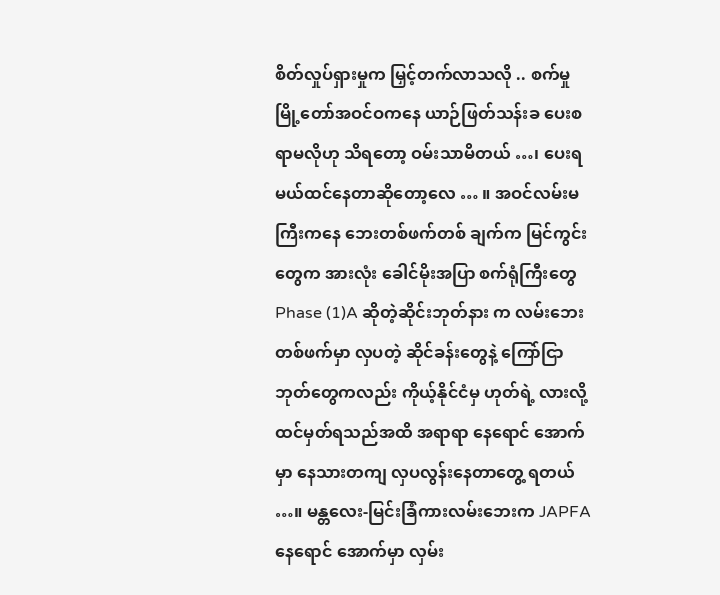စိတ်လှုပ်ရှားမှုက မြှင့်တက်လာသလို .. စက်မှုမြို့တော်အဝင်ဝကနေ ယာဉ်ဖြတ်သန်းခ ပေးစရာမလိုဟု သိရတော့ ဝမ်းသာမိတယ် …၊ ပေးရမယ်ထင်နေတာဆိုတော့လေ … ။ အဝင်လမ်းမကြီးကနေ ဘေးတစ်ဖက်တစ် ချက်က မြင်ကွင်းတွေက အားလုံး ခေါင်မိုးအပြာ စက်ရုံကြီးတွေ Phase (1)A ဆိုတဲ့ဆိုင်းဘုတ်နား က လမ်းဘေးတစ်ဖက်မှာ လှပတဲ့ ဆိုင်ခန်းတွေနဲ့ ကြော်ငြာဘုတ်တွေကလည်း ကိုယ့်နိုင်ငံမှ ဟုတ်ရဲ့ လားလို့ ထင်မှတ်ရသည်အထိ အရာရာ နေရောင် အောက်မှာ နေသားတကျ လှပလွန်းနေတာတွေ့ ရတယ် …။ မန္တလေး-မြင်းခြံကားလမ်းဘေးက JAPFA နေရောင် အောက်မှာ လှမ်း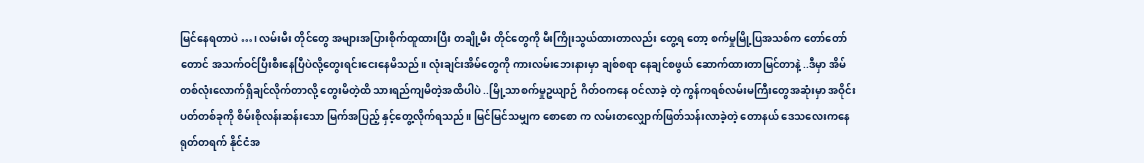မြင်နေရတာပဲ …၊ လမ်းမီး တိုင်တွေ အများအပြားစိုက်ထူထားပြီး တချို့မီး တိုင်တွေကို မီးကြိုးသွယ်ထားတာလည်း တွေ့ရ တော့ စက်မှုမြို့ပြအသစ်က တော်တော်တောင် အသက်ဝင်ပြီးစီးနေပြီပဲလို့တွေးရင်းငေးနေမိသည်။ လုံးချင်းအိမ်တွေကို ကားလမ်းဘေးနားမှာ ချစ်စရာ နေချင်စဖွယ် ဆောက်ထားတာမြင်တာနဲ့ ..ဒီမှာ အိမ်တစ်လုံးလောက်ရှိချင်လိုက်တာလို့ တွေးမိတဲ့ထိ သားရည်ကျမိတဲ့အထိပါပဲ ..မြို့သာစက်မှုဥယျာဉ် ဂိတ်ဝကနေ ဝင်လာခဲ့ တဲ့ ကွန်ကရစ်လမ်းမကြီးတွေအဆုံးမှာ အဝိုင်း ပတ်တစ်ခုကို စိမ်းစိုလန်းဆန်းသော မြက်အပြည့် နှင့်တွေ့လိုက်ရသည်။ မြင်မြင်သမျှက စောစော က လမ်းတလျှောက်ဖြတ်သန်းလာခဲ့တဲ့ တောနယ် ဒေသလေးကနေ ရုတ်တရက် နိုင်ငံအ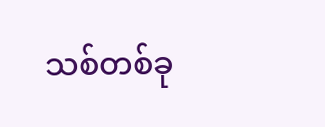သစ်တစ်ခု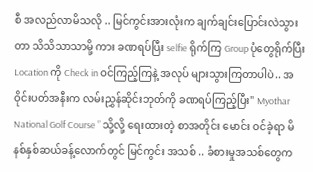စီ အလည်လာမိသလို .. မြင်ကွင်းအားလုံးက ချက်ချင်းပြောင်းလဲသွားတာ သိသိသာသာမို့ ကား ခဏရပ်ပြီး selfie ရိုက်ကြ Group ပုံတွေရိုက်ပြီး Location ကို Check in ဝင်ကြည့်ကြနဲ့ အလုပ် များသွားကြတာပါပဲ.. အဝိုင်းပတ်အနီးက လမ်းညွှန်ဆိုင်းဘုတ်ကို ခဏရပ်ကြည့်ပြီး" Myothar National Golf Course ” သို့လို့ ရေးထားတဲ့ စာအတိုင်း မောင်း ဝင်ခဲ့ရာ မိနစ်နှစ်ဆယ်ခန့်လောက်တွင် မြင်ကွင်း အသစ် .. ခံစားမှုအသစ်တွေက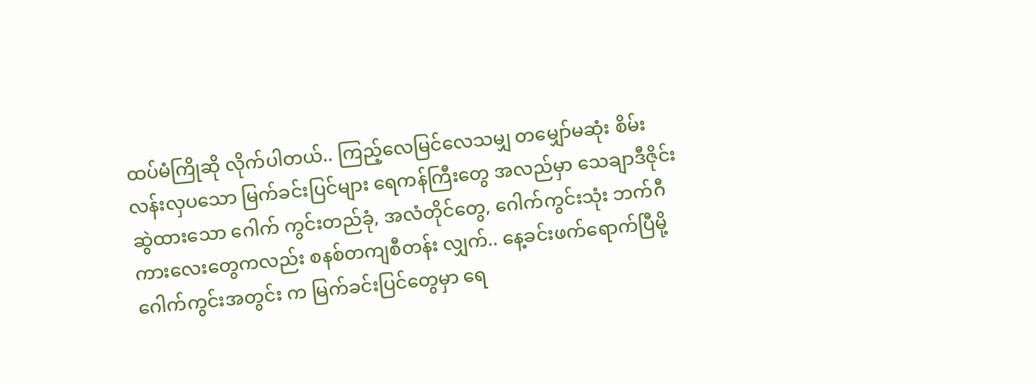ထပ်မံကြိုဆို လိုက်ပါတယ်.. ကြည့်လေမြင်လေသမျှ တမျှော်မဆုံး စိမ်း လန်းလှပသော မြက်ခင်းပြင်များ ရေကန်ကြီးတွေ အလည်မှာ သေချာဒီဇိုင်းဆွဲထားသော ဂေါက် ကွင်းတည်ခုံ, အလံတိုင်တွေ, ဂေါက်ကွင်းသုံး ဘက်ဂီကားလေးတွေကလည်း စနစ်တကျစီတန်း လျှက်.. နေ့ခင်းဖက်ရောက်ပြီမို့ ဂေါက်ကွင်းအတွင်း က မြက်ခင်းပြင်တွေမှာ ရေ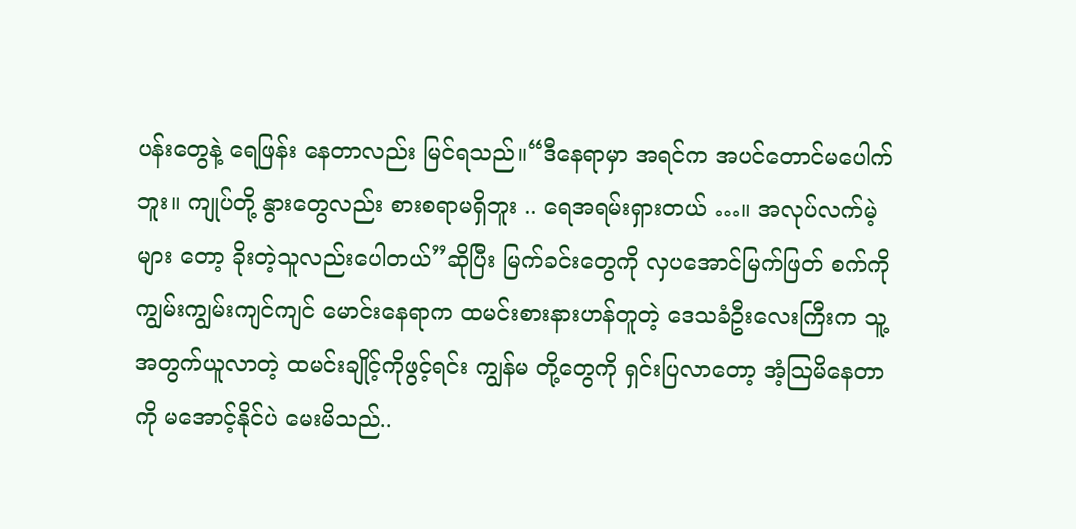ပန်းတွေနဲ့ ရေဖြန်း နေတာလည်း မြင်ရသည်။“ဒီနေရာမှာ အရင်က အပင်တောင်မပေါက် ဘူး။ ကျုပ်တို့ နွားတွေလည်း စားစရာမရှိဘူး .. ရေအရမ်းရှားတယ် …။ အလုပ်လက်မဲ့များ တော့ ခိုးတဲ့သူလည်းပေါတယ်”ဆိုပြီး မြက်ခင်းတွေကို လှပအောင်မြက်ဖြတ် စက်ကို ကျွမ်းကျွမ်းကျင်ကျင် မောင်းနေရာက ထမင်းစားနားဟန်တူတဲ့ ဒေသခံဦးလေးကြီးက သူ့အတွက်ယူလာတဲ့ ထမင်းချိုင့်ကိုဖွင့်ရင်း ကျွန်မ တို့တွေကို ရှင်းပြလာတော့ အံ့သြမိနေတာကို မအောင့်နိုင်ပဲ မေးမိသည်..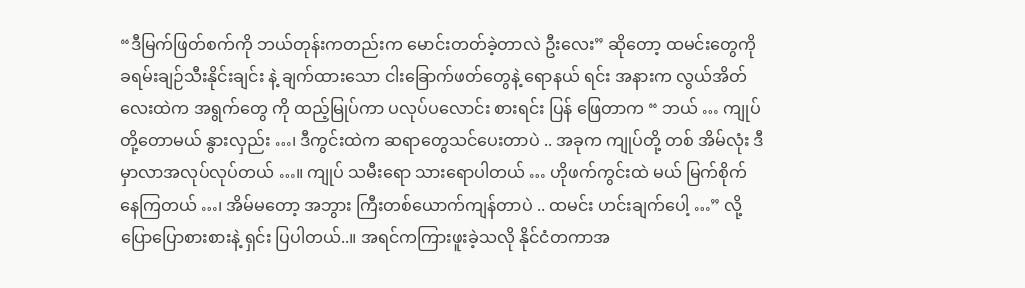“ဒီမြက်ဖြတ်စက်ကို ဘယ်တုန်းကတည်းက မောင်းတတ်ခဲ့တာလဲ ဦးလေး” ဆိုတော့ ထမင်းတွေကို ခရမ်းချဉ်သီးနိုင်းချင်း နဲ့ ချက်ထားသော ငါးခြောက်ဖတ်တွေနဲ့ ရောနယ် ရင်း အနားက လွယ်အိတ်လေးထဲက အရွက်တွေ ကို ထည့်မြုပ်ကာ ပလုပ်ပလောင်း စားရင်း ပြန် ဖြေတာက “ ဘယ် … ကျုပ်တို့တောမယ် နွားလှည်း …၊ ဒီကွင်းထဲက ဆရာတွေသင်ပေးတာပဲ .. အခုက ကျုပ်တို့ တစ် အိမ်လုံး ဒီမှာလာအလုပ်လုပ်တယ် …။ ကျုပ် သမီးရော သားရောပါတယ် … ဟိုဖက်ကွင်းထဲ မယ် မြက်စိုက်နေကြတယ် …၊ အိမ်မတော့ အဘွား ကြီးတစ်ယောက်ကျန်တာပဲ .. ထမင်း ဟင်းချက်ပေါ့ …” လို့ ပြောပြောစားစားနဲ့ ရှင်း ပြပါတယ်..။ အရင်ကကြားဖူးခဲ့သလို နိုင်ငံတကာအ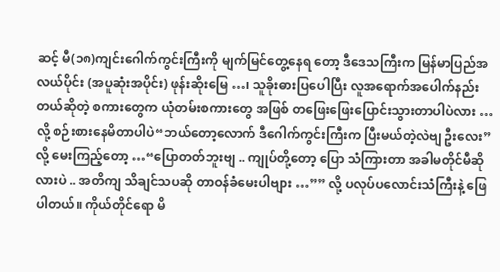ဆင့် မီ(၁၈)ကျင်းဂေါက်ကွင်းကြီးကို မျက်မြင်တွေ့နေရ တော့ ဒီဒေသကြီးက မြန်မာပြည်အလယ်ပိုင်း (အပူဆုံးအပိုင်း) ဖုန်းဆိုးမြေ …၊ သူခိုးဓားပြပေါပြီး လူအရောက်အပေါက်နည်း တယ်ဆိုတဲ့ စကားတွေက ယုံတမ်းစကားတွေ အဖြစ် တဖြေးဖြေးပြောင်းသွားတာပါပဲလား … လို့ စဉ်းစားနေမိတာပါပဲ“ဘယ်တော့လောက် ဒီဂေါက်ကွင်းကြီးက ပြီးမယ်တဲ့လဲဗျ ဦးလေး” လို့ မေးကြည့်တော့ …“ပြောတတ်ဘူးဗျ .. ကျုပ်တို့တော့ ပြော သံကြားတာ အခါမတိုင်မီဆိုလားပဲ .. အတိကျ သိချင်သပဆို တာဝန်ခံမေးပါဗျား …”” လို့ ပလုပ်ပလောင်းသံကြီးနဲ့ ဖြေပါတယ်။ ကိုယ်တိုင်ရော မိ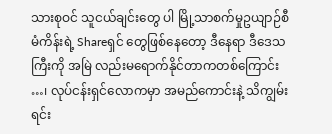သားစုဝင် သူငယ်ချင်းတွေ ပါ မြို့သာစက်မှုဥယျာဉ်စီမံကိန်းရဲ့ Shareရှင် တွေဖြစ်နေတော့ ဒီနေရာ ဒီဒေသကြီးကို အမြဲ လည်းမရောက်နိုင်တာကတစ်ကြောင်း …၊ လုပ်ငန်းရှင်လောကမှာ အမည်ကောင်းနဲ့ သိကျွမ်း ရင်း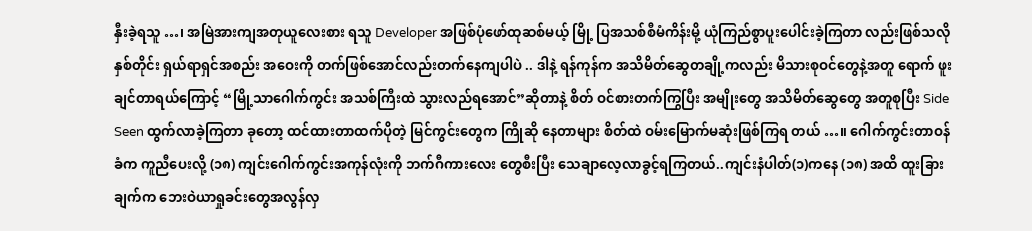နှီးခဲ့ရသူ …၊ အမြဲအားကျအတုယူလေးစား ရသူ Developer အဖြစ်ပုံဖော်ထုဆစ်မယ့် မြို့ ပြအသစ်စီမံကိန်းမို့ ယုံကြည်စွာပူးပေါင်းခဲ့ကြတာ လည်းဖြစ်သလို နှစ်တိုင်း ရှယ်ရာရှင်အစည်း အဝေးကို တက်ဖြစ်အောင်လည်းတက်နေကျပါပဲ .. ဒါနဲ့ ရန်ကုန်က အသိမိတ်ဆွေတချို့ကလည်း မိသားစုဝင်တွေနဲ့အတူ ရောက် ဖူးချင်တာရယ်ကြောင့် “မြို့သာဂေါက်ကွင်း အသစ်ကြီးထဲ သွားလည်ရအောင်”ဆိုတာနဲ့ စိတ် ဝင်စားတက်ကြွပြီး အမျိုးတွေ အသိမိတ်ဆွေတွေ အတူစုပြီး Side Seen ထွက်လာခဲ့ကြတာ ခုတော့ ထင်ထားတာထက်ပိုတဲ့ မြင်ကွင်းတွေက ကြိုဆို နေတာများ စိတ်ထဲ ဝမ်းမြောက်မဆုံးဖြစ်ကြရ တယ် …။ ဂေါက်ကွင်းတာဝန်ခံက ကူညီပေးလို့ (၁၈) ကျင်းဂေါက်ကွင်းအကုန်လုံးကို ဘက်ဂီကားလေး တွေစီးပြီး သေချာလေ့လာခွင့်ရကြတယ်..ကျင်းနံပါတ်(၁)ကနေ (၁၈) အထိ ထူးခြား ချက်က ဘေးဝဲယာရှုခင်းတွေအလွန်လှ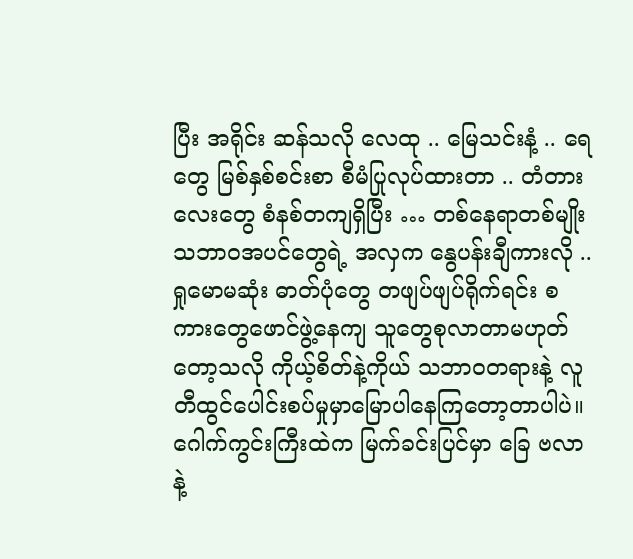ပြီး အရိုင်း ဆန်သလို လေထု .. မြေသင်းနံ့ .. ရေတွေ မြစ်နှစ်စင်းစာ စီမံပြုလုပ်ထားတာ .. တံတား လေးတွေ စံနစ်တကျရှိပြီး … တစ်နေရာတစ်မျိုး သဘာဝအပင်တွေရဲ့ အလှက နွေပန်းချီကားလို .. ရှုမောမဆုံး ဓာတ်ပုံတွေ တဖျပ်ဖျပ်ရိုက်ရင်း စကားတွေဖောင်ဖွဲ့နေကျ သူတွေစုလာတာမဟုတ် တော့သလို ကိုယ့်စိတ်နဲ့ကိုယ် သဘာဝတရားနဲ့ လူ တီထွင်ပေါင်းစပ်မှုမှာမြောပါနေကြတော့တာပါပဲ။ဂေါက်ကွင်းကြီးထဲက မြက်ခင်းပြင်မှာ ခြေ ဗလာနဲ့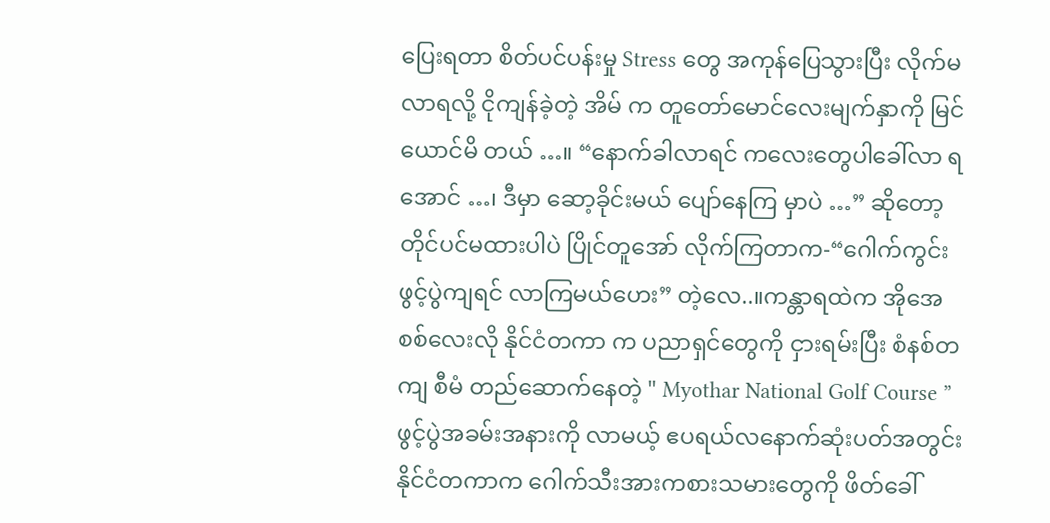ပြေးရတာ စိတ်ပင်ပန်းမှု Stress တွေ အကုန်ပြေသွားပြီး လိုက်မလာရလို့ ငိုကျန်ခဲ့တဲ့ အိမ် က တူတော်မောင်လေးမျက်နှာကို မြင်ယောင်မိ တယ် …။ “နောက်ခါလာရင် ကလေးတွေပါခေါ်လာ ရအောင် …၊ ဒီမှာ ဆော့ခိုင်းမယ် ပျော်နေကြ မှာပဲ …” ဆိုတော့ တိုင်ပင်မထားပါပဲ ပြိုင်တူအော် လိုက်ကြတာက-“ဂေါက်ကွင်း ဖွင့်ပွဲကျရင် လာကြမယ်ဟေး” တဲ့လေ..။ကန္တာရထဲက အိုအေစစ်လေးလို နိုင်ငံတကာ က ပညာရှင်တွေကို ငှားရမ်းပြီး စံနစ်တကျ စီမံ တည်ဆောက်နေတဲ့ " Myothar National Golf Course ” ဖွင့်ပွဲအခမ်းအနားကို လာမယ့် ဧပရယ်လနောက်ဆုံးပတ်အတွင်း နိုင်ငံတကာက ဂေါက်သီးအားကစားသမားတွေကို ဖိတ်ခေါ်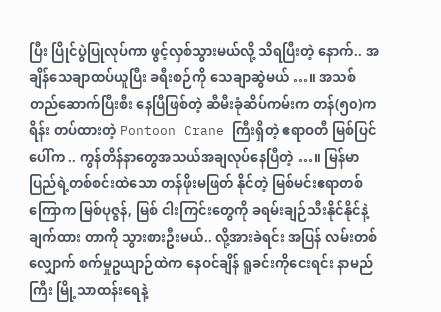ပြီး ပြိုင်ပွဲပြုလုပ်ကာ ဖွင့်လှစ်သွားမယ်လို့ သိရပြီးတဲ့ နောက်.. အချိန်သေချာထပ်ယူပြီး ခရီးစဉ်ကို သေချာဆွဲမယ် …။ အသစ်တည်ဆောက်ပြီးစီး နေပြီဖြစ်တဲ့ ဆီမီးခုံဆိပ်ကမ်းက တန်(၅၀)ကရိန်း တပ်ထားတဲ့ Pontoon Crane ကြီးရှိတဲ့ ဧရာဝတီ မြစ်ပြင်ပေါ်က .. ကွန်တိန်နာတွေအသယ်အချလုပ်နေပြီတဲ့ …။ မြန်မာပြည်ရဲ့တစ်စင်းထဲသော တန်ဖိုးမဖြတ် နိုင်တဲ့ မြစ်မင်းဧရာတစ်ကြောက မြစ်ပုဇွန်, မြစ် ငါးကြင်းတွေကို ခရမ်းချဉ်သီးနိုင်နိုင်နဲ့ချက်ထား တာကို သွားစားဦးမယ်.. လို့အားခဲရင်း အပြန် လမ်းတစ်လျှောက် စက်မှုဥယျာဉ်ထဲက နေဝင်ချိန် ရူခင်းကိုငေးရင်း နာမည်ကြီး မြို့သာထန်းရေနဲ့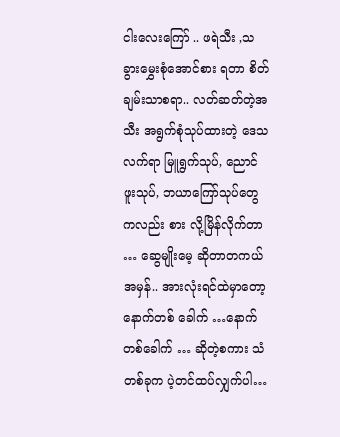ငါးလေးကြော် .. ဖရဲသီး ,သခွားမွှေးစုံအောင်စား ရတာ စိတ်ချမ်းသာစရာ.. လတ်ဆတ်တဲ့အသီး အရွက်စုံသုပ်ထားတဲ့ ဒေသလက်ရာ မြူရွက်သုပ်, ညောင်ဖူးသုပ်, ဘယာကြော်သုပ်တွေကလည်း စား လို့မြိန်လိုက်တာ … ဆွေမျိုးမေ့ ဆိုတာတကယ် အမှန်.. အားလုံးရင်ထဲမှာတော့ နောက်တစ် ခေါက် …နောက်တစ်ခေါက် … ဆိုတဲ့စကား သံတစ်ခုက ပဲ့တင်ထပ်လျှက်ပါ…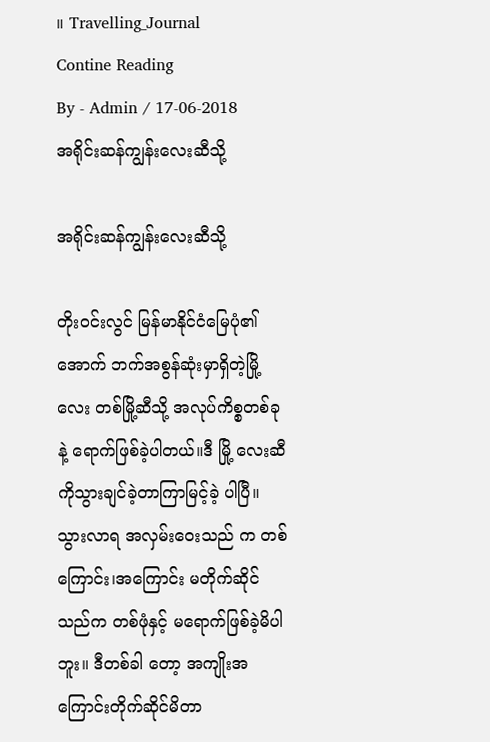။ Travelling_Journal
Contine Reading
By - Admin / 17-06-2018
အရိုင်းဆန်ကျွန်းလေးဆီသို့

အရိုင်းဆန်ကျွန်းလေးဆီသို့

တိုးဝင်းလွင် မြန်မာနိုင်ငံမြေပုံ၏အောက် ဘက်အစွန်ဆုံးမှာရှိတဲ့မြို့လေး တစ်မြို့ဆီသို့ အလုပ်ကိစ္စတစ်ခု နဲ့ ရောက်ဖြစ်ခဲ့ပါတယ်။ဒီ မြို့ လေးဆီကိုသွားချင်ခဲ့တာကြာမြင့်ခဲ့ ပါပြီ။ သွားလာရ အလှမ်းဝေးသည် က တစ်ကြောင်း၊အကြောင်း မတိုက်ဆိုင်သည်က တစ်ဖုံနှင့် မရောက်ဖြစ်ခဲ့မိပါဘူး။ ဒီတစ်ခါ တော့ အကျိုးအကြောင်းတိုက်ဆိုင်မိတာ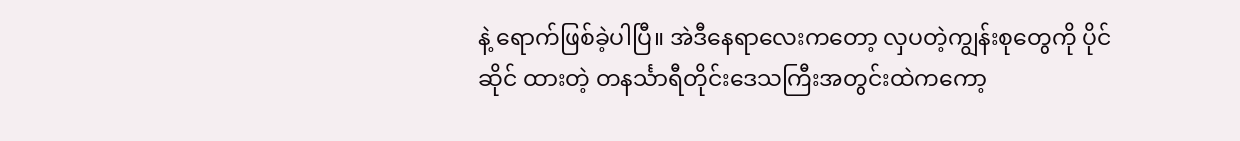နဲ့ ရောက်ဖြစ်ခဲ့ပါပြီ။ အဲဒီနေရာလေးကတော့ လှပတဲ့ကျွန်းစုတွေကို ပိုင်ဆိုင် ထားတဲ့ တနင်္သာရီတိုင်းဒေသကြီးအတွင်းထဲကကော့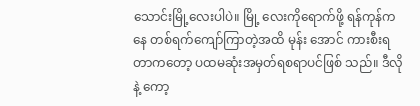သောင်းမြို့လေးပါပဲ။ မြို့ လေးကိုရောက်ဖို့ ရန်ကုန်ကနေ တစ်ရက်ကျော်ကြာတဲ့အထိ မုန်း အောင် ကားစီးရတာကတော့ ပထမဆုံးအမှတ်ရစရာပင်ဖြစ် သည်။ ဒီလိုနဲ့ ကော့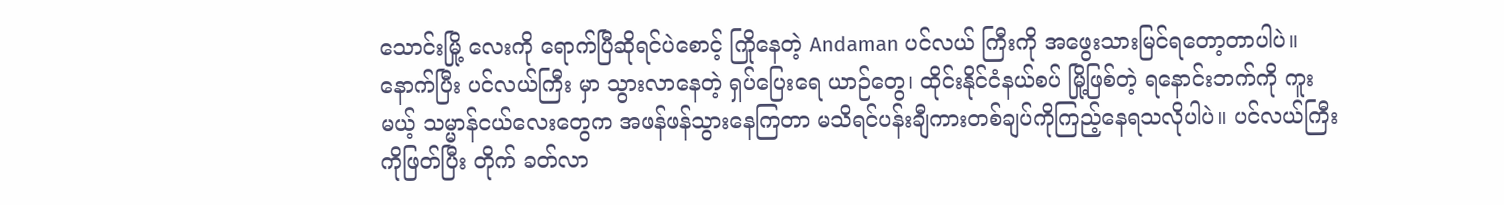သောင်းမြို့ လေးကို ရောက်ပြီဆိုရင်ပဲစောင့် ကြိုနေတဲ့ Andaman ပင်လယ် ကြီးကို အဖွေးသားမြင်ရတော့တာပါပဲ။ နောက်ပြီး ပင်လယ်ကြီး မှာ သွားလာနေတဲ့ ရှပ်ပြေးရေ ယာဉ်တွေ၊ ထိုင်းနိုင်ငံနယ်စပ် မြို့ဖြစ်တဲ့ ရနောင်းဘက်ကို ကူး မယ့် သမ္မာန်ငယ်လေးတွေက အဖန်ဖန်သွားနေကြတာ မသိရင်ပန်းချီကားတစ်ချပ်ကိုကြည့်နေရသလိုပါပဲ။ ပင်လယ်ကြီးကိုဖြတ်ပြီး တိုက် ခတ်လာ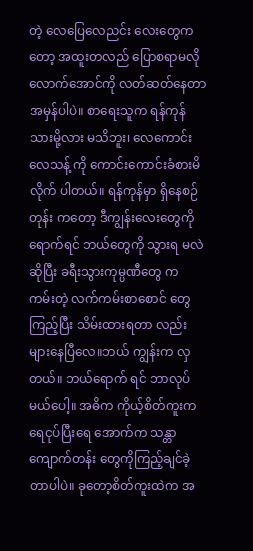တဲ့ လေပြေလေညင်း လေးတွေကတော့ အထူးတလည် ပြောစရာမလိုလောက်အောင်ကို လတ်ဆတ်နေတာအမှန်ပါပဲ။ စာရေးသူက ရန်ကုန်သားမို့လား မသိဘူး၊ လေကောင်းလေသန့် ကို ကောင်းကောင်းခံစားမိလိုက် ပါတယ်။ ရန်ကုန်မှာ ရှိနေစဉ်တုန်း ကတော့ ဒီကျွန်းလေးတွေကို ရောက်ရင် ဘယ်တွေကို သွားရ မလဲဆိုပြီး ခရီးသွားကုမ္ပဏီတွေ က ကမ်းတဲ့ လက်ကမ်းစာစောင် တွေကြည့်ပြီး သိမ်းထားရတာ လည်း များနေပြီလေ။ဘယ် ကျွန်းက လှတယ်။ ဘယ်ရောက် ရင် ဘာလုပ်မယ်ပေါ့။ အဓိက ကိုယ့်စိတ်ကူးက ရေငုပ်ပြီးရေ အောက်က သန္တာကျောက်တန်း တွေကိုကြည့်ချင်ခဲ့တာပါပဲ။ ခုတော့စိတ်ကူးထဲက အ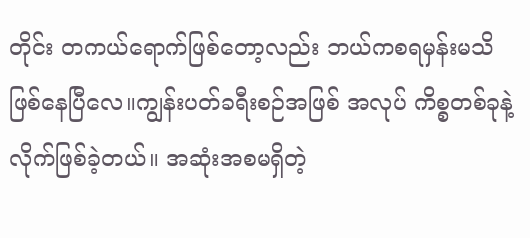တိုင်း တကယ်ရောက်ဖြစ်တော့လည်း ဘယ်ကစရမှန်းမသိဖြစ်နေပြီလေ။ကျွန်းပတ်ခရီးစဉ်အဖြစ် အလုပ် ကိစ္စတစ်ခုနဲ့လိုက်ဖြစ်ခဲ့တယ်။ အဆုံးအစမရှိတဲ့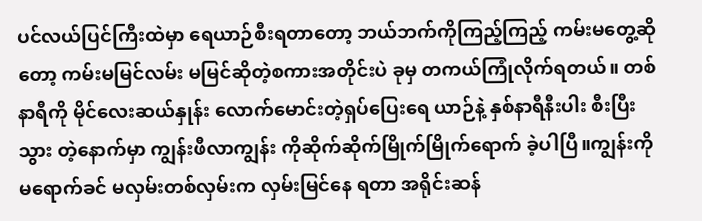ပင်လယ်ပြင်ကြီးထဲမှာ ရေယာဉ်စီးရတာတော့ ဘယ်ဘက်ကိုကြည့်ကြည့် ကမ်းမတွေ့ဆိုတော့ ကမ်းမမြင်လမ်း မမြင်ဆိုတဲ့စကားအတိုင်းပဲ ခုမှ တကယ်ကြုံလိုက်ရတယ်။ တစ် နာရီကို မိုင်လေးဆယ်နှုန်း လောက်မောင်းတဲ့ရှပ်ပြေးရေ ယာဉ်နဲ့ နှစ်နာရီနီးပါး စီးပြီးသွား တဲ့နောက်မှာ ကျွန်းဖီလာကျွန်း ကိုဆိုက်ဆိုက်မြိုက်မြိုက်ရောက် ခဲ့ပါပြီ။ကျွန်းကို မရောက်ခင် မလှမ်းတစ်လှမ်းက လှမ်းမြင်နေ ရတာ အရိုင်းဆန်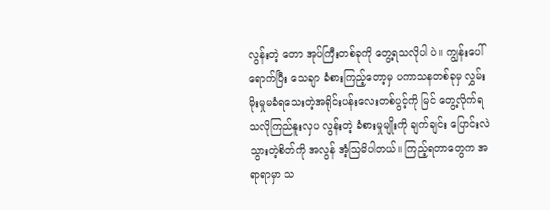လွန်းတဲ့ တော အုပ်ကြီးတစ်ခုကို တွေ့ရသလိုပါ ပဲ။ ကျွန်းပေါ်ရောက်ပြီး သေချာ ခံစားကြည့်တော့မှ ပကာသနတစ်ခုမှ လွှမ်းမိုးမှုမခံရသေးတဲ့အရိုင်းပန်းလေးတစ်ပွင့်ကို မြင် တွေ့လိုက်ရသလိုကြည်နူးလှပ လွန်းတဲ့ ခံစားမှုမျိုးကို ချက်ချင်း ပြောင်းလဲသွားတဲ့စိတ်ကို အလွန် အံ့သြမိပါတယ်။ ကြည့်ရတာတွေက အရာရာမှာ သ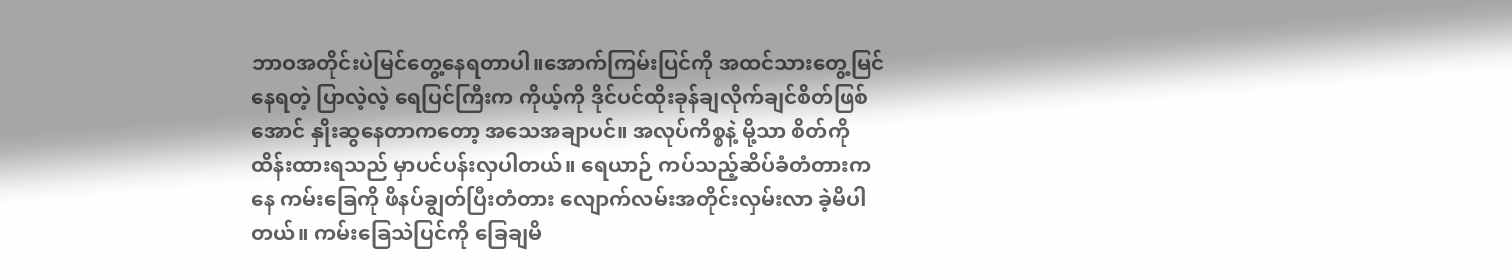ဘာဝအတိုင်းပဲမြင်တွေ့နေရတာပါ။အောက်ကြမ်းပြင်ကို အထင်သားတွေ့မြင်နေရတဲ့ ပြာလဲ့လဲ့ ရေပြင်ကြီးက ကိုယ့်ကို ဒိုင်ပင်ထိုးခုန်ချလိုက်ချင်စိတ်ဖြစ် အောင် နှိုးဆွနေတာကတော့ အသေအချာပင်။ အလုပ်ကိစ္စနဲ့ မို့သာ စိတ်ကို ထိန်းထားရသည် မှာပင်ပန်းလှပါတယ်။ ရေယာဉ် ကပ်သည့်ဆိပ်ခံတံတားကနေ ကမ်းခြေကို ဖိနပ်ချွတ်ပြီးတံတား လျောက်လမ်းအတိုင်းလှမ်းလာ ခဲ့မိပါတယ်။ ကမ်းခြေသဲပြင်ကို ခြေချမိ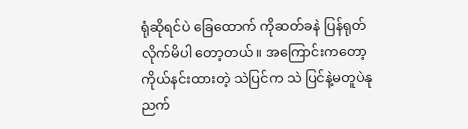ရုံဆိုရင်ပဲ ခြေထောက် ကိုဆတ်ခနဲ ပြန်ရုတ်လိုက်မိပါ တော့တယ်။ အကြောင်းကတော့ ကိုယ်နင်းထားတဲ့ သဲပြင်က သဲ ပြင်နဲ့မတူပဲနုညက်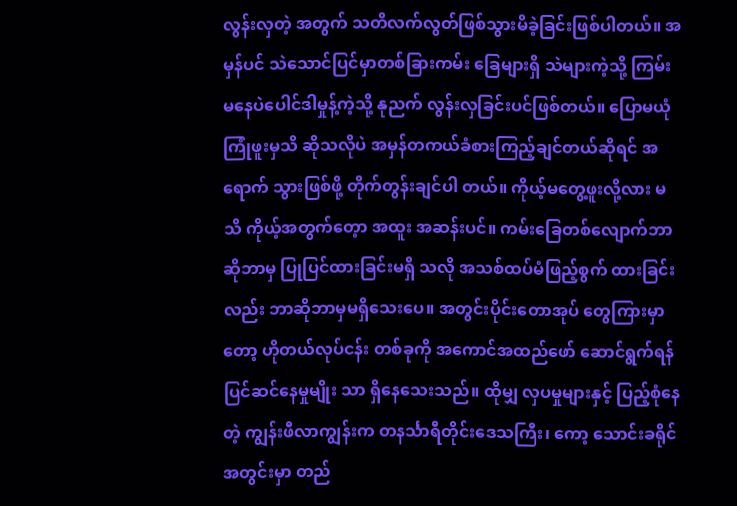လွန်းလှတဲ့ အတွက် သတိလက်လွတ်ဖြစ်သွားမိခဲ့ခြင်းဖြစ်ပါတယ်။ အမှန်ပင် သဲသောင်ပြင်မှာတစ်ခြားကမ်း ခြေများရှိ သဲများကဲ့သို့ ကြမ်း မနေပဲပေါင်ဒါမှုန့်ကဲ့သို့ နုညက် လွန်းလှခြင်းပင်ဖြစ်တယ်။ ပြောမယုံ ကြုံဖူးမှသိ ဆိုသလိုပဲ အမှန်တကယ်ခံစားကြည့်ချင်တယ်ဆိုရင် အရောက် သွားဖြစ်ဖို့ တိုက်တွန်းချင်ပါ တယ်။ ကိုယ့်မတွေ့ဖူးလို့လား မသိ ကိုယ့်အတွက်တေ့ာ အထူး အဆန်းပင်။ ကမ်းခြေတစ်လျောက်ဘာဆိုဘာမှ ပြုပြင်ထားခြင်းမရှိ သလို အသစ်ထပ်မံဖြည့်စွက် ထားခြင်းလည်း ဘာဆိုဘာမှမရှိသေးပေ။ အတွင်းပိုင်းတောအုပ် တွေကြားမှာတော့ ဟိုတယ်လုပ်ငန်း တစ်ခုကို အကောင်အထည်ဖော် ဆောင်ရွက်ရန် ပြင်ဆင်နေမှုမျိုး သာ ရှိနေသေးသည်။ ထိုမျှ လှပမှုများနှင့် ပြည့်စုံနေတဲ့ ကျွန်းဖီလာကျွန်းက တနင်္သာရီတိုင်းဒေသကြီး၊ ကော့ သောင်းခရိုင်အတွင်းမှာ တည်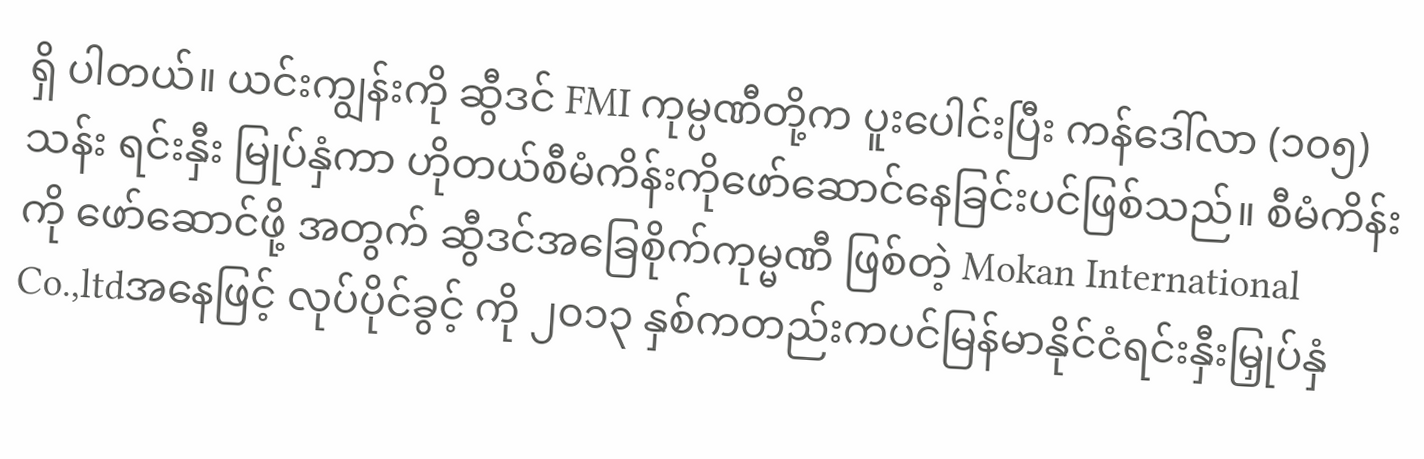ရှိ ပါတယ်။ ယင်းကျွန်းကို ဆွီဒင် FMI ကုမ္ပဏီတို့က ပူးပေါင်းပြီး ကန်ဒေါ်လာ (၁၀၅) သန်း ရင်းနှီး မြုပ်နှံကာ ဟိုတယ်စီမံကိန်းကိုဖော်ဆောင်နေခြင်းပင်ဖြစ်သည်။ စီမံကိန်းကို ဖော်ဆောင်ဖို့ အတွက် ဆွီဒင်အခြေစိုက်ကုမ္မဏီ ဖြစ်တဲ့ Mokan International Co.,ltdအနေဖြင့် လုပ်ပိုင်ခွင့် ကို ၂၀၁၃ နှစ်ကတည်းကပင်မြန်မာနိုင်ငံရင်းနှီးမြှုပ်နှံ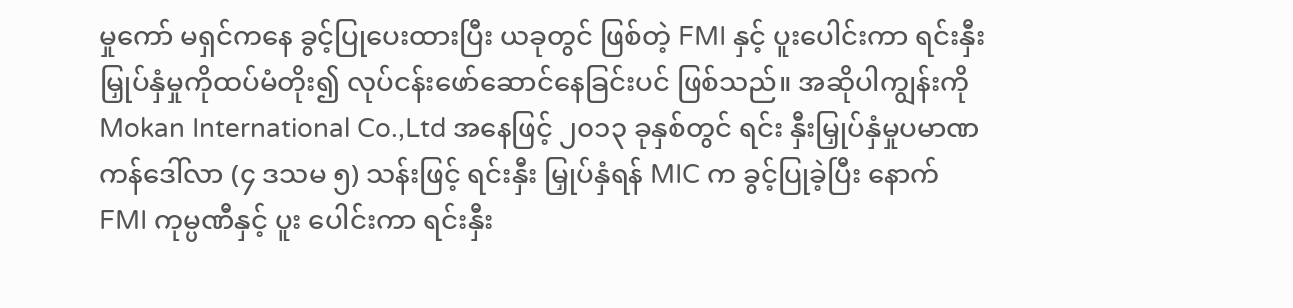မှုကော် မရှင်ကနေ ခွင့်ပြုပေးထားပြီး ယခုတွင် ဖြစ်တဲ့ FMI နှင့် ပူးပေါင်းကာ ရင်းနှီးမြှုပ်နှံမှုကိုထပ်မံတိုး၍ လုပ်ငန်းဖော်ဆောင်နေခြင်းပင် ဖြစ်သည်။ အဆိုပါကျွန်းကို Mokan International Co.,Ltd အနေဖြင့် ၂၀၁၃ ခုနှစ်တွင် ရင်း နှီးမြှုပ်နှံမှုပမာဏကန်ဒေါ်လာ (၄ ဒသမ ၅) သန်းဖြင့် ရင်းနှီး မြှုပ်နှံရန် MIC က ခွင့်ပြုခဲ့ပြီး နောက် FMI ကုမ္ပဏီနှင့် ပူး ပေါင်းကာ ရင်းနှီး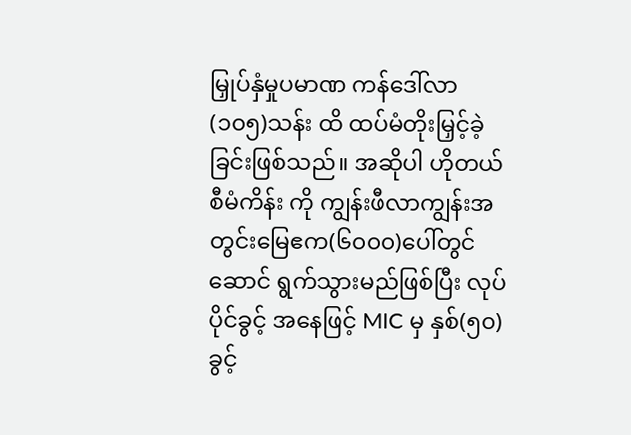မြှုပ်နှံမှုပမာဏ ကန်ဒေါ်လာ (၁၀၅)သန်း ထိ ထပ်မံတိုးမြှင့်ခဲ့ခြင်းဖြစ်သည်။ အဆိုပါ ဟိုတယ်စီမံကိန်း ကို ကျွန်းဖီလာကျွန်းအတွင်းမြေဧက(၆၀၀၀)ပေါ်တွင်ဆောင် ရွက်သွားမည်ဖြစ်ပြီး လုပ်ပိုင်ခွင့် အနေဖြင့် MIC မှ နှစ်(၅၀)ခွင့်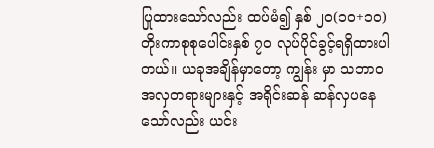ပြုထားသော်လည်း ထပ်မံ၍ နှစ် ၂၀(၁၀+၁၀)တိုးကာစုစုပေါင်းနှစ် ၇၀ လုပ်ပိုင်ခွင့်ရရှိထားပါတယ်။ ယခုအချိန်မှာတော့ ကျွန်း မှာ သဘာဝအလှတရားများနှင့် အရိုင်းဆန် ဆန်လှပနေသော်လည်း ယင်း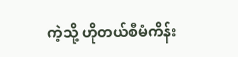ကဲ့သို့ ဟိုတယ်စီမံကိန်း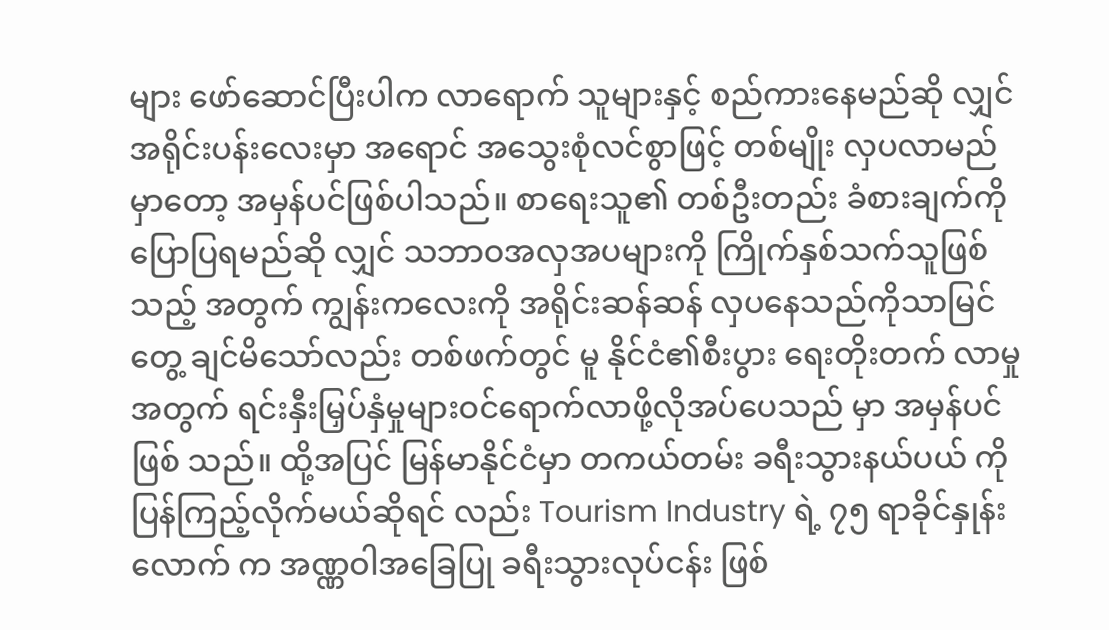များ ဖော်ဆောင်ပြီးပါက လာရောက် သူများနှင့် စည်ကားနေမည်ဆို လျှင် အရိုင်းပန်းလေးမှာ အရောင် အသွေးစုံလင်စွာဖြင့် တစ်မျိုး လှပလာမည်မှာတော့ အမှန်ပင်ဖြစ်ပါသည်။ စာရေးသူ၏ တစ်ဦးတည်း ခံစားချက်ကို ပြောပြရမည်ဆို လျှင် သဘာဝအလှအပများကို ကြိုက်နှစ်သက်သူဖြစ်သည့် အတွက် ကျွန်းကလေးကို အရိုင်းဆန်ဆန် လှပနေသည်ကိုသာမြင်တွေ့ ချင်မိသော်လည်း တစ်ဖက်တွင် မူ နိုင်ငံ၏စီးပွား ရေးတိုးတက် လာမှုအတွက် ရင်းနှီးမြှပ်နှံမှုများဝင်ရောက်လာဖို့လိုအပ်ပေသည် မှာ အမှန်ပင်ဖြစ် သည်။ ထို့အပြင် မြန်မာနိုင်ငံမှာ တကယ်တမ်း ခရီးသွားနယ်ပယ် ကို ပြန်ကြည့်လိုက်မယ်ဆိုရင် လည်း Tourism Industry ရဲ့ ၇၅ ရာခိုင်နှုန်းလောက် က အဏ္ဏဝါအခြေပြု ခရီးသွားလုပ်ငန်း ဖြစ်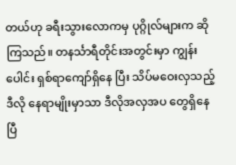တယ်ဟု ခရီးသွားလောကမှ ပုဂ္ဂိုလ်များက ဆိုကြသည်။ တနင်္သာရီတိုင်းအတွင်းမှာ ကျွန်းပေါင်း ရှစ်ရာကျော်ရှိနေ ပြီး သိပ်မဝေးလှသည့် ဒီလို နေရာမျိုးမှာသာ ဒီလိုအလှအပ တွေရှိနေပြီ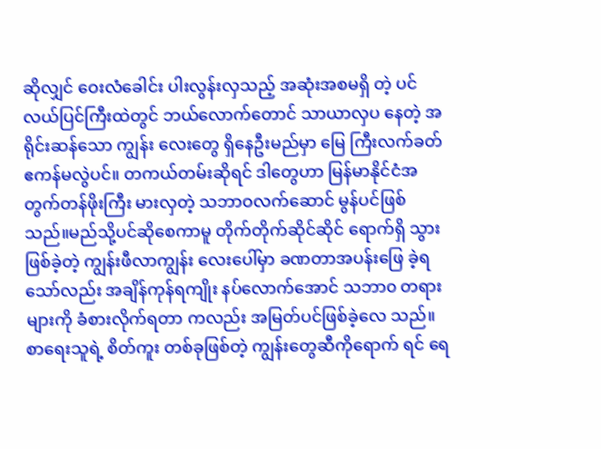ဆိုလျှင် ဝေးလံခေါင်း ပါးလွန်းလှသည့် အဆုံးအစမရှိ တဲ့ ပင်လယ်ပြင်ကြီးထဲတွင် ဘယ်လောက်တောင် သာယာလှပ နေတဲ့ အရိုင်းဆန်သော ကျွန်း လေးတွေ ရှိနေဦးမည်မှာ မြေ ကြီးလက်ခတ်ဧကန်မလွဲပင်။ တကယ်တမ်းဆိုရင် ဒါတွေဟာ မြန်မာနိုင်ငံအတွက်တန်ဖိုးကြီး မားလှတဲ့ သဘာဝလက်ဆောင် မွန်ပင်ဖြစ်သည်။မည်သို့ပင်ဆိုစေကာမူ တိုက်တိုက်ဆိုင်ဆိုင် ရောက်ရှိ သွားဖြစ်ခဲ့တဲ့ ကျွန်းဖီလာကျွန်း လေးပေါ်မှာ ခဏတာအပန်းဖြေ ခဲ့ရသော်လည်း အချိန်ကုန်ရကျိုး နပ်လောက်အောင် သဘာ၀ တရားများကို ခံစားလိုက်ရတာ ကလည်း အမြတ်ပင်ဖြစ်ခဲ့လေ သည်။ စာရေးသူရဲ့ စိတ်ကူး တစ်ခုဖြစ်တဲ့ ကျွန်းတွေဆီကိုရောက် ရင် ရေ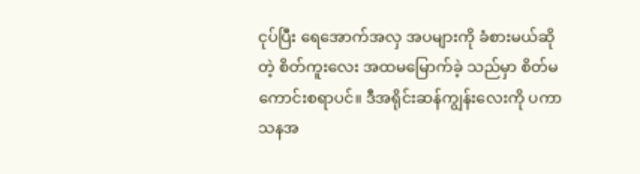ငုပ်ပြီး ရေအောက်အလှ အပများကို ခံစားမယ်ဆိုတဲ့ စိတ်ကူးလေး အထမမြောက်ခဲ့ သည်မှာ စိတ်မကောင်းစရာပင်။ ဒီအရိုင်းဆန်ကျွန်းလေးကို ပကာ သနအ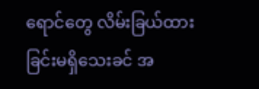ရောင်တွေ လိမ်းခြယ်ထား ခြင်းမရှိသေးခင် အ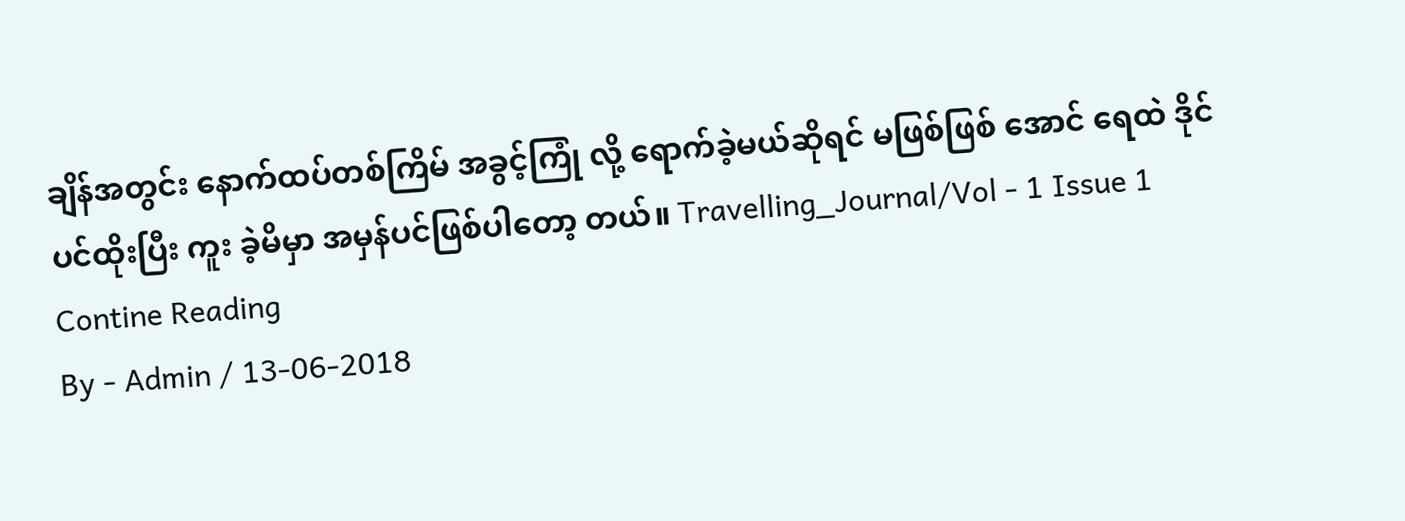ချိန်အတွင်း နောက်ထပ်တစ်ကြိမ် အခွင့်ကြုံ လို့ ရောက်ခဲ့မယ်ဆိုရင် မဖြစ်ဖြစ် အောင် ရေထဲ ဒိုင်ပင်ထိုးပြီး ကူး ခဲ့မိမှာ အမှန်ပင်ဖြစ်ပါတော့ တယ်။ Travelling_Journal/Vol - 1 Issue 1
Contine Reading
By - Admin / 13-06-2018